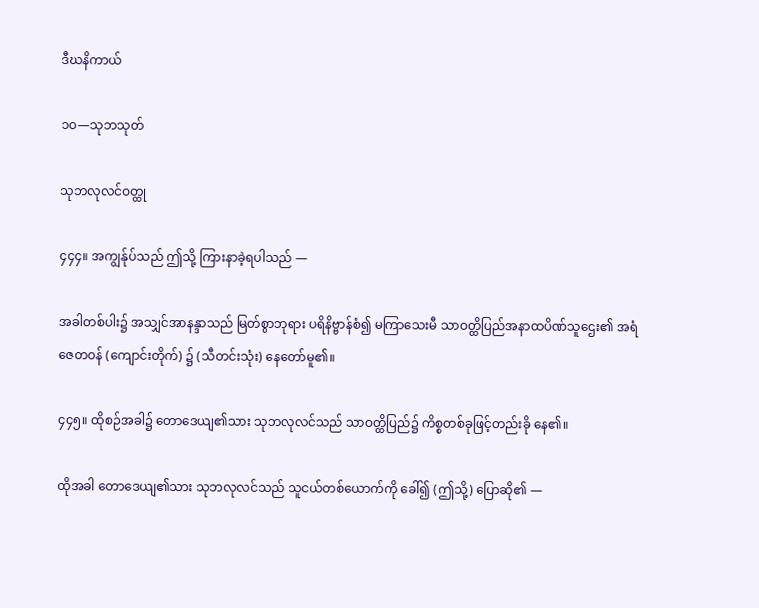ဒီဃနိကာယ်

၁ဝ—သုဘသုတ်

သုဘလုလင်ဝတ္ထု

၄၄၄။ အကျွန်ုပ်သည် ဤသို့ ကြားနာခဲ့ရပါသည် —

အခါတစ်ပါး၌ အသျှင်အာနန္ဒာသည် မြတ်စွာဘုရား ပရိနိဗ္ဗာန်စံ၍ မကြာသေးမီ သာဝတ္ထိပြည်အနာထပိဏ်သူဌေး၏ အရံ ဇေတဝန် (ကျောင်းတိုက်) ၌ (သီတင်းသုံး) နေတော်မူ၏။

၄၄၅။ ထိုစဉ်အခါ၌ တောဒေယျ၏သား သုဘလုလင်သည် သာဝတ္ထိပြည်၌ ကိစ္စတစ်ခုဖြင့်တည်းခို နေ၏။

ထိုအခါ တောဒေယျ၏သား သုဘလုလင်သည် သူငယ်တစ်ယောက်ကို ခေါ်၍ (ဤသို့) ပြောဆို၏ —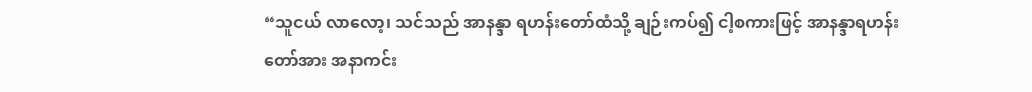“သူငယ် လာလော့၊ သင်သည် အာနန္ဒာ ရဟန်းတော်ထံသို့ ချဉ်းကပ်၍ ငါ့စကားဖြင့် အာနန္ဒာရဟန်းတော်အား အနာကင်း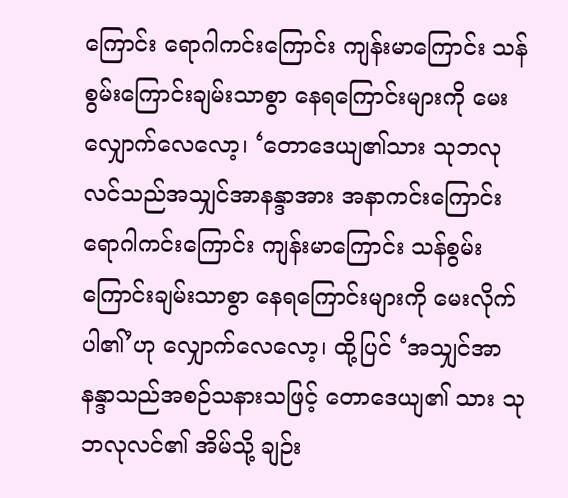ကြောင်း ရောဂါကင်းကြောင်း ကျန်းမာကြောင်း သန်စွမ်းကြောင်းချမ်းသာစွာ နေရကြောင်းများကို မေးလျှောက်လေလော့၊ ‘တောဒေယျ၏သား သုဘလုလင်သည်အသျှင်အာနန္ဒာအား အနာကင်းကြောင်း ရောဂါကင်းကြောင်း ကျန်းမာကြောင်း သန်စွမ်းကြောင်းချမ်းသာစွာ နေရကြောင်းများကို မေးလိုက်ပါ၏’ဟု လျှောက်လေလော့၊ ထို့ပြင် ‘အသျှင်အာနန္ဒာသည်အစဉ်သနားသဖြင့် တောဒေယျ၏ သား သုဘလုလင်၏ အိမ်သို့ ချဉ်း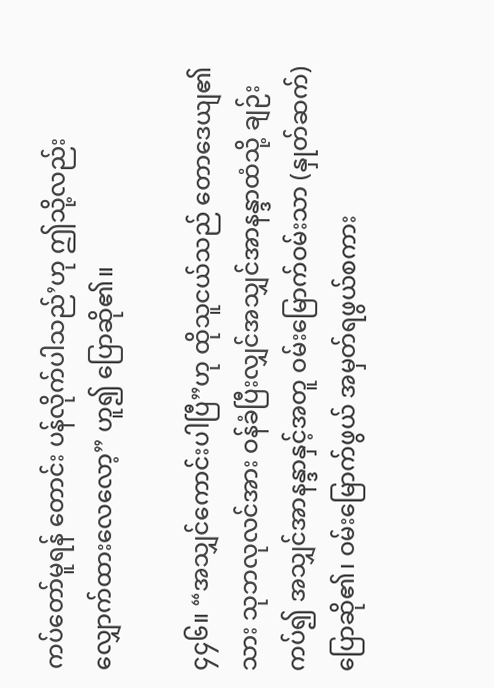ကပ်တော်မူရန် တောင်း ပန်လိုက်ပါသည်’ဟု ဤသို့လည်း လျှောက်ထားလေလော့” ဟူ၍ ပြောဆို၏။

၄၄၆။ “အသျှင်ကောင်းပါပြီ”ဟု ထိုသူငယ်သည် တောဒေယျ၏သား သုဘလုလင်အား ဝန်ခံပြီးလျှင်အသျှင်အာနန္ဒာထံသို့ ချဉ်းကပ်၍ အသျှင်အာနန္ဒာနှင့်အတူ ဝမ်းမြောက်ဝမ်းသာ (နှုတ်ဆက်) ပြောဆို၏၊ ဝမ်းမြောက်ဖွယ် အမှတ်ရဖွယ်စကား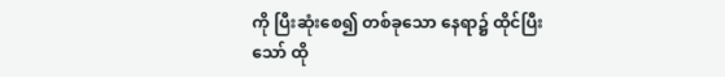ကို ပြီးဆုံးစေ၍ တစ်ခုသော နေရာ၌ ထိုင်ပြီးသော် ထို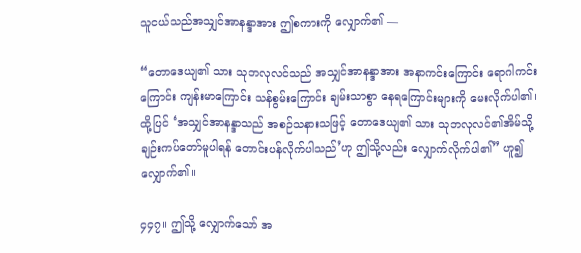သူငယ်သည်အသျှင်အာနန္ဒာအား ဤစကားကို လျှောက်၏ —

“တောဒေယျ၏ သား သုဘလုလင်သည် အသျှင်အာနန္ဒာအား အနာကင်းကြောင်း ရောဂါကင်းကြောင်း ကျန်းမာကြောင်း သန်စွမ်းကြောင်း ချမ်းသာစွာ နေရကြောင်းများကို မေးလိုက်ပါ၏၊ ထို့ပြင် ‘အသျှင်အာနန္ဒာသည် အစဉ်သနားသဖြင့် တောဒေယျ၏ သား သုဘလုလင်၏အိမ်သို့ ချဉ်းကပ်တော်မူပါရန် တောင်းပန်လိုက်ပါသည်’ဟု ဤသို့လည်း လျှောက်လိုက်ပါ၏” ဟူ၍ လျှောက်၏။

၄၄၇။ ဤသို့ လျှောက်သော် အ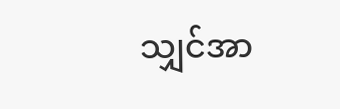သျှင်အာ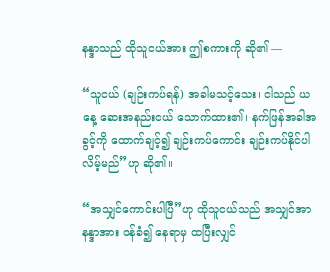နန္ဒာသည် ထိုသူငယ်အား ဤစကားကို ဆို၏ —

“သူငယ် (ချဉ်းကပ်ရန်) အခါမသင့်သေး၊ ငါသည် ယနေ့ ဆေးအနည်းငယ် သောက်ထား၏၊ နက်ဖြန်အခါအခွင့်ကို ထောက်ချင့်၍ ချဉ်းကပ်ကောင်း ချဉ်းကပ်နိုင်ပါလိမ့်မည်”ဟု ဆို၏။

“အသျှင်ကောင်းပါပြီ”ဟု ထိုသူငယ်သည် အသျှင်အာနန္ဒာအား ဝန်ခံ၍ နေရာမှ ထပြီးလျှင်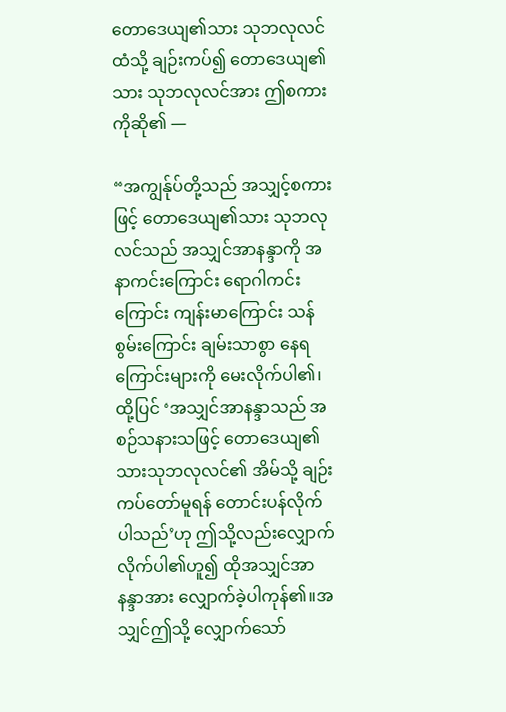တောဒေယျ၏သား သုဘလုလင်ထံသို့ ချဉ်းကပ်၍ တောဒေယျ၏သား သုဘလုလင်အား ဤစကားကိုဆို၏ —

“အကျွန်ုပ်တို့သည် အသျှင့်စကားဖြင့် တောဒေယျ၏သား သုဘလုလင်သည် အသျှင်အာနန္ဒာကို အနာကင်းကြောင်း ရောဂါကင်းကြောင်း ကျန်းမာကြောင်း သန်စွမ်းကြောင်း ချမ်းသာစွာ နေရကြောင်းများကို မေးလိုက်ပါ၏၊ ထို့ပြင် ‘အသျှင်အာနန္ဒာသည် အစဉ်သနားသဖြင့် တောဒေယျ၏ သားသုဘလုလင်၏ အိမ်သို့ ချဉ်းကပ်တော်မူရန် တောင်းပန်လိုက်ပါသည်’ဟု ဤသို့လည်းလျှောက်လိုက်ပါ၏ဟူ၍ ထိုအသျှင်အာနန္ဒာအား လျှောက်ခဲ့ပါကုန်၏။အသျှင်ဤသို့ လျှောက်သော်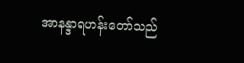အာနန္ဒာရဟန်းတော်သည်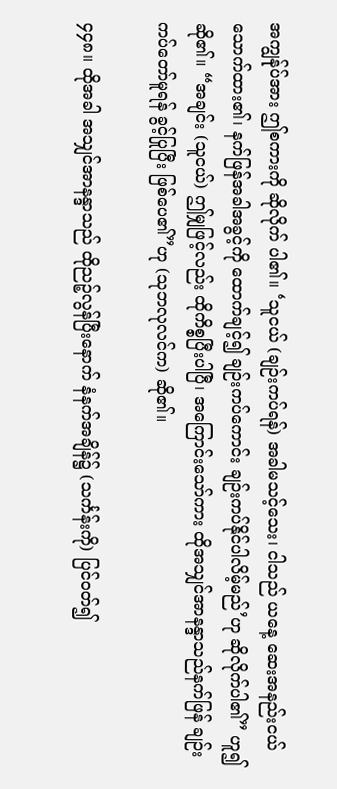အကျွန်ုပ်အား ဤစကားကို ဆိုလိုက် ပါ၏။ ‘သူငယ် (ချဉ်းကပ်ရန်) အခါမသင့်သေး၊ ငါသည် ယနေ့ ဆေးအနည်းငယ် သောက်ထား၏၊ နက်ဖြန်အခါအခွင့်ကို ထောက်ချင့်၍ ချဉ်းကပ်ကောင်း ချဉ်းကပ်နိုင်ပါလိမ့်မည်’ဟု ဆိုလိုက်ပါ၏” ဟူ၍ ဆို၏။ “အချင်း (သူငယ်) ဤမျှဖြင့်လည်း ထိုကိစ္စပြီးပါပြီ၊ အကြောင်းသော်ကား ထိုအသျှင်အာနန္ဒာသည်နက်ဖြန် ချဉ်းကပ်တော်မူရန် ခွင့်ပြုပြီး ဖြစ်ပေ၏”ဟု (သုဘလုလင်က) ဆို၏။

၄၄၈။ ထိုအခါ အသျှင်အာနန္ဒာသည် ထိုညဉ့်လွန်ပြီးနောက် နံနက်အချိန်၌ (သင်္ကန်းကို) ပြင်ဝတ်၍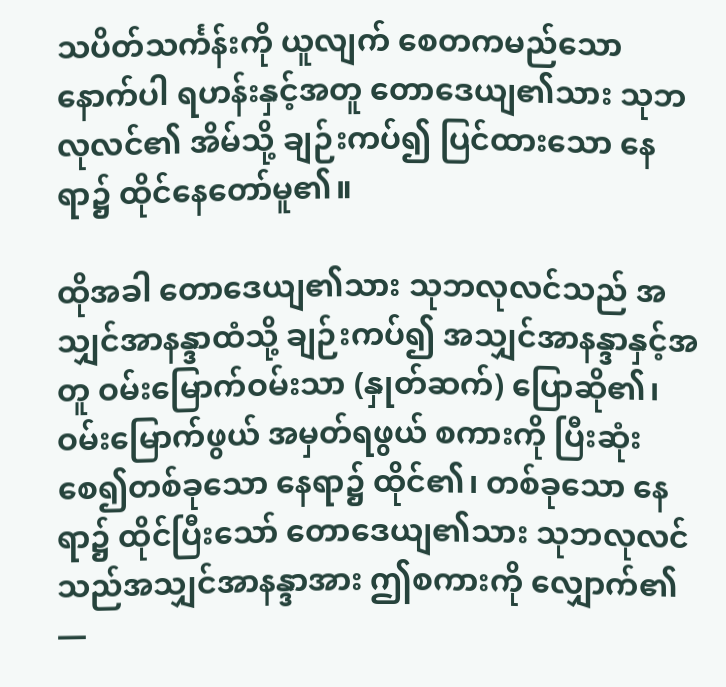သပိတ်သင်္ကန်းကို ယူလျက် စေတကမည်သော နောက်ပါ ရဟန်းနှင့်အတူ တောဒေယျ၏သား သုဘလုလင်၏ အိမ်သို့ ချဉ်းကပ်၍ ပြင်ထားသော နေရာ၌ ထိုင်နေတော်မူ၏။

ထိုအခါ တောဒေယျ၏သား သုဘလုလင်သည် အသျှင်အာနန္ဒာထံသို့ ချဉ်းကပ်၍ အသျှင်အာနန္ဒာနှင့်အတူ ဝမ်းမြောက်ဝမ်းသာ (နှုတ်ဆက်) ပြောဆို၏၊ ဝမ်းမြောက်ဖွယ် အမှတ်ရဖွယ် စကားကို ပြီးဆုံးစေ၍တစ်ခုသော နေရာ၌ ထိုင်၏၊ တစ်ခုသော နေရာ၌ ထိုင်ပြီးသော် တောဒေယျ၏သား သုဘလုလင်သည်အသျှင်အာနန္ဒာအား ဤစကားကို လျှောက်၏ —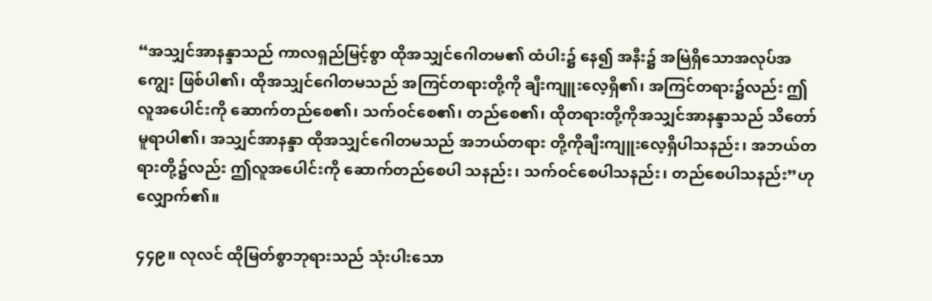“အသျှင်အာနန္ဒာသည် ကာလရှည်မြင့်စွာ ထိုအသျှင်ဂေါတမ၏ ထံပါး၌ နေ၍ အနီး၌ အမြဲရှိသောအလုပ်အကျွေး ဖြစ်ပါ၏၊ ထိုအသျှင်ဂေါတမသည် အကြင်တရားတို့ကို ချီးကျူးလေ့ရှိ၏၊ အကြင်တရား၌လည်း ဤလူအပေါင်းကို ဆောက်တည်စေ၏၊ သက်ဝင်စေ၏၊ တည်စေ၏၊ ထိုတရားတို့ကိုအသျှင်အာနန္ဒာသည် သိတော်မူရာပါ၏၊ အသျှင်အာနန္ဒာ ထိုအသျှင်ဂေါတမသည် အဘယ်တရား တို့ကိုချီးကျူးလေ့ရှိပါသနည်း၊ အဘယ်တရားတို့၌လည်း ဤလူအပေါင်းကို ဆောက်တည်စေပါ သနည်း၊ သက်ဝင်စေပါသနည်း၊ တည်စေပါသနည်း”ဟု လျှောက်၏။

၄၄၉။ လုလင် ထိုမြတ်စွာဘုရားသည် သုံးပါးသော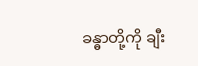ခန္ဓာတို့ကို ချီး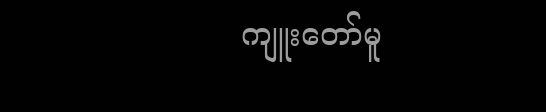ကျူးတော်မူ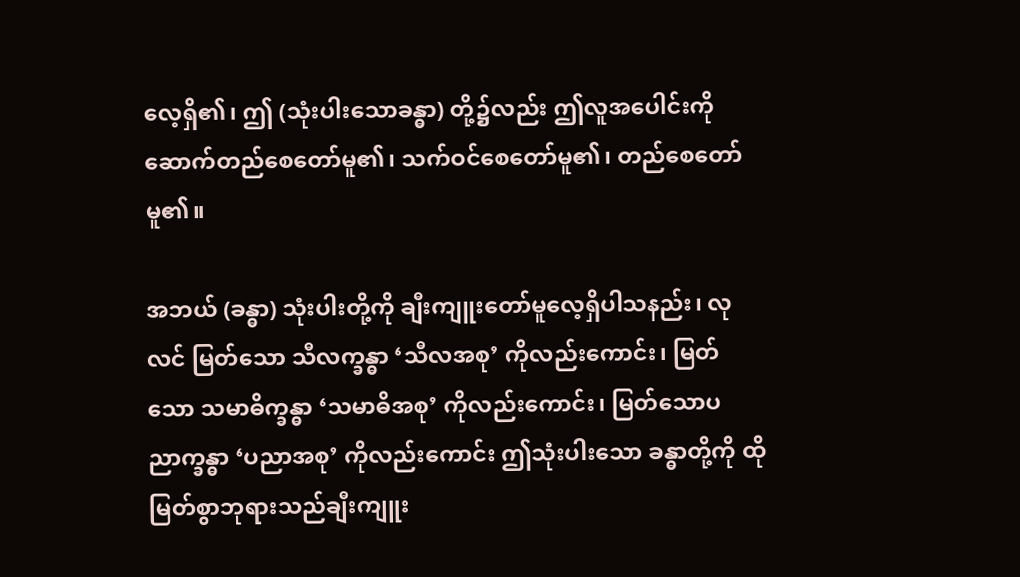လေ့ရှိ၏၊ ဤ (သုံးပါးသောခန္ဓာ) တို့၌လည်း ဤလူအပေါင်းကို ဆောက်တည်စေတော်မူ၏၊ သက်ဝင်စေတော်မူ၏၊ တည်စေတော်မူ၏။

အဘယ် (ခန္ဓာ) သုံးပါးတို့ကို ချီးကျူးတော်မူလေ့ရှိပါသနည်း၊ လုလင် မြတ်သော သီလက္ခန္ဓာ ‘သီလအစု’ ကိုလည်းကောင်း၊ မြတ်သော သမာဓိက္ခန္ဓာ ‘သမာဓိအစု’ ကိုလည်းကောင်း၊ မြတ်သောပညာက္ခန္ဓာ ‘ပညာအစု’ ကိုလည်းကောင်း ဤသုံးပါးသော ခန္ဓာတို့ကို ထိုမြတ်စွာဘုရားသည်ချီးကျူး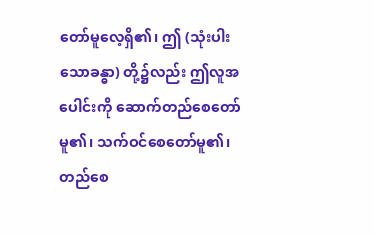တော်မူလေ့ရှိ၏၊ ဤ (သုံးပါးသောခန္ဓာ) တို့၌လည်း ဤလူအပေါင်းကို ဆောက်တည်စေတော်မူ၏၊ သက်ဝင်စေတော်မူ၏၊ တည်စေ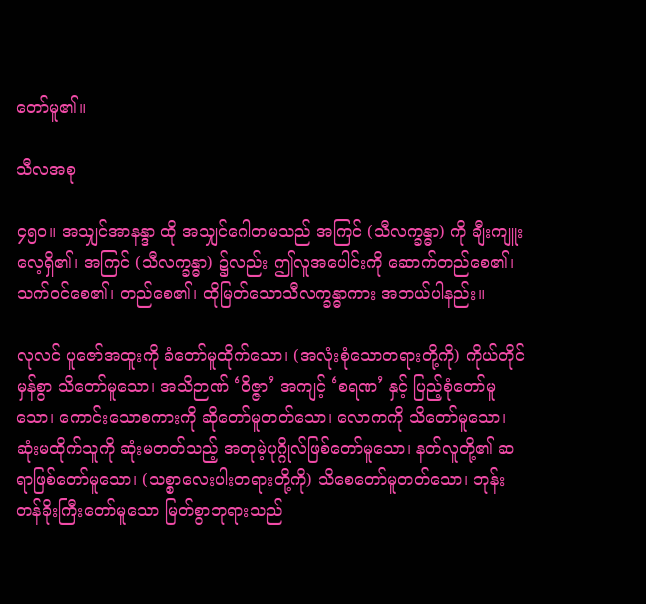တော်မူ၏။

သီလအစု

၄၅ဝ။ အသျှင်အာနန္ဒာ ထို အသျှင်ဂေါတမသည် အကြင် (သီလက္ခန္ဓာ) ကို ချီးကျူးလေ့ရှိ၏၊ အကြင် (သီလက္ခန္ဓာ) ၌လည်း ဤလူအပေါင်းကို ဆောက်တည်စေ၏၊ သက်ဝင်စေ၏၊ တည်စေ၏၊ ထိုမြတ်သောသီလက္ခန္ဓာကား အဘယ်ပါနည်း။

လုလင် ပူဇော်အထူးကို ခံတော်မူထိုက်သော၊ (အလုံးစုံသောတရားတို့ကို) ကိုယ်တိုင်မှန်စွာ သိတော်မူသော၊ အသိဉာဏ် ‘ဝိဇ္ဇာ’ အကျင့် ‘စရဏ’ နှင့် ပြည့်စုံတော်မူသော၊ ကောင်းသောစကားကို ဆိုတော်မူတတ်သော၊ လောကကို သိတော်မူသော၊ ဆုံးမထိုက်သူကို ဆုံးမတတ်သည့် အတုမဲ့ပုဂ္ဂိုလ်ဖြစ်တော်မူသော၊ နတ်လူတို့၏ ဆရာဖြစ်တော်မူသော၊ (သစ္စာလေးပါးတရားတို့ကို) သိစေတော်မူတတ်သော၊ ဘုန်းတန်ခိုးကြီးတော်မူသော မြတ်စွာဘုရားသည်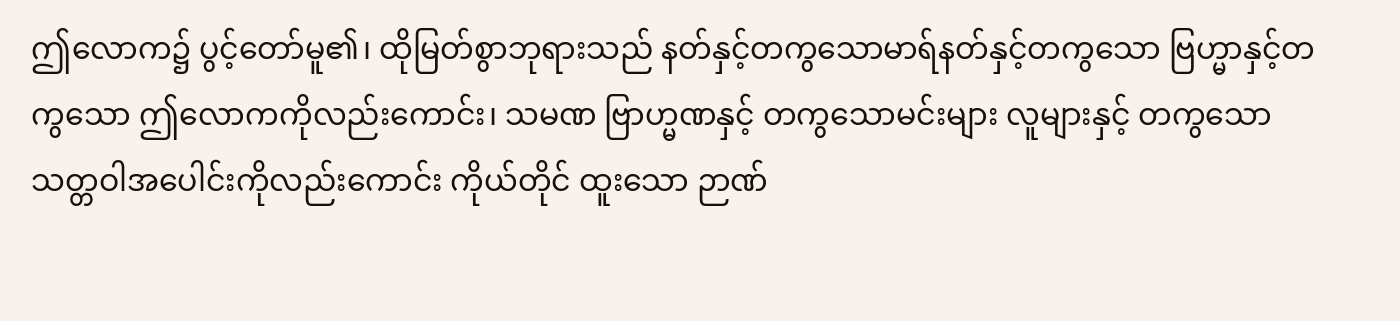ဤလောက၌ ပွင့်တော်မူ၏၊ ထိုမြတ်စွာဘုရားသည် နတ်နှင့်တကွသောမာရ်နတ်နှင့်တကွသော ဗြဟ္မာနှင့်တကွသော ဤလောကကိုလည်းကောင်း၊ သမဏ ဗြာဟ္မဏနှင့် တကွသောမင်းများ လူများနှင့် တကွသော သတ္တဝါအပေါင်းကိုလည်းကောင်း ကိုယ်တိုင် ထူးသော ဉာဏ်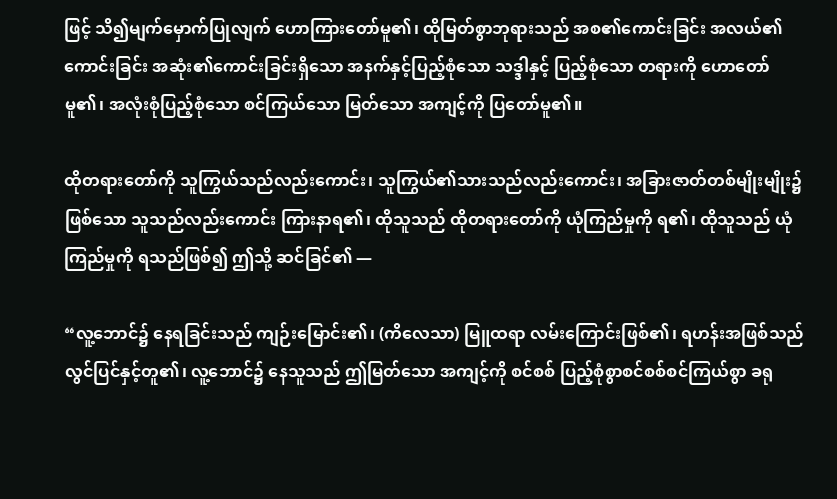ဖြင့် သိ၍မျက်မှောက်ပြုလျက် ဟောကြားတော်မူ၏၊ ထိုမြတ်စွာဘုရားသည် အစ၏ကောင်းခြင်း အလယ်၏ကောင်းခြင်း အဆုံး၏ကောင်းခြင်းရှိသော အနက်နှင့်ပြည့်စုံသော သဒ္ဒါနှင့် ပြည့်စုံသော တရားကို ဟောတော်မူ၏၊ အလုံးစုံပြည့်စုံသော စင်ကြယ်သော မြတ်သော အကျင့်ကို ပြတော်မူ၏။

ထိုတရားတော်ကို သူကြွယ်သည်လည်းကောင်း၊ သူကြွယ်၏သားသည်လည်းကောင်း၊ အခြားဇာတ်တစ်မျိုးမျိုး၌ ဖြစ်သော သူသည်လည်းကောင်း ကြားနာရ၏၊ ထိုသူသည် ထိုတရားတော်ကို ယုံကြည်မှုကို ရ၏၊ ထိုသူသည် ယုံကြည်မှုကို ရသည်ဖြစ်၍ ဤသို့ ဆင်ခြင်၏ —

“လူ့ဘောင်၌ နေရခြင်းသည် ကျဉ်းမြောင်း၏၊ (ကိလေသာ) မြူထရာ လမ်းကြောင်းဖြစ်၏၊ ရဟန်းအဖြစ်သည် လွင်ပြင်နှင့်တူ၏၊ လူ့ဘောင်၌ နေသူသည် ဤမြတ်သော အကျင့်ကို စင်စစ် ပြည့်စုံစွာစင်စစ်စင်ကြယ်စွာ ခရု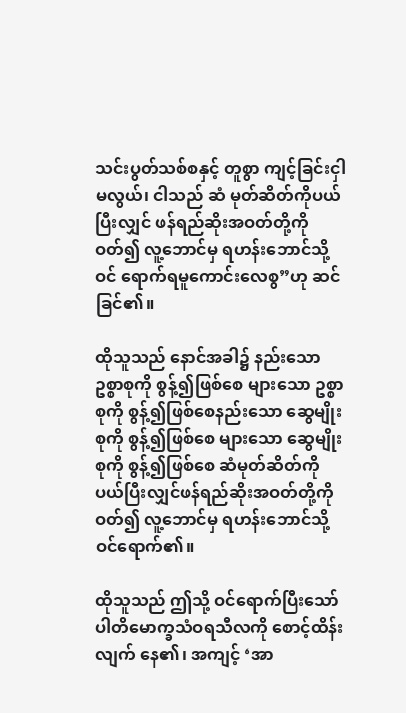သင်းပွတ်သစ်စနှင့် တူစွာ ကျင့်ခြင်းငှါ မလွယ်၊ ငါသည် ဆံ မုတ်ဆိတ်ကိုပယ်ပြီးလျှင် ဖန်ရည်ဆိုးအဝတ်တို့ကို ဝတ်၍ လူ့ဘောင်မှ ရဟန်းဘောင်သို့ ဝင် ရောက်ရမူကောင်းလေစွ”ဟု ဆင်ခြင်၏။

ထိုသူသည် နောင်အခါ၌ နည်းသော ဥစ္စာစုကို စွန့်၍ဖြစ်စေ များသော ဥစ္စာစုကို စွန့်၍ဖြစ်စေနည်းသော ဆွေမျိုးစုကို စွန့်၍ဖြစ်စေ များသော ဆွေမျိုးစုကို စွန့်၍ဖြစ်စေ ဆံမုတ်ဆိတ်ကို ပယ်ပြီးလျှင်ဖန်ရည်ဆိုးအဝတ်တို့ကို ဝတ်၍ လူ့ဘောင်မှ ရဟန်းဘောင်သို့ ဝင်ရောက်၏။

ထိုသူသည် ဤသို့ ဝင်ရောက်ပြီးသော် ပါတိမောက္ခသံဝရသီလကို စောင့်ထိန်းလျက် နေ၏၊ အကျင့် ‘အာ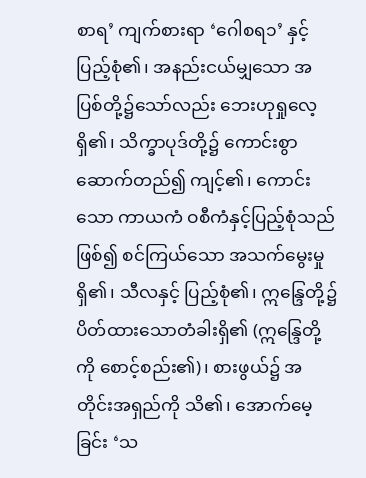စာရ’ ကျက်စားရာ ‘ဂေါစရ၁’ နှင့် ပြည့်စုံ၏၊ အနည်းငယ်မျှသော အပြစ်တို့၌သော်လည်း ဘေးဟုရှုလေ့ရှိ၏၊ သိက္ခာပုဒ်တို့၌ ကောင်းစွာ ဆောက်တည်၍ ကျင့်၏၊ ကောင်းသော ကာယကံ ဝစီကံနှင့်ပြည့်စုံသည် ဖြစ်၍ စင်ကြယ်သော အသက်မွေးမှု ရှိ၏၊ သီလနှင့် ပြည့်စုံ၏၊ ဣန္ဒြေတို့၌ ပိတ်ထားသောတံခါးရှိ၏ (ဣန္ဒြေတို့ကို စောင့်စည်း၏)၊ စားဖွယ်၌ အတိုင်းအရှည်ကို သိ၏၊ အောက်မေ့ခြင်း ‘သ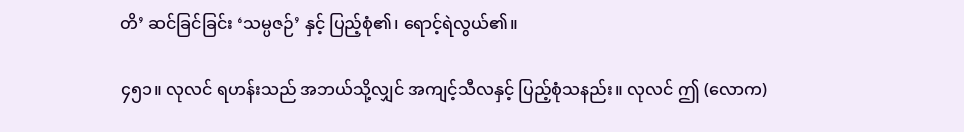တိ’ ဆင်ခြင်ခြင်း ‘သမ္ပဇဉ်’ နှင့် ပြည့်စုံ၏၊ ရောင့်ရဲလွယ်၏။

၄၅၁။ လုလင် ရဟန်းသည် အဘယ်သို့လျှင် အကျင့်သီလနှင့် ပြည့်စုံသနည်း။ လုလင် ဤ (လောက)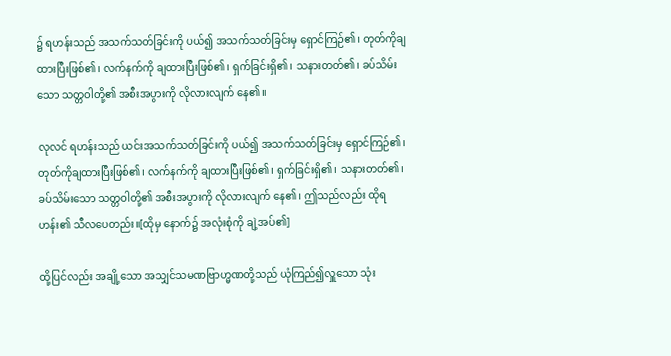၌ ရဟန်းသည် အသက်သတ်ခြင်းကို ပယ်၍ အသက်သတ်ခြင်းမှ ရှောင်ကြဉ်၏၊ တုတ်ကိုချထားပြီးဖြစ်၏၊ လက်နက်ကို ချထားပြီးဖြစ်၏၊ ရှက်ခြင်းရှိ၏၊ သနားတတ်၏၊ ခပ်သိမ်းသော သတ္တဝါတို့၏ အစီးအပွားကို လိုလားလျက် နေ၏။

လုလင် ရဟန်းသည် ယင်းအသက်သတ်ခြင်းကို ပယ်၍ အသက်သတ်ခြင်းမှ ရှောင်ကြဉ်၏၊ တုတ်ကိုချထားပြီးဖြစ်၏၊ လက်နက်ကို ချထားပြီးဖြစ်၏၊ ရှက်ခြင်းရှိ၏၊ သနားတတ်၏၊ ခပ်သိမ်းသော သတ္တဝါတို့၏ အစီးအပွားကို လိုလားလျက် နေ၏၊ ဤသည်လည်း ထိုရဟန်း၏ သီလပေတည်း။[ထိုမှ နောက်၌ အလုံးစုံကို ချဲ့အပ်၏]

ထို့ပြင်လည်း အချို့သော အသျှင်သမဏဗြာဟ္မဏတို့သည် ယုံကြည်၍လှူသော သုံး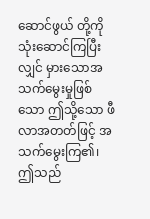ဆောင်ဖွယ် တို့ကိုသုံးဆောင်ကြပြီးလျှင် မှားသောအသက်မွေးမှုဖြစ်သော ဤသို့သော ဖီလာအတတ်ဖြင့် အသက်မွေးကြ၏၊ ဤသည်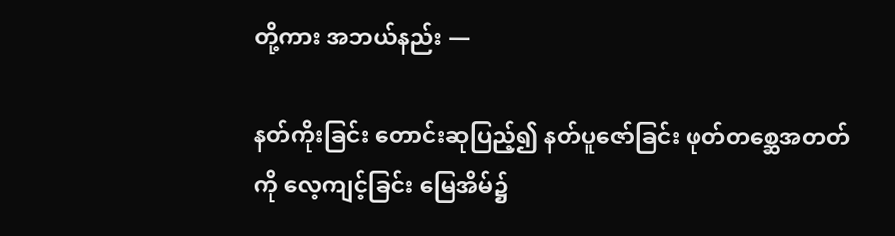တို့ကား အဘယ်နည်း —

နတ်ကိုးခြင်း တောင်းဆုပြည့်၍ နတ်ပူဇော်ခြင်း ဖုတ်တစ္ဆေအတတ်ကို လေ့ကျင့်ခြင်း မြေအိမ်၌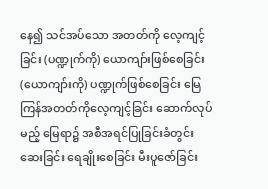နေ၍ သင်အပ်သော အတတ်ကို လေ့ကျင့်ခြင်း (ပဏ္ဍုက်ကို) ယောကျာ်းဖြစ်စေခြင်း (ယောကျာ်းကို) ပဏ္ဍုက်ဖြစ်စေခြင်း မြေကြန်အတတ်ကိုလေ့ကျင့်ခြင်း ဆောက်လုပ်မည့် မြေရာ၌ အစီအရင်ပြုခြင်းခံတွင်းဆေးခြင်း ရေချိုးစေခြင်း မီးပူဇော်ခြင်း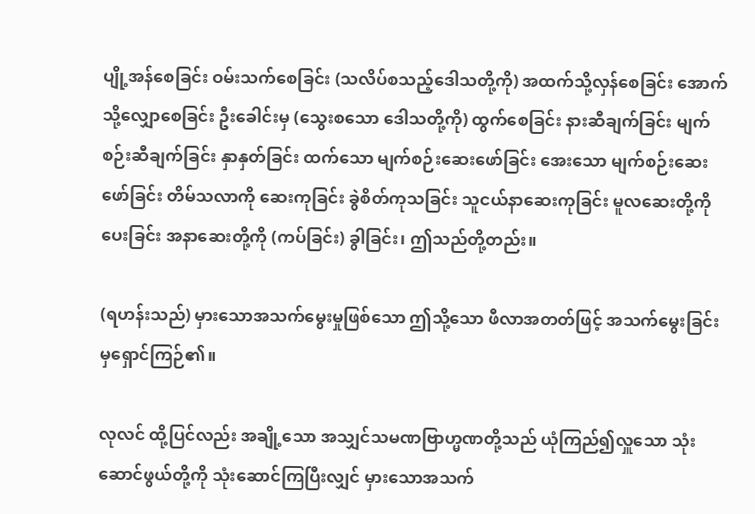ပျို့အန်စေခြင်း ဝမ်းသက်စေခြင်း (သလိပ်စသည့်ဒေါသတို့ကို) အထက်သို့လှန်စေခြင်း အောက်သို့လျှောစေခြင်း ဦးခေါင်းမှ (သွေးစသော ဒေါသတို့ကို) ထွက်စေခြင်း နားဆီချက်ခြင်း မျက်စဉ်းဆီချက်ခြင်း နှာနှတ်ခြင်း ထက်သော မျက်စဉ်းဆေးဖော်ခြင်း အေးသော မျက်စဉ်းဆေးဖော်ခြင်း တိမ်သလာကို ဆေးကုခြင်း ခွဲစိတ်ကုသခြင်း သူငယ်နာဆေးကုခြင်း မူလဆေးတို့ကို ပေးခြင်း အနာဆေးတို့ကို (ကပ်ခြင်း) ခွါခြင်း၊ ဤသည်တို့တည်း။

(ရဟန်းသည်) မှားသောအသက်မွေးမှုဖြစ်သော ဤသို့သော ဖီလာအတတ်ဖြင့် အသက်မွေးခြင်းမှရှောင်ကြဉ်၏။

လုလင် ထို့ပြင်လည်း အချို့သော အသျှင်သမဏဗြာဟ္မဏတို့သည် ယုံကြည်၍လှူသော သုံးဆောင်ဖွယ်တို့ကို သုံးဆောင်ကြပြီးလျှင် မှားသောအသက်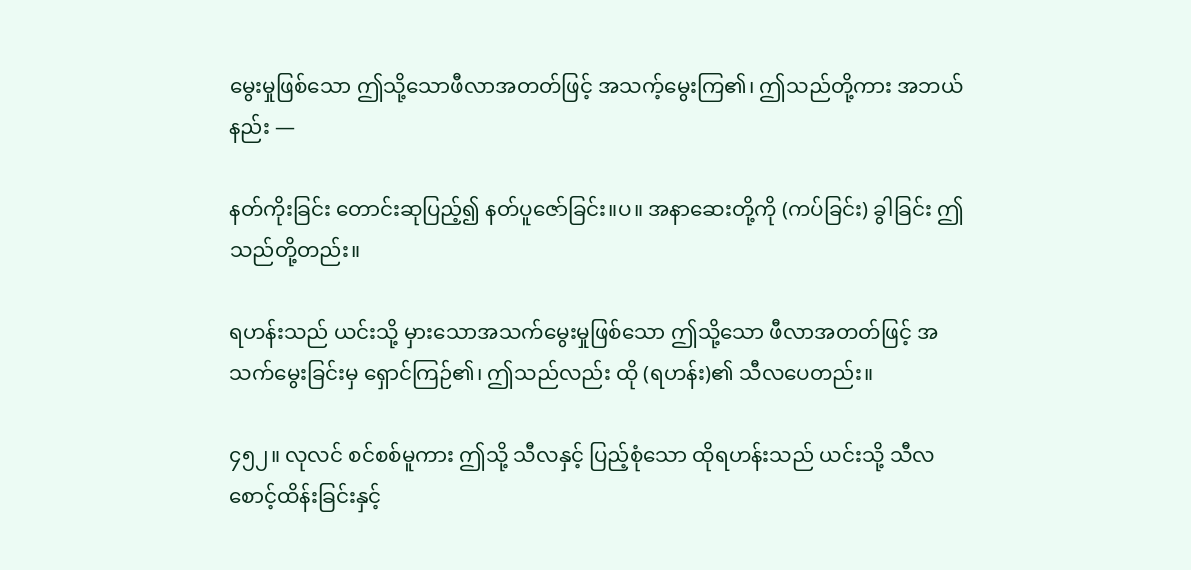မွေးမှုဖြစ်သော ဤသို့သောဖီလာအတတ်ဖြင့် အသက့်မွေးကြ၏၊ ဤသည်တို့ကား အဘယ်နည်း —

နတ်ကိုးခြင်း တောင်းဆုပြည့်၍ နတ်ပူဇော်ခြင်း။ပ။ အနာဆေးတို့ကို (ကပ်ခြင်း) ခွါခြင်း ဤသည်တို့တည်း။

ရဟန်းသည် ယင်းသို့ မှားသောအသက်မွေးမှုဖြစ်သော ဤသို့သော ဖီလာအတတ်ဖြင့် အသက်မွေးခြင်းမှ ရှောင်ကြဉ်၏၊ ဤသည်လည်း ထို (ရဟန်း)၏ သီလပေတည်း။

၄၅၂။ လုလင် စင်စစ်မူကား ဤသို့ သီလနှင့် ပြည့်စုံသော ထိုရဟန်းသည် ယင်းသို့ သီလစောင့်ထိန်းခြင်းနှင့်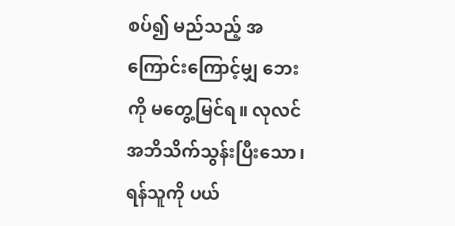စပ်၍ မည်သည့် အကြောင်းကြောင့်မျှ ဘေးကို မတွေ့မြင်ရ။ လုလင် အဘိသိက်သွန်းပြီးသော၊ ရန်သူကို ပယ်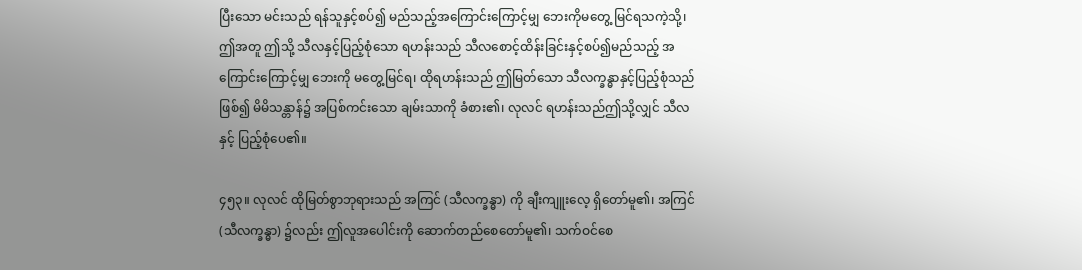ပြီးသော မင်းသည် ရန်သူနှင့်စပ်၍ မည်သည့်အကြောင်းကြောင့်မျှ ဘေးကိုမတွေ့ မြင်ရသကဲ့သို့၊ ဤအတူ ဤသို့ သီလနှင့်ပြည့်စုံသော ရဟန်းသည် သီလစောင့်ထိန်းခြင်းနှင့်စပ်၍မည်သည့် အကြောင်းကြောင့်မျှ ဘေးကို မတွေ့မြင်ရ၊ ထိုရဟန်းသည် ဤမြတ်သော သီလက္ခန္ဓာနှင့်ပြည့်စုံသည် ဖြစ်၍ မိမိသန္တာန်၌ အပြစ်ကင်းသော ချမ်းသာကို ခံစား၏၊ လုလင် ရဟန်းသည်ဤသို့လျှင် သီလနှင့် ပြည့်စုံပေ၏။

၄၅၃။ လုလင် ထိုမြတ်စွာဘုရားသည် အကြင် (သီလက္ခန္ဓာ) ကို ချီးကျူးလေ့ ရှိတော်မူ၏၊ အကြင် (သီလက္ခန္ဓာ) ၌လည်း ဤလူအပေါင်းကို ဆောက်တည်စေတော်မူ၏၊ သက်ဝင်စေ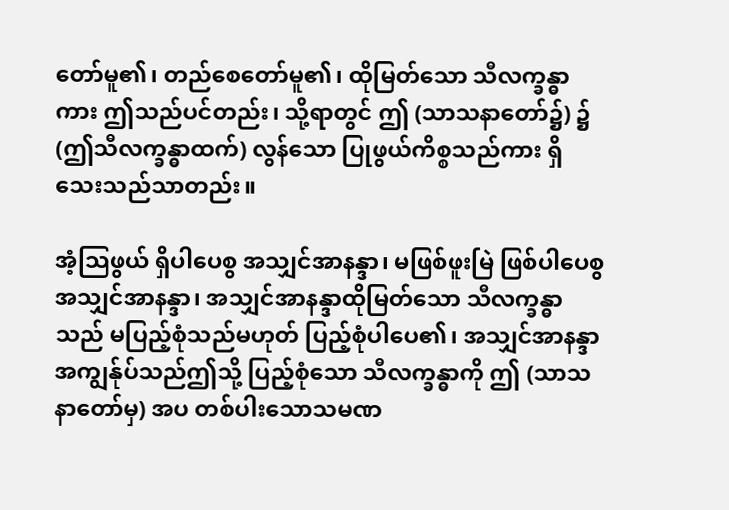တော်မူ၏၊ တည်စေတော်မူ၏၊ ထိုမြတ်သော သီလက္ခန္ဓာကား ဤသည်ပင်တည်း၊ သို့ရာတွင် ဤ (သာသနာတော်၌) ၌ (ဤသီလက္ခန္ဓာထက်) လွန်သော ပြုဖွယ်ကိစ္စသည်ကား ရှိသေးသည်သာတည်း။

အံ့သြဖွယ် ရှိပါပေစွ အသျှင်အာနန္ဒာ၊ မဖြစ်ဖူးမြဲ ဖြစ်ပါပေစွ အသျှင်အာနန္ဒာ၊ အသျှင်အာနန္ဒာထိုမြတ်သော သီလက္ခန္ဓာသည် မပြည့်စုံသည်မဟုတ် ပြည့်စုံပါပေ၏၊ အသျှင်အာနန္ဒာ အကျွန်ုပ်သည်ဤသို့ ပြည့်စုံသော သီလက္ခန္ဓာကို ဤ (သာသနာတော်မှ) အပ တစ်ပါးသောသမဏ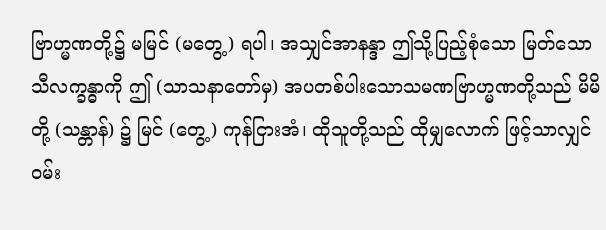ဗြာဟ္မဏတို့၌ မမြင် (မတွေ့) ရပါ၊ အသျှင်အာနန္ဒာ ဤသို့ပြည့်စုံသော မြတ်သော သီလက္ခန္ဓာကို ဤ (သာသနာတော်မှ) အပတစ်ပါးသောသမဏဗြာဟ္မဏတို့သည် မိမိတို့ (သန္တာန်) ၌ မြင် (တွေ့) ကုန်ငြားအံ၊ ထိုသူတို့သည် ထိုမျှလောက် ဖြင့်သာလျှင် ဝမ်း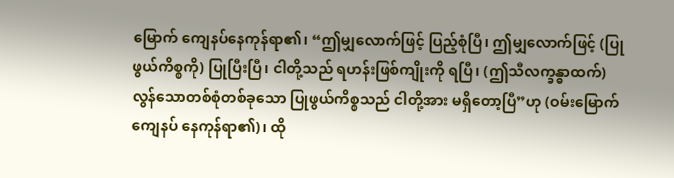မြောက် ကျေနပ်နေကုန်ရာ၏၊ “ဤမျှလောက်ဖြင့် ပြည့်စုံပြီ၊ ဤမျှလောက်ဖြင့် (ပြုဖွယ်ကိစ္စကို) ပြုပြီးပြီ၊ ငါတို့သည် ရဟန်းဖြစ်ကျိုးကို ရပြီ၊ (ဤသီလက္ခန္ဓာထက်) လွန်သောတစ်စုံတစ်ခုသော ပြုဖွယ်ကိစ္စသည် ငါတို့အား မရှိတော့ပြီ”ဟု (ဝမ်းမြောက်ကျေနပ် နေကုန်ရာ၏)၊ ထို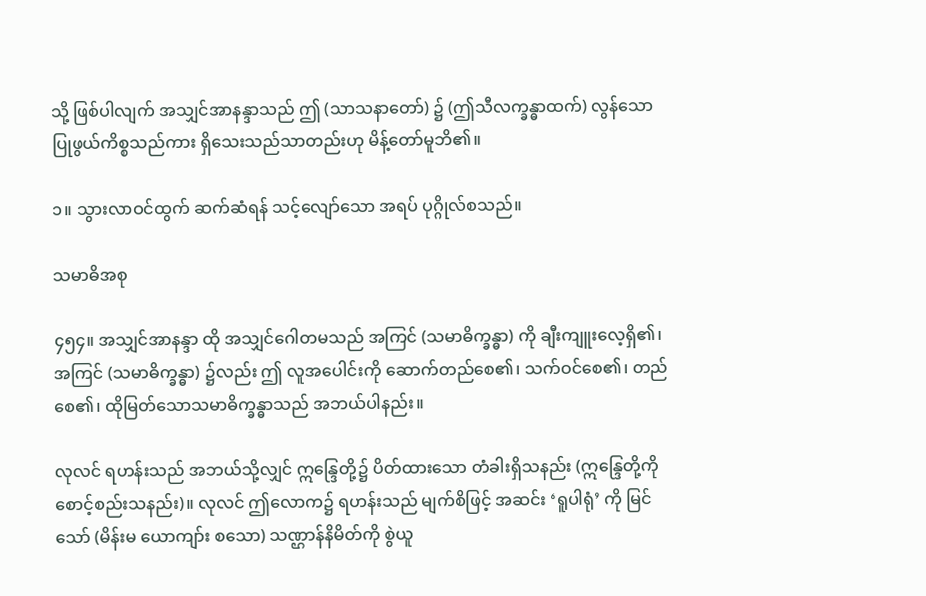သို့ ဖြစ်ပါလျက် အသျှင်အာနန္ဒာသည် ဤ (သာသနာတော်) ၌ (ဤသီလက္ခန္ဓာထက်) လွန်သော ပြုဖွယ်ကိစ္စသည်ကား ရှိသေးသည်သာတည်းဟု မိန့်တော်မူဘိ၏။

၁။ သွားလာဝင်ထွက် ဆက်ဆံရန် သင့်လျော်သော အရပ် ပုဂ္ဂိုလ်စသည်။

သမာဓိအစု

၄၅၄။ အသျှင်အာနန္ဒာ ထို အသျှင်ဂေါတမသည် အကြင် (သမာဓိက္ခန္ဓာ) ကို ချီးကျူးလေ့ရှိ၏၊ အကြင် (သမာဓိက္ခန္ဓာ) ၌လည်း ဤ လူအပေါင်းကို ဆောက်တည်စေ၏၊ သက်ဝင်စေ၏၊ တည်စေ၏၊ ထိုမြတ်သောသမာဓိက္ခန္ဓာသည် အဘယ်ပါနည်း။

လုလင် ရဟန်းသည် အဘယ်သို့လျှင် ဣန္ဒြေတို့၌ ပိတ်ထားသော တံခါးရှိသနည်း (ဣန္ဒြေတို့ကိုစောင့်စည်းသနည်း)။ လုလင် ဤလောက၌ ရဟန်းသည် မျက်စိဖြင့် အဆင်း ‘ရူပါရုံ’ ကို မြင်သော် (မိန်းမ ယောကျာ်း စသော) သဏ္ဌာန်နိမိတ်ကို စွဲယူ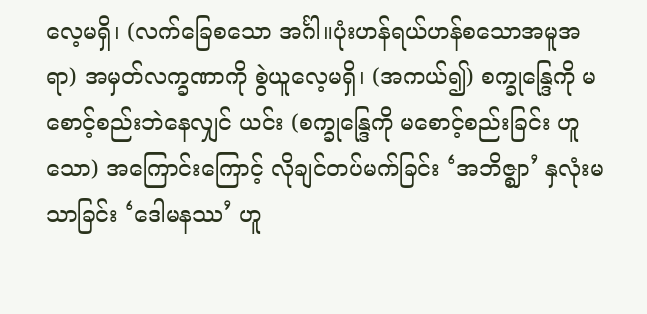လေ့မရှိ၊ (လက်ခြေစသော အင်္ဂါ။ပုံးဟန်ရယ်ဟန်စသောအမူအရာ) အမှတ်လက္ခဏာကို စွဲယူလေ့မရှိ၊ (အကယ်၍) စက္ခုန္ဒြေကို မစောင့်စည်းဘဲနေလျှင် ယင်း (စက္ခုန္ဒြေကို မစောင့်စည်းခြင်း ဟူသော) အကြောင်းကြောင့် လိုချင်တပ်မက်ခြင်း ‘အဘိဇ္ဈာ’ နှလုံးမသာခြင်း ‘ဒေါမနဿ’ ဟူ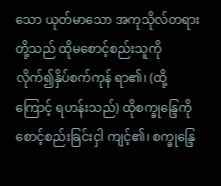သော ယုတ်မာသော အကုသိုလ်တရားတို့သည် ထိုမစောင့်စည်းသူကို လိုက်၍နှိပ်စက်ကုန် ရာ၏၊ (ထို့ကြောင့် ရဟန်းသည်) ထိုစက္ခုန္ဒြေကို စောင့်စည်းခြင်းငှါ ကျင့်၏၊ စက္ခုန္ဒြေ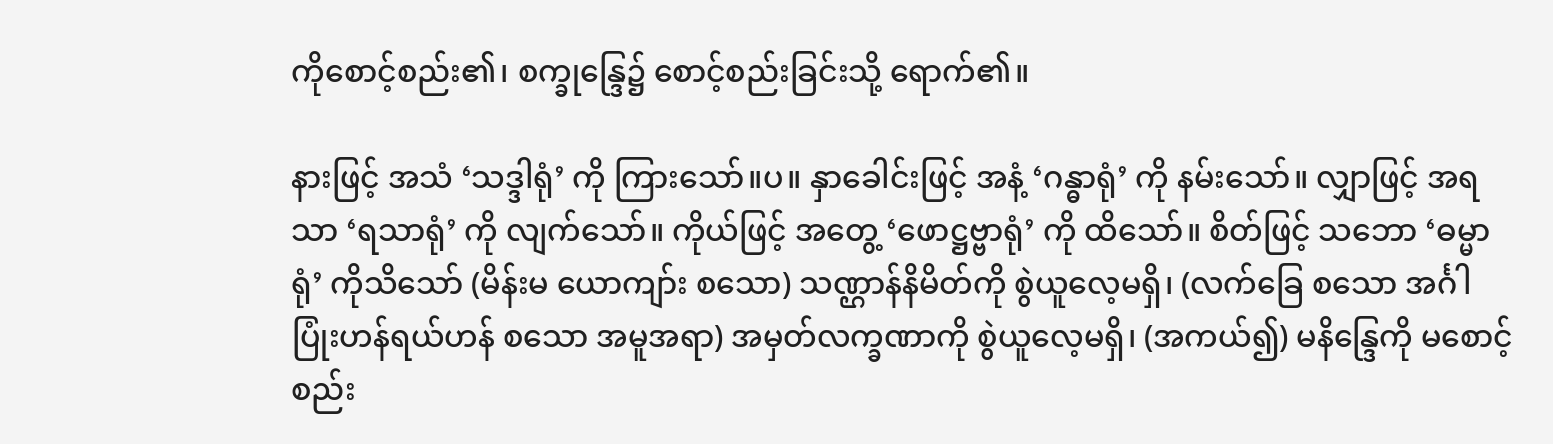ကိုစောင့်စည်း၏၊ စက္ခုန္ဒြေ၌ စောင့်စည်းခြင်းသို့ ရောက်၏။

နားဖြင့် အသံ ‘သဒ္ဒါရုံ’ ကို ကြားသော်။ပ။ နှာခေါင်းဖြင့် အနံ့ ‘ဂန္ဓာရုံ’ ကို နမ်းသော်။ လျှာဖြင့် အရသာ ‘ရသာရုံ’ ကို လျက်သော်။ ကိုယ်ဖြင့် အတွေ့ ‘ဖောဋ္ဌဗ္ဗာရုံ’ ကို ထိသော်။ စိတ်ဖြင့် သဘော ‘ဓမ္မာရုံ’ ကိုသိသော် (မိန်းမ ယောကျာ်း စသော) သဏ္ဌာန်နိမိတ်ကို စွဲယူလေ့မရှိ၊ (လက်ခြေ စသော အင်္ဂါ ပြုံးဟန်ရယ်ဟန် စသော အမူအရာ) အမှတ်လက္ခဏာကို စွဲယူလေ့မရှိ၊ (အကယ်၍) မနိန္ဒြေကို မစောင့်စည်း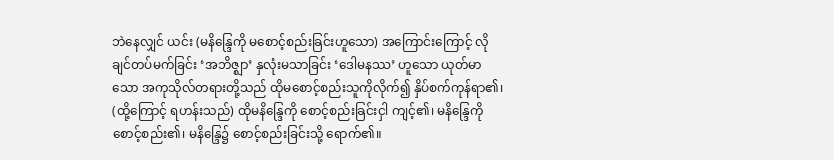ဘဲနေလျှင် ယင်း (မနိန္ဒြေကို မစောင့်စည်းခြင်းဟူသော) အကြောင်းကြောင့် လိုချင်တပ်မက်ခြင်း ‘အဘိဇ္ဈာ’ နှလုံးမသာခြင်း ‘ဒေါမနဿ’ ဟူသော ယုတ်မာသော အကုသိုလ်တရားတို့သည် ထိုမစောင့်စည်းသူကိုလိုက်၍ နှိပ်စက်ကုန်ရာ၏၊ (ထို့ကြောင့် ရဟန်းသည်) ထိုမနိန္ဒြေကို စောင့်စည်းခြင်းငှါ ကျင့်၏၊ မနိန္ဒြေကိုစောင့်စည်း၏၊ မနိန္ဒြေ၌ စောင့်စည်းခြင်းသို့ ရောက်၏။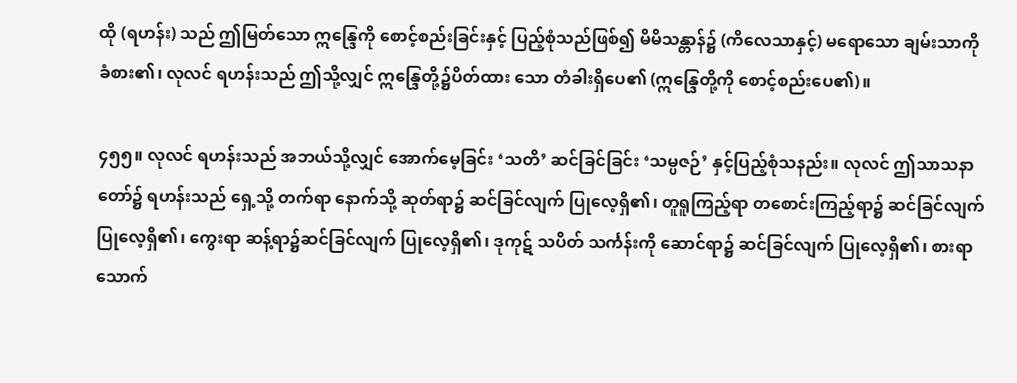ထို (ရဟန်း) သည် ဤမြတ်သော ဣန္ဒြေကို စောင့်စည်းခြင်းနှင့် ပြည့်စုံသည်ဖြစ်၍ မိမိသန္တာန်၌ (ကိလေသာနှင့်) မရောသော ချမ်းသာကို ခံစား၏၊ လုလင် ရဟန်းသည် ဤသို့လျှင် ဣန္ဒြေတို့၌ပိတ်ထား သော တံခါးရှိပေ၏ (ဣန္ဒြေတို့ကို စောင့်စည်းပေ၏)။

၄၅၅။ လုလင် ရဟန်းသည် အဘယ်သို့လျှင် အောက်မေ့ခြင်း ‘သတိ’ ဆင်ခြင်ခြင်း ‘သမ္ပဇဉ်’ နှင့်ပြည့်စုံသနည်း။ လုလင် ဤသာသနာတော်၌ ရဟန်းသည် ရှေ့သို့ တက်ရာ နောက်သို့ ဆုတ်ရာ၌ ဆင်ခြင်လျက် ပြုလေ့ရှိ၏၊ တူရူကြည့်ရာ တစောင်းကြည့်ရာ၌ ဆင်ခြင်လျက် ပြုလေ့ရှိ၏၊ ကွေးရာ ဆန့်ရာ၌ဆင်ခြင်လျက် ပြုလေ့ရှိ၏၊ ဒုကုဋ် သပိတ် သင်္ကန်းကို ဆောင်ရာ၌ ဆင်ခြင်လျက် ပြုလေ့ရှိ၏၊ စားရာသောက်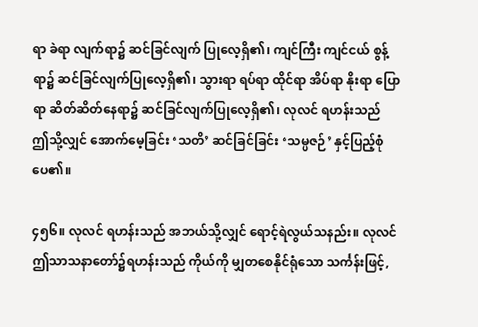ရာ ခဲရာ လျက်ရာ၌ ဆင်ခြင်လျက် ပြုလေ့ရှိ၏၊ ကျင်ကြီး ကျင်ငယ် စွန့်ရာ၌ ဆင်ခြင်လျက်ပြုလေ့ရှိ၏၊ သွားရာ ရပ်ရာ ထိုင်ရာ အိပ်ရာ နိုးရာ ပြောရာ ဆိတ်ဆိတ်နေရာ၌ ဆင်ခြင်လျက်ပြုလေ့ရှိ၏၊ လုလင် ရဟန်းသည် ဤသို့လျှင် အောက်မေ့ခြင်း ‘သတိ’ ဆင်ခြင်ခြင်း ‘သမ္ပဇဉ်’ နှင့်ပြည့်စုံပေ၏။

၄၅၆။ လုလင် ရဟန်းသည် အဘယ်သို့လျှင် ရောင့်ရဲလွယ်သနည်း။ လုလင် ဤသာသနာတော်၌ရဟန်းသည် ကိုယ်ကို မျှတစေနိုင်ရုံသော သင်္ကန်းဖြင့်,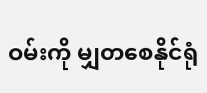ဝမ်းကို မျှတစေနိုင်ရုံ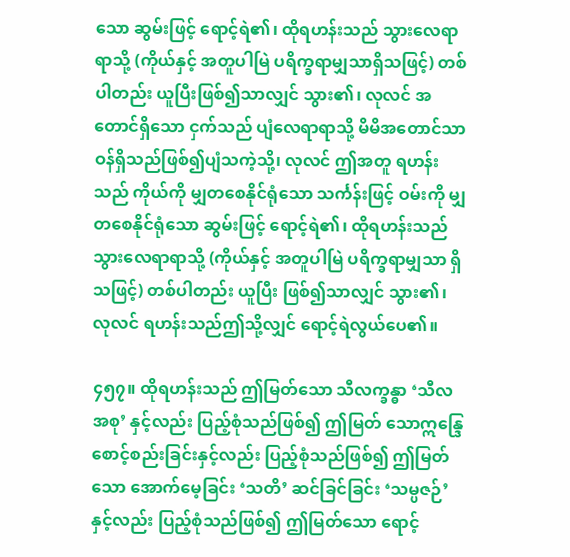သော ဆွမ်းဖြင့် ရောင့်ရဲ၏၊ ထိုရဟန်းသည် သွားလေရာရာသို့ (ကိုယ်နှင့် အတူပါမြဲ ပရိက္ခရာမျှသာရှိသဖြင့်) တစ်ပါတည်း ယူပြီးဖြစ်၍သာလျှင် သွား၏၊ လုလင် အတောင်ရှိသော ငှက်သည် ပျံလေရာရာသို့ မိမိအတောင်သာ ဝန်ရှိသည်ဖြစ်၍ပျံသကဲ့သို့၊ လုလင် ဤအတူ ရဟန်းသည် ကိုယ်ကို မျှတစေနိုင်ရုံသော သင်္ကန်းဖြင့် ဝမ်းကို မျှတစေနိုင်ရုံသော ဆွမ်းဖြင့် ရောင့်ရဲ၏၊ ထိုရဟန်းသည် သွားလေရာရာသို့ (ကိုယ်နှင့် အတူပါမြဲ ပရိက္ခရာမျှသာ ရှိသဖြင့်) တစ်ပါတည်း ယူပြီး ဖြစ်၍သာလျှင် သွား၏၊ လုလင် ရဟန်းသည်ဤသို့လျှင် ရောင့်ရဲလွယ်ပေ၏။

၄၅၇။ ထိုရဟန်းသည် ဤမြတ်သော သီလက္ခန္ဓာ ‘သီလအစု’ နှင့်လည်း ပြည့်စုံသည်ဖြစ်၍ ဤမြတ် သောဣန္ဒြေစောင့်စည်းခြင်းနှင့်လည်း ပြည့်စုံသည်ဖြစ်၍ ဤမြတ်သော အောက်မေ့ခြင်း ‘သတိ’ ဆင်ခြင်ခြင်း ‘သမ္ပဇဉ်’ နှင့်လည်း ပြည့်စုံသည်ဖြစ်၍ ဤမြတ်သော ရောင့်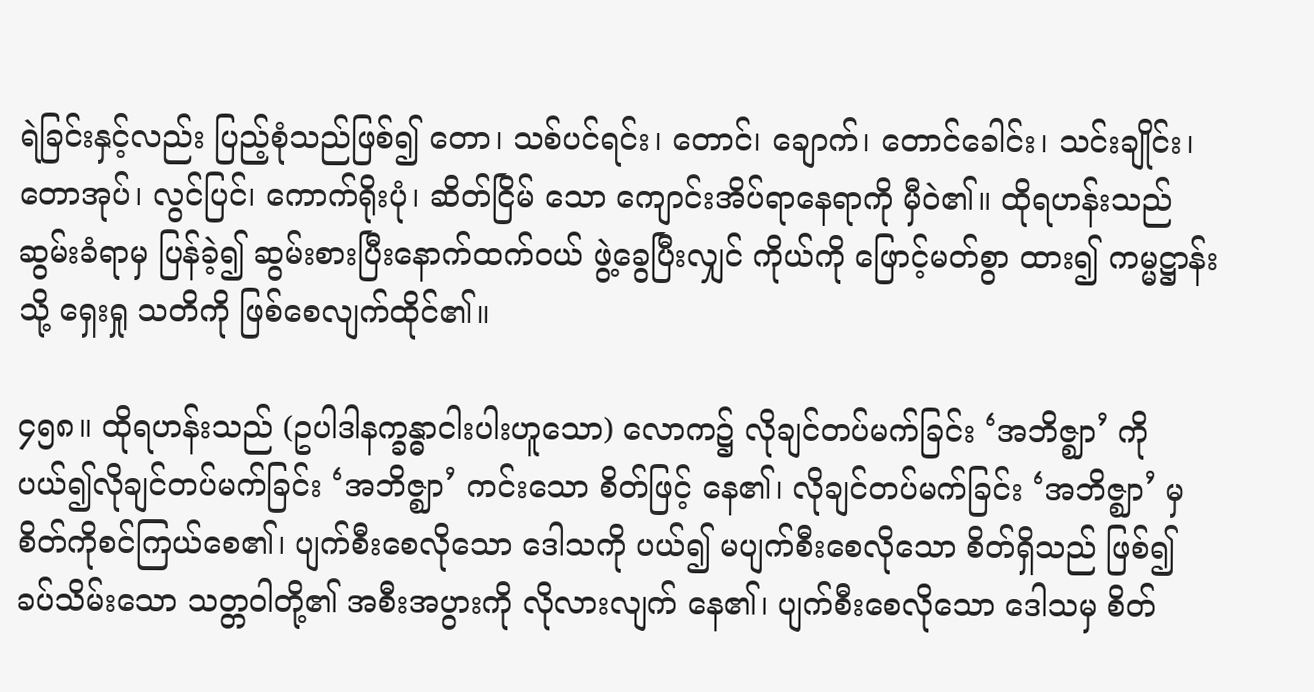ရဲခြင်းနှင့်လည်း ပြည့်စုံသည်ဖြစ်၍ တော၊ သစ်ပင်ရင်း၊ တောင်၊ ချောက်၊ တောင်ခေါင်း၊ သင်းချိုင်း၊ တောအုပ်၊ လွင်ပြင်၊ ကောက်ရိုးပုံ၊ ဆိတ်ငြိမ် သော ကျောင်းအိပ်ရာနေရာကို မှီဝဲ၏။ ထိုရဟန်းသည် ဆွမ်းခံရာမှ ပြန်ခဲ့၍ ဆွမ်းစားပြီးနောက်ထက်ဝယ် ဖွဲ့ခွေပြီးလျှင် ကိုယ်ကို ဖြောင့်မတ်စွာ ထား၍ ကမ္မဋ္ဌာန်းသို့ ရှေးရှု သတိကို ဖြစ်စေလျက်ထိုင်၏။

၄၅၈။ ထိုရဟန်းသည် (ဥပါဒါနက္ခန္ဓာငါးပါးဟူသော) လောက၌ လိုချင်တပ်မက်ခြင်း ‘အဘိဇ္ဈာ’ ကို ပယ်၍လိုချင်တပ်မက်ခြင်း ‘အဘိဇ္ဈာ’ ကင်းသော စိတ်ဖြင့် နေ၏၊ လိုချင်တပ်မက်ခြင်း ‘အဘိဇ္ဈာ’ မှ စိတ်ကိုစင်ကြယ်စေ၏၊ ပျက်စီးစေလိုသော ဒေါသကို ပယ်၍ မပျက်စီးစေလိုသော စိတ်ရှိသည် ဖြစ်၍ ခပ်သိမ်းသော သတ္တဝါတို့၏ အစီးအပွားကို လိုလားလျက် နေ၏၊ ပျက်စီးစေလိုသော ဒေါသမှ စိတ်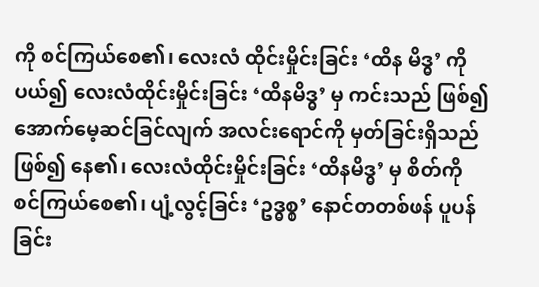ကို စင်ကြယ်စေ၏၊ လေးလံ ထိုင်းမှိုင်းခြင်း ‘ထိန မိဒ္ဓ’ ကို ပယ်၍ လေးလံထိုင်းမှိုင်းခြင်း ‘ထိနမိဒ္ဓ’ မှ ကင်းသည် ဖြစ်၍အောက်မေ့ဆင်ခြင်လျက် အလင်းရောင်ကို မှတ်ခြင်းရှိသည် ဖြစ်၍ နေ၏၊ လေးလံထိုင်းမှိုင်းခြင်း ‘ထိနမိဒ္ဓ’ မှ စိတ်ကို စင်ကြယ်စေ၏၊ ပျံ့လွင့်ခြင်း ‘ဥဒ္ဓစ္စ’ နောင်တတစ်ဖန် ပူပန်ခြင်း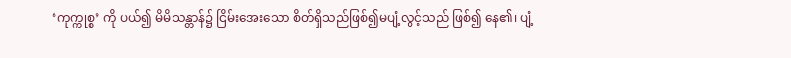‘ကုက္ကုစ္စ’ ကို ပယ်၍ မိမိသန္တာန်၌ ငြိမ်းအေးသော စိတ်ရှိသည်ဖြစ်၍မပျံ့လွင့်သည် ဖြစ်၍ နေ၏၊ ပျံ့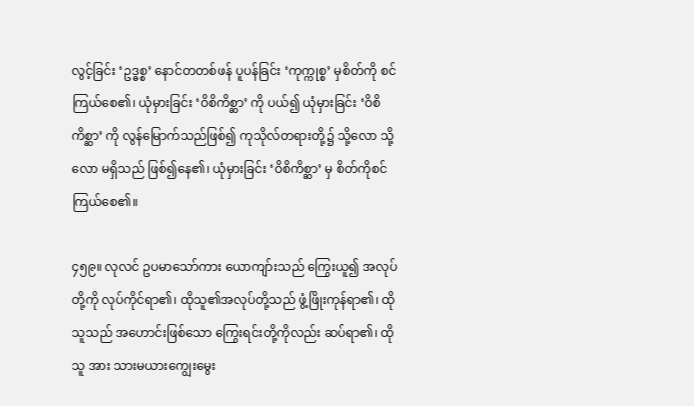လွင့်ခြင်း ‘ဥဒ္ဓစ္စ’ နောင်တတစ်ဖန် ပူပန်ခြင်း ‘ကုက္ကုစ္စ’ မှစိတ်ကို စင်ကြယ်စေ၏၊ ယုံမှားခြင်း ‘ဝိစိကိစ္ဆာ’ ကို ပယ်၍ ယုံမှားခြင်း ‘ဝိစိကိစ္ဆာ’ ကို လွန်မြောက်သည်ဖြစ်၍ ကုသိုလ်တရားတို့၌ သို့လော သို့လော မရှိသည် ဖြစ်၍နေ၏၊ ယုံမှားခြင်း ‘ဝိစိကိစ္ဆာ’ မှ စိတ်ကိုစင်ကြယ်စေ၏။

၄၅၉။ လုလင် ဥပမာသော်ကား ယောကျာ်းသည် ကြွေးယူ၍ အလုပ်တို့ကို လုပ်ကိုင်ရာ၏၊ ထိုသူ၏အလုပ်တို့သည် ဖွံ့ဖြိုးကုန်ရာ၏၊ ထိုသူသည် အဟောင်းဖြစ်သော ကြွေးရင်းတို့ကိုလည်း ဆပ်ရာ၏၊ ထိုသူ အား သားမယားကျွေးမွေး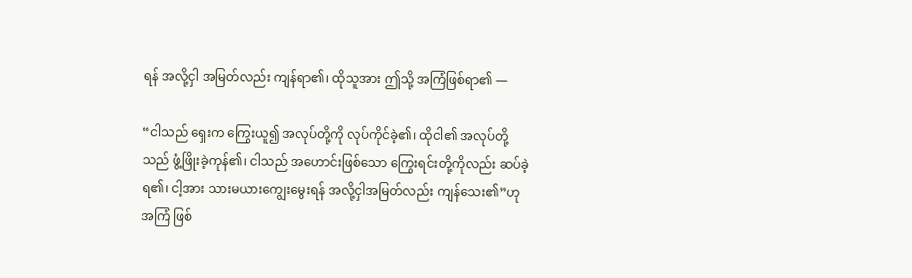ရန် အလို့ငှါ အမြတ်လည်း ကျန်ရာ၏၊ ထိုသူအား ဤသို့ အကြံဖြစ်ရာ၏ —

“ငါသည် ရှေးက ကြွေးယူ၍ အလုပ်တို့ကို လုပ်ကိုင်ခဲ့၏၊ ထိုငါ၏ အလုပ်တို့သည် ဖွံ့ဖြိုးခဲ့ကုန်၏၊ ငါသည် အဟောင်းဖြစ်သော ကြွေးရင်းတို့ကိုလည်း ဆပ်ခဲ့ရ၏၊ ငါ့အား သားမယားကျွေးမွေးရန် အလို့ငှါအမြတ်လည်း ကျန်သေး၏”ဟု အကြံ ဖြစ်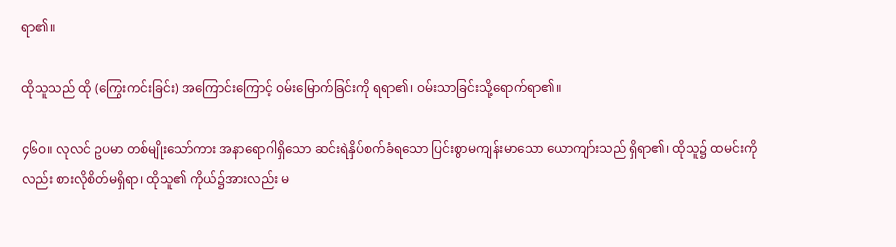ရာ၏။

ထိုသူသည် ထို (ကြွေးကင်းခြင်း) အကြောင်းကြောင့် ဝမ်းမြောက်ခြင်းကို ရရာ၏၊ ဝမ်းသာခြင်းသို့ရောက်ရာ၏။

၄၆ဝ။ လုလင် ဥပမာ တစ်မျိုးသော်ကား အနာရောဂါရှိသော ဆင်းရဲနှိပ်စက်ခံရသော ပြင်းစွာမကျန်းမာသော ယောကျာ်းသည် ရှိရာ၏၊ ထိုသူ၌ ထမင်းကိုလည်း စားလိုစိတ်မရှိရာ၊ ထိုသူ၏ ကိုယ်၌အားလည်း မ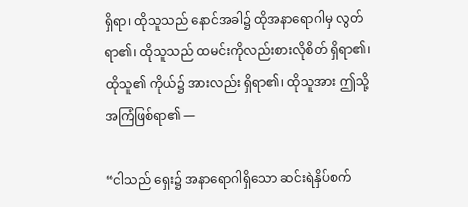ရှိရာ၊ ထိုသူသည် နောင်အခါ၌ ထိုအနာရောဂါမှ လွတ်ရာ၏၊ ထိုသူသည် ထမင်းကိုလည်းစားလိုစိတ် ရှိရာ၏၊ ထိုသူ၏ ကိုယ်၌ အားလည်း ရှိရာ၏၊ ထိုသူအား ဤသို့ အကြံဖြစ်ရာ၏ —

“ငါသည် ရှေး၌ အနာရောဂါရှိသော ဆင်းရဲနှိပ်စက်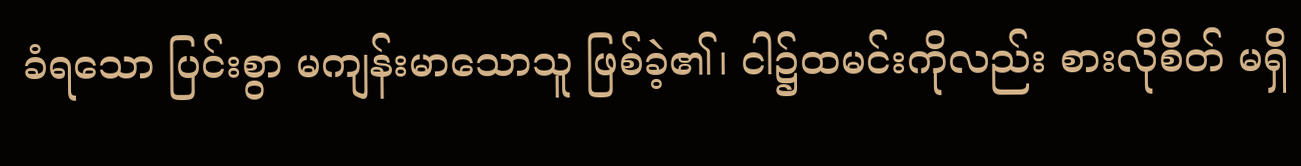ခံရသော ပြင်းစွာ မကျန်းမာသောသူ ဖြစ်ခဲ့၏၊ ငါ၌ထမင်းကိုလည်း စားလိုစိတ် မရှိ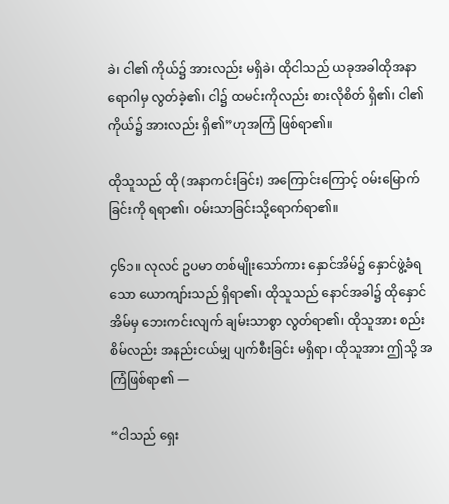ခဲ၊ ငါ၏ ကိုယ်၌ အားလည်း မရှိခဲ၊ ထိုငါသည် ယခုအခါထိုအနာရောဂါမှ လွတ်ခဲ့၏၊ ငါ၌ ထမင်းကိုလည်း စားလိုစိတ် ရှိ၏၊ ငါ၏ ကိုယ်၌ အားလည်း ရှိ၏”ဟုအကြံ ဖြစ်ရာ၏။

ထိုသူသည် ထို (အနာကင်းခြင်း) အကြောင်းကြောင့် ဝမ်းမြောက်ခြင်းကို ရရာ၏၊ ဝမ်းသာခြင်းသို့ရောက်ရာ၏။

၄၆၁။ လုလင် ဥပမာ တစ်မျိုးသော်ကား နှောင်အိမ်၌ နှောင်ဖွဲ့ခံရသော ယောကျာ်းသည် ရှိရာ၏၊ ထိုသူသည် နောင်အခါ၌ ထိုနှောင်အိမ်မှ ဘေးကင်းလျက် ချမ်းသာစွာ လွတ်ရာ၏၊ ထိုသူအား စည်းစိမ်လည်း အနည်းငယ်မျှ ပျက်စီးခြင်း မရှိရာ၊ ထိုသူအား ဤသို့ အကြံဖြစ်ရာ၏ —

“ငါသည် ရှေး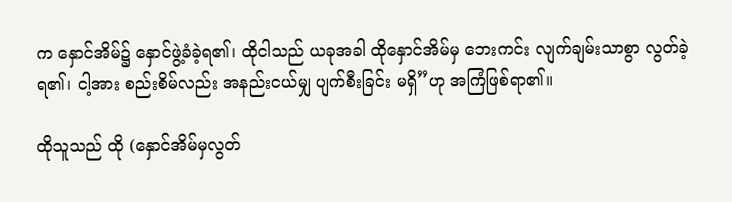က နှောင်အိမ်၌ နှောင်ဖွဲ့ခံခဲ့ရ၏၊ ထိုငါသည် ယခုအခါ ထိုနှောင်အိမ်မှ ဘေးကင်း လျက်ချမ်းသာစွာ လွတ်ခဲ့ရ၏၊ ငါ့အား စည်းစိမ်လည်း အနည်းငယ်မျှ ပျက်စီးခြင်း မရှိ”ဟု အကြံဖြစ်ရာ၏။

ထိုသူသည် ထို (နှောင်အိမ်မှလွတ်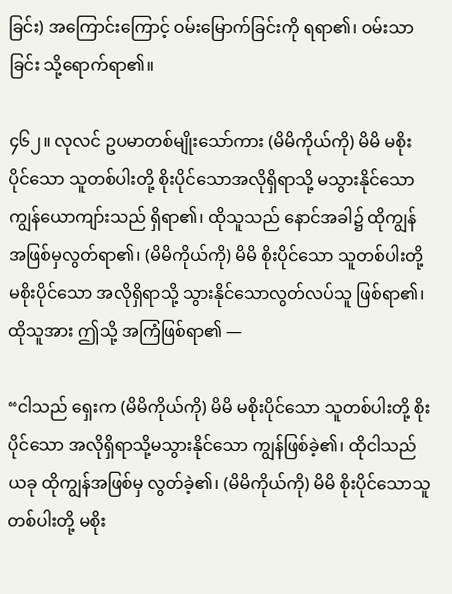ခြင်း) အကြောင်းကြောင့် ဝမ်းမြောက်ခြင်းကို ရရာ၏၊ ဝမ်းသာခြင်း သို့ရောက်ရာ၏။

၄၆၂။ လုလင် ဥပမာတစ်မျိုးသော်ကား (မိမိကိုယ်ကို) မိမိ မစိုးပိုင်သော သူတစ်ပါးတို့ စိုးပိုင်သောအလိုရှိရာသို့ မသွားနိုင်သော ကျွန်ယောကျာ်းသည် ရှိရာ၏၊ ထိုသူသည် နောင်အခါ၌ ထိုကျွန်အဖြစ်မှလွတ်ရာ၏၊ (မိမိကိုယ်ကို) မိမိ စိုးပိုင်သော သူတစ်ပါးတို့ မစိုးပိုင်သော အလိုရှိရာသို့ သွားနိုင်သောလွတ်လပ်သူ ဖြစ်ရာ၏၊ ထိုသူအား ဤသို့ အကြံဖြစ်ရာ၏ —

“ငါသည် ရှေးက (မိမိကိုယ်ကို) မိမိ မစိုးပိုင်သော သူတစ်ပါးတို့ စိုးပိုင်သော အလိုရှိရာသို့မသွားနိုင်သော ကျွန်ဖြစ်ခဲ့၏၊ ထိုငါသည် ယခု ထိုကျွန်အဖြစ်မှ လွတ်ခဲ့၏၊ (မိမိကိုယ်ကို) မိမိ စိုးပိုင်သောသူတစ်ပါးတို့ မစိုး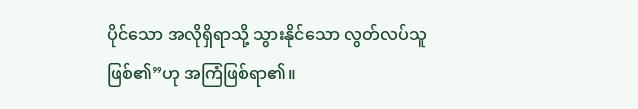ပိုင်သော အလိုရှိရာသို့ သွားနိုင်သော လွတ်လပ်သူ ဖြစ်၏”ဟု အကြံဖြစ်ရာ၏။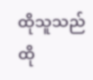ထိုသူသည် ထို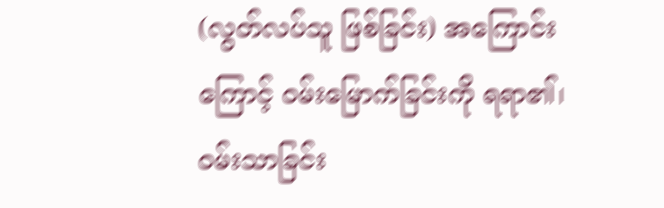(လွတ်လပ်သူ ဖြစ်ခြင်း) အကြောင်းကြောင့် ဝမ်းမြောက်ခြင်းကို ရရာ၏၊ ဝမ်းသာခြင်း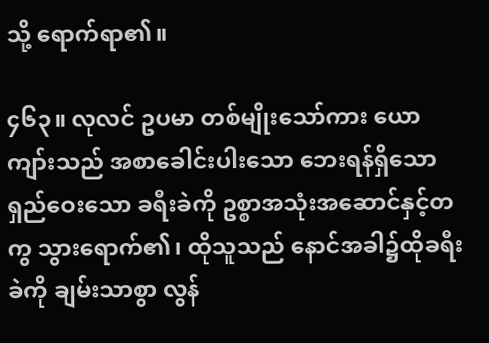သို့ ရောက်ရာ၏။

၄၆၃။ လုလင် ဥပမာ တစ်မျိုးသော်ကား ယောကျာ်းသည် အစာခေါင်းပါးသော ဘေးရန်ရှိသောရှည်ဝေးသော ခရီးခဲကို ဥစ္စာအသုံးအဆောင်နှင့်တကွ သွားရောက်၏၊ ထိုသူသည် နောင်အခါ၌ထိုခရီးခဲကို ချမ်းသာစွာ လွန်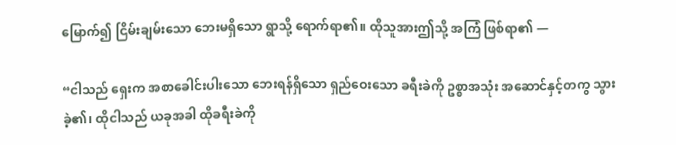မြောက်၍ ငြိမ်းချမ်းသော ဘေးမရှိသော ရွာသို့ ရောက်ရာ၏။ ထိုသူအားဤသို့ အကြံ ဖြစ်ရာ၏ —

“ငါသည် ရှေးက အစာခေါင်းပါးသော ဘေးရန်ရှိသော ရှည်ဝေးသော ခရီးခဲကို ဥစ္စာအသုံး အဆောင်နှင့်တကွ သွားခဲ့၏၊ ထိုငါသည် ယခုအခါ ထိုခရီးခဲကို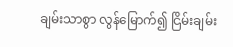ချမ်းသာစွာ လွန်မြောက်၍ ငြိမ်းချမ်း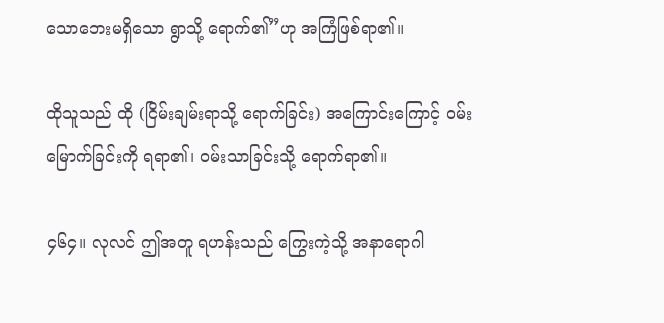သောဘေးမရှိသော ရွာသို့ ရောက်၏”ဟု အကြံဖြစ်ရာ၏။

ထိုသူသည် ထို (ငြိမ်းချမ်းရာသို့ ရောက်ခြင်း) အကြောင်းကြောင့် ဝမ်းမြောက်ခြင်းကို ရရာ၏၊ ဝမ်းသာခြင်းသို့ ရောက်ရာ၏။

၄၆၄။ လုလင် ဤအတူ ရဟန်းသည် ကြွေးကဲ့သို့ အနာရောဂါ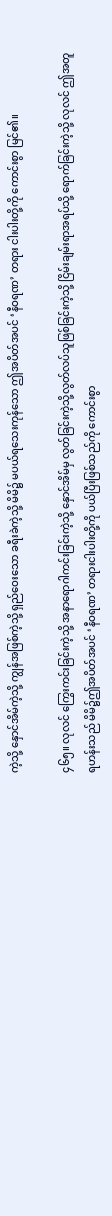ကဲ့သို့ နှောင်အိမ်ကဲ့သို့ ကျွန်အဖြစ်ကဲ့သို့ ရှည်ဝေးသော ခရီးခဲကဲ့သို့ မိမိ၌ မပယ်ရသေးကုန်သော ဤအပိတ်အပင် ‘နီဝရဏ’ တရား ငါးပါးတို့ကို ကောင်းစွာ မြင်၏။

၄၆၅။ လုလင် ကြွေးကင်းခြင်းကဲ့သို့ အနာရောဂါကင်းခြင်းကဲ့သို့ နှောင်အိမ်မှ လွတ်ခြင်းကဲ့သို့လွတ်လပ်သူဖြစ်ခြင်းကဲ့သို့ ငြိမ်းချမ်းရာအရပ်သို့ ရောက်ခြင်းကဲ့သို့ လုလင် ဤအတူ ရဟန်းသည် မိမိ၌ဤအပိတ်အပင် ‘နီဝရဏ’ တရားငါးပါးတို့ကို ပယ်ပြီးဖြစ်သည်ကို ကောင်းစွာ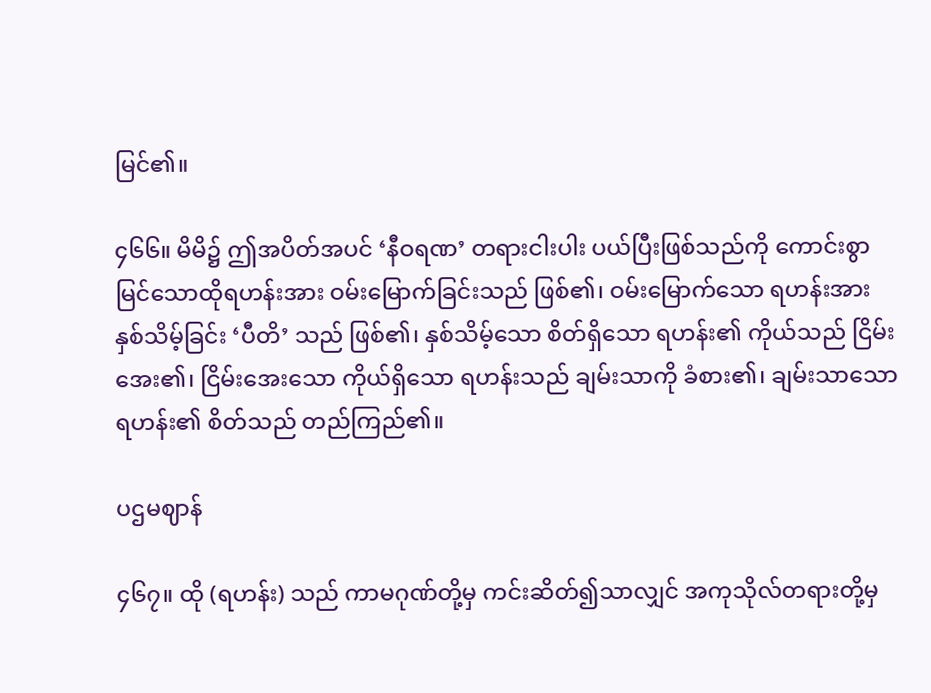မြင်၏။

၄၆၆။ မိမိ၌ ဤအပိတ်အပင် ‘နီဝရဏ’ တရားငါးပါး ပယ်ပြီးဖြစ်သည်ကို ကောင်းစွာမြင်သောထိုရဟန်းအား ဝမ်းမြောက်ခြင်းသည် ဖြစ်၏၊ ဝမ်းမြောက်သော ရဟန်းအား နှစ်သိမ့်ခြင်း ‘ပီတိ’ သည် ဖြစ်၏၊ နှစ်သိမ့်သော စိတ်ရှိသော ရဟန်း၏ ကိုယ်သည် ငြိမ်းအေး၏၊ ငြိမ်းအေးသော ကိုယ်ရှိသော ရဟန်းသည် ချမ်းသာကို ခံစား၏၊ ချမ်းသာသော ရဟန်း၏ စိတ်သည် တည်ကြည်၏။

ပဌမဈာန်

၄၆၇။ ထို (ရဟန်း) သည် ကာမဂုဏ်တို့မှ ကင်းဆိတ်၍သာလျှင် အကုသိုလ်တရားတို့မှ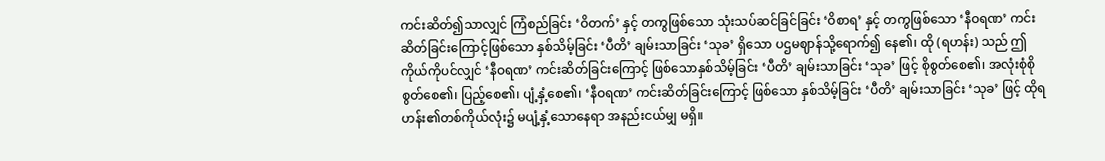ကင်းဆိတ်၍သာလျှင် ကြံစည်ခြင်း ‘ဝိတက်’ နှင့် တကွဖြစ်သော သုံးသပ်ဆင်ခြင်ခြင်း ‘ဝိစာရ’ နှင့် တကွဖြစ်သော ‘နီဝရဏ’ ကင်းဆိတ်ခြင်းကြောင့်ဖြစ်သော နှစ်သိမ့်ခြင်း ‘ပီတိ’ ချမ်းသာခြင်း ‘သုခ’ ရှိသော ပဌမဈာန်သို့ရောက်၍ နေ၏၊ ထို (ရဟန်း) သည် ဤကိုယ်ကိုပင်လျှင် ‘နီဝရဏ’ ကင်းဆိတ်ခြင်းကြောင့် ဖြစ်သောနှစ်သိမ့်ခြင်း ‘ပီတိ’ ချမ်းသာခြင်း ‘သုခ’ ဖြင့် စိုစွတ်စေ၏၊ အလုံးစုံစိုစွတ်စေ၏၊ ပြည့်စေ၏၊ ပျံ့နှံ့စေ၏၊ ‘နီဝရဏ’ ကင်းဆိတ်ခြင်းကြောင့် ဖြစ်သော နှစ်သိမ့်ခြင်း ‘ပီတိ’ ချမ်းသာခြင်း ‘သုခ’ ဖြင့် ထိုရဟန်း၏တစ်ကိုယ်လုံး၌ မပျံ့နှံ့သောနေရာ အနည်းငယ်မျှ မရှိ။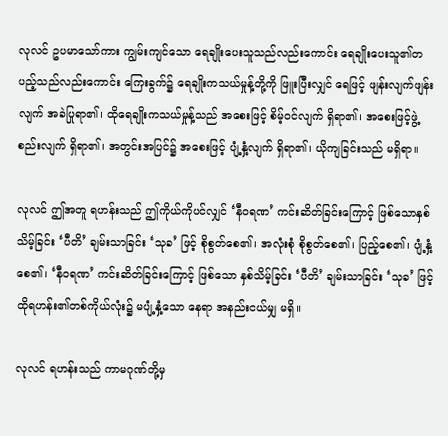လုလင် ဥပမာသော်ကား ကျွမ်းကျင်သော ရေချိုးပေးသူသည်လည်းကောင်း ရေချိုးပေးသူ၏တပည့်သည်လည်းကောင်း ကြေးခွက်၌ ရေချိုးကသယ်မှုန့်တို့ကို ဖြူးပြီးလျှင် ရေဖြင့် ဖျန်းလျက်ဖျန်းလျက် အခဲပြုရာ၏၊ ထိုရေချိုးကသယ်မှုန့်သည် အစေးဖြင့် စိမ့်ဝင်လျက် ရှိရာ၏၊ အစေးဖြင့်ဖွဲ့စည်းလျက် ရှိရာ၏၊ အတွင်းအပြင်၌ အစေးဖြင့် ပျံ့နှံ့လျက် ရှိရာ၏၊ ယိုကျခြင်းသည် မရှိရာ။

လုလင် ဤအတူ ရဟန်းသည် ဤကိုယ်ကိုပင်လျှင် ‘နီဝရဏ’ ကင်းဆိတ်ခြင်းကြောင့် ဖြစ်သောနှစ်သိမ့်ခြင်း ‘ပီတိ’ ချမ်းသာခြင်း ‘သုခ’ ဖြင့် စိုစွတ်စေ၏၊ အလုံးစုံ စိုစွတ်စေ၏၊ ပြည့်စေ၏၊ ပျံ့နှံ့စေ၏၊ ‘နီဝရဏ’ ကင်းဆိတ်ခြင်းကြောင့် ဖြစ်သော နှစ်သိမ့်ခြင်း ‘ပီတိ’ ချမ်းသာခြင်း ‘သုခ’ ဖြင့် ထိုရဟန်း၏တစ်ကိုယ်လုံး၌ မပျံ့နှံ့သော နေရာ အနည်းငယ်မျှ မရှိ။

လုလင် ရဟန်းသည် ကာမဂုဏ်တို့မှ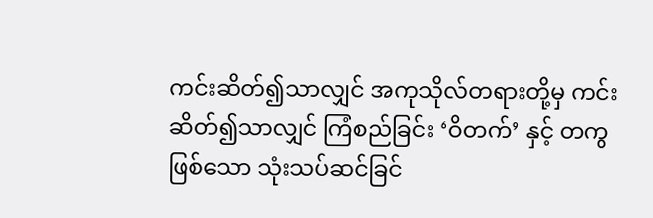ကင်းဆိတ်၍သာလျှင် အကုသိုလ်တရားတို့မှ ကင်းဆိတ်၍သာလျှင် ကြံစည်ခြင်း ‘ဝိတက်’ နှင့် တကွဖြစ်သော သုံးသပ်ဆင်ခြင်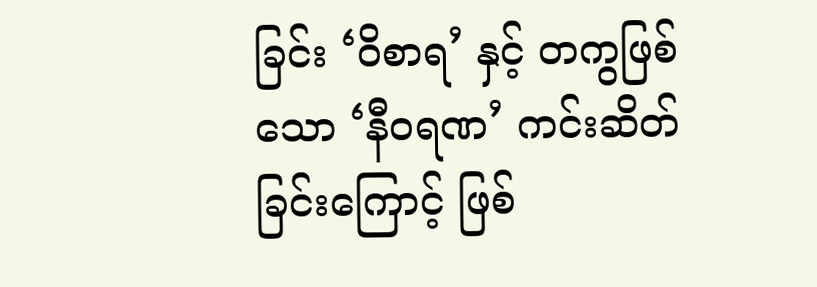ခြင်း ‘ဝိစာရ’ နှင့် တကွဖြစ်သော ‘နီဝရဏ’ ကင်းဆိတ်ခြင်းကြောင့် ဖြစ်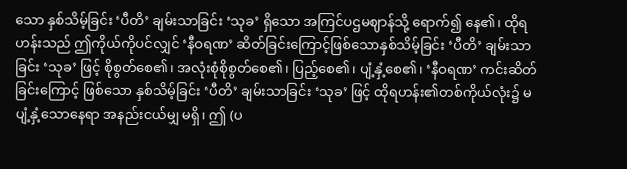သော နှစ်သိမ့်ခြင်း ‘ပီတိ’ ချမ်းသာခြင်း ‘သုခ’ ရှိသော အကြင်ပဌမဈာန်သို့ ရောက်၍ နေ၏၊ ထိုရဟန်းသည် ဤကိုယ်ကိုပင်လျှင် ‘နီဝရဏ’ ဆိတ်ခြင်းကြောင့်ဖြစ်သောနှစ်သိမ့်ခြင်း ‘ပီတိ’ ချမ်းသာခြင်း ‘သုခ’ ဖြင့် စိုစွတ်စေ၏၊ အလုံးစုံစိုစွတ်စေ၏၊ ပြည့်စေ၏၊ ပျံ့နှံ့စေ၏၊ ‘နီဝရဏ’ ကင်းဆိတ်ခြင်းကြောင့် ဖြစ်သော နှစ်သိမ့်ခြင်း ‘ပီတိ’ ချမ်းသာခြင်း ‘သုခ’ ဖြင့် ထိုရဟန်း၏တစ်ကိုယ်လုံး၌ မပျံ့နှံ့သောနေရာ အနည်းငယ်မျှ မရှိ၊ ဤ (ပ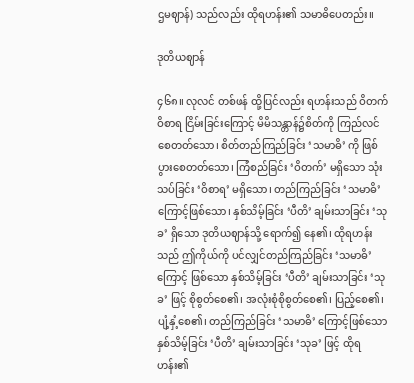ဌမဈာန်) သည်လည်း ထိုရဟန်း၏ သမာဓိပေတည်း။

ဒုတိယဈာန်

၄၆၈။ လုလင် တစ်ဖန် ထို့ပြင်လည်း ရဟန်းသည် ဝိတက် ဝိစာရ ငြိမ်းခြင်းကြောင့် မိမိသန္တာန်၌စိတ်ကို ကြည်လင်စေတတ်သော၊ စိတ်တည်ကြည်ခြင်း ‘သမာဓိ’ ကို ဖြစ်ပွားစေတတ်သော၊ ကြံစည်ခြင်း ‘ဝိတက်’ မရှိသော သုံးသပ်ခြင်း ‘ဝိစာရ’ မရှိသော၊ တည်ကြည်ခြင်း ‘သမာဓိ’ ကြောင့်ဖြစ်သော၊ နှစ်သိမ့်ခြင်း ‘ပီတိ’ ချမ်းသာခြင်း ‘သုခ’ ရှိသော ဒုတိယဈာန်သို့ ရောက်၍ နေ၏၊ ထိုရဟန်းသည် ဤကိုယ်ကို ပင်လျှင်တည်ကြည်ခြင်း ‘သမာဓိ’ ကြောင့် ဖြစ်သော နှစ်သိမ့်ခြင်း ‘ပီတိ’ ချမ်းသာခြင်း ‘သုခ’ ဖြင့် စိုစွတ်စေ၏၊ အလုံးစုံစိုစွတ်စေ၏၊ ပြည့်စေ၏၊ ပျံ့နှံ့စေ၏၊ တည်ကြည်ခြင်း ‘သမာဓိ’ ကြောင့်ဖြစ်သော နှစ်သိမ့်ခြင်း ‘ပီတိ’ ချမ်းသာခြင်း ‘သုခ’ ဖြင့် ထိုရဟန်း၏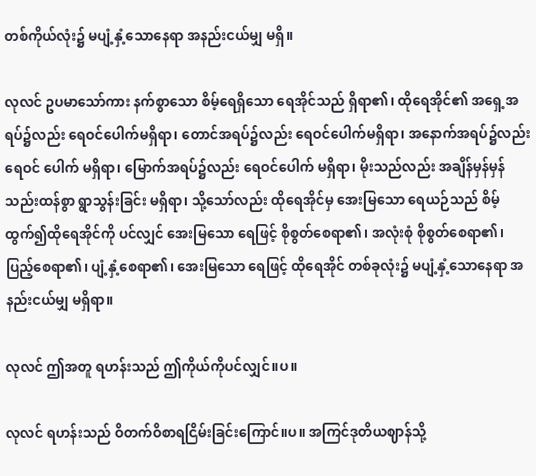တစ်ကိုယ်လုံး၌ မပျံ့နှံ့သောနေရာ အနည်းငယ်မျှ မရှိ။

လုလင် ဥပမာသော်ကား နက်စွာသော စိမ့်ရေရှိသော ရေအိုင်သည် ရှိရာ၏၊ ထိုရေအိုင်၏ အရှေ့အရပ်၌လည်း ရေဝင်ပေါက်မရှိရာ၊ တောင်အရပ်၌လည်း ရေဝင်ပေါက်မရှိရာ၊ အနောက်အရပ်၌လည်းရေဝင် ပေါက် မရှိရာ၊ မြောက်အရပ်၌လည်း ရေဝင်ပေါက် မရှိရာ၊ မိုးသည်လည်း အချိန်မှန်မှန်သည်းထန်စွာ ရွာသွန်းခြင်း မရှိရာ၊ သို့သော်လည်း ထိုရေအိုင်မှ အေးမြသော ရေယဉ်သည် စိမ့်ထွက်၍ထိုရေအိုင်ကို ပင်လျှင် အေးမြသော ရေဖြင့် စိုစွတ်စေရာ၏၊ အလုံးစုံ စိုစွတ်စေရာ၏၊ ပြည့်စေရာ၏၊ ပျံ့နှံ့စေရာ၏၊ အေးမြသော ရေဖြင့် ထိုရေအိုင် တစ်ခုလုံး၌ မပျံ့နှံ့သောနေရာ အနည်းငယ်မျှ မရှိရာ။

လုလင် ဤအတူ ရဟန်းသည် ဤကိုယ်ကိုပင်လျှင်။ပ။

လုလင် ရဟန်းသည် ဝိတက်ဝိစာရငြိမ်းခြင်းကြောင်။ပ။ အကြင်ဒုတိယဈာန်သို့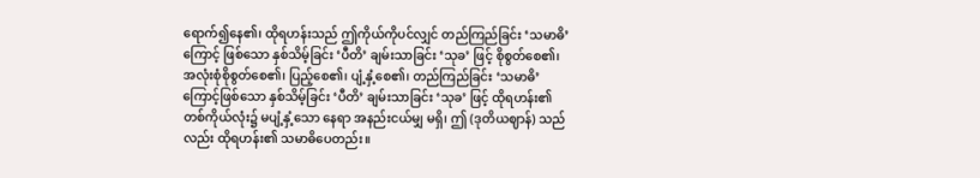ရောက်၍နေ၏၊ ထိုရဟန်းသည် ဤကိုယ်ကိုပင်လျှင် တည်ကြည်ခြင်း ‘သမာဓိ’ ကြောင့် ဖြစ်သော နှစ်သိမ့်ခြင်း ‘ပီတိ’ ချမ်းသာခြင်း ‘သုခ’ ဖြင့် စိုစွတ်စေ၏၊ အလုံးစုံစိုစွတ်စေ၏၊ ပြည့်စေ၏၊ ပျံ့နှံ့စေ၏၊ တည်ကြည်ခြင်း ‘သမာဓိ’ ကြောင့်ဖြစ်သော နှစ်သိမ့်ခြင်း ‘ပီတိ’ ချမ်းသာခြင်း ‘သုခ’ ဖြင့် ထိုရဟန်း၏ တစ်ကိုယ်လုံး၌ မပျံ့နှံ့သော နေရာ အနည်းငယ်မျှ မရှိ၊ ဤ (ဒုတိယဈာန်) သည်လည်း ထိုရဟန်း၏ သမာဓိပေတည်း။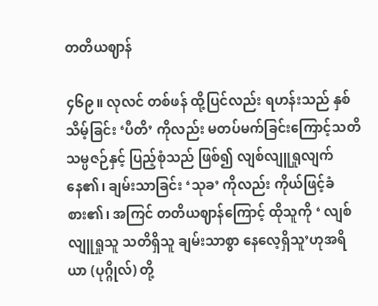တတိယဈာန်

၄၆၉။ လုလင် တစ်ဖန် ထို့ပြင်လည်း ရဟန်းသည် နှစ်သိမ့်ခြင်း ‘ပီတိ’ ကိုလည်း မတပ်မက်ခြင်းကြောင့်သတိ သမ္ပဇဉ်နှင့် ပြည့်စုံသည် ဖြစ်၍ လျစ်လျူရှုလျက် နေ၏၊ ချမ်းသာခြင်း ‘သုခ’ ကိုလည်း ကိုယ်ဖြင့်ခံစား၏၊ အကြင် တတိယဈာန်ကြောင့် ထိုသူကို ‘ လျစ်လျူရှုသူ သတိရှိသူ ချမ်းသာစွာ နေလေ့ရှိသူ’ဟုအရိယာ (ပုဂ္ဂိုလ်) တို့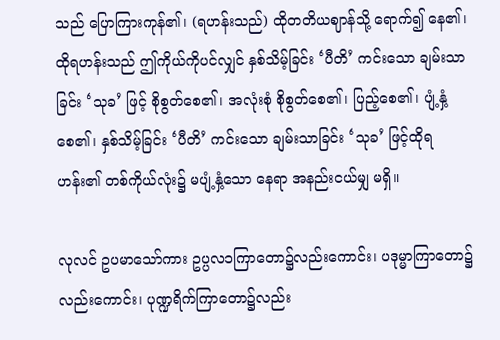သည် ပြောကြားကုန်၏၊ (ရဟန်းသည်) ထိုတတိယဈာန်သို့ ရောက်၍ နေ၏၊ ထိုရဟန်းသည် ဤကိုယ်ကိုပင်လျှင် နှစ်သိမ့်ခြင်း ‘ပီတိ’ ကင်းသော ချမ်းသာခြင်း ‘သုခ’ ဖြင့် စိုစွတ်စေ၏၊ အလုံးစုံ စိုစွတ်စေ၏၊ ပြည့်စေ၏၊ ပျံ့နှံ့စေ၏၊ နှစ်သိမ့်ခြင်း ‘ပီတိ’ ကင်းသော ချမ်းသာခြင်း ‘သုခ’ ဖြင့်ထိုရဟန်း၏ တစ်ကိုယ်လုံး၌ မပျံ့နှံ့သော နေရာ အနည်းငယ်မျှ မရှိ။

လုလင် ဥပမာသော်ကား ဥပ္ပလ၁ကြာတော၌လည်းကောင်း၊ ပဒုမ္မာကြာတော၌လည်းကောင်း၊ ပုဏ္ဍရိက်ကြာတော၌လည်း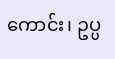ကောင်း၊ ဥပ္ပ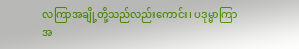လကြာအချို့တို့သည်လည်းကောင်း၊ ပဒုမ္မာကြာ အ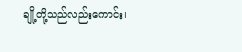ချို့တို့သည်လည်းကောင်း၊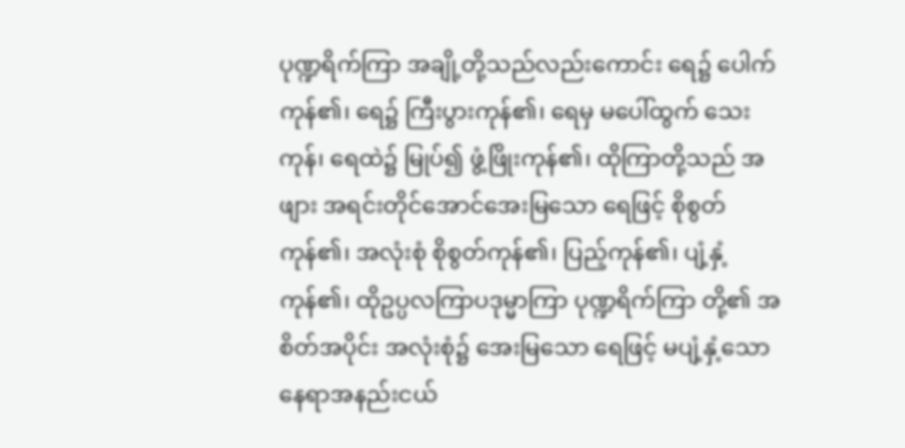ပုဏ္ဍရိက်ကြာ အချို့တို့သည်လည်းကောင်း ရေ၌ ပေါက်ကုန်၏၊ ရေ၌ ကြီးပွားကုန်၏၊ ရေမှ မပေါ်ထွက် သေးကုန်၊ ရေထဲ၌ မြုပ်၍ ဖွံ့ဖြိုးကုန်၏၊ ထိုကြာတို့သည် အဖျား အရင်းတိုင်အောင်အေးမြသော ရေဖြင့် စိုစွတ်ကုန်၏၊ အလုံးစုံ စိုစွတ်ကုန်၏၊ ပြည့်ကုန်၏၊ ပျံ့နှံ့ကုန်၏၊ ထိုဥပ္ပလကြာပဒုမ္မာကြာ ပုဏ္ဍရိက်ကြာ တို့၏ အစိတ်အပိုင်း အလုံးစုံ၌ အေးမြသော ရေဖြင့် မပျံ့နှံ့သော နေရာအနည်းငယ်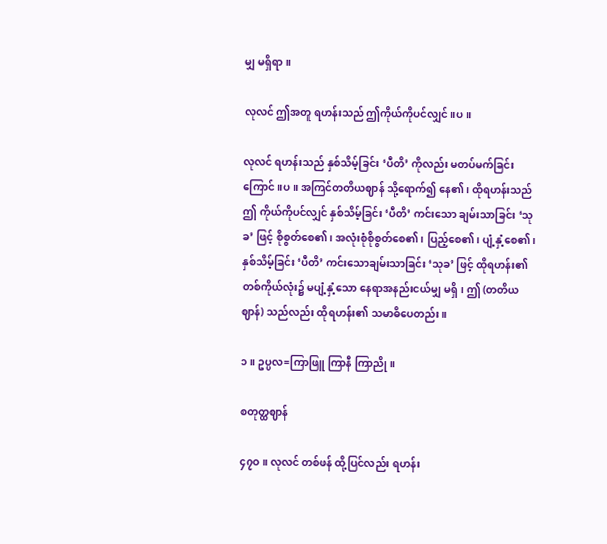မျှ မရှိရာ။

လုလင် ဤအတူ ရဟန်းသည် ဤကိုယ်ကိုပင်လျှင်။ပ။

လုလင် ရဟန်းသည် နှစ်သိမ့်ခြင်း ‘ပီတိ’ ကိုလည်း မတပ်မက်ခြင်းကြောင်။ပ။ အကြင်တတိယဈာန် သို့ရောက်၍ နေ၏၊ ထိုရဟန်းသည် ဤ ကိုယ်ကိုပင်လျှင် နှစ်သိမ့်ခြင်း ‘ပီတိ’ ကင်းသော ချမ်းသာခြင်း ‘သုခ’ ဖြင့် စိုစွတ်စေ၏၊ အလုံးစုံစိုစွတ်စေ၏၊ ပြည့်စေ၏၊ ပျံ့နှံ့စေ၏၊ နှစ်သိမ့်ခြင်း ‘ပီတိ’ ကင်းသောချမ်းသာခြင်း ‘သုခ’ ဖြင့် ထိုရဟန်း၏ တစ်ကိုယ်လုံး၌ မပျံ့နှံ့သော နေရာအနည်းငယ်မျှ မရှိ၊ ဤ (တတိယဈာန်) သည်လည်း ထိုရဟန်း၏ သမာဓိပေတည်း။

၁။ ဥပ္ပလ=ကြာဖြူ ကြာနီ ကြာညို။

စတုတ္ထဈာန်

၄၇ဝ။ လုလင် တစ်ဖန် ထို့ပြင်လည်း ရဟန်း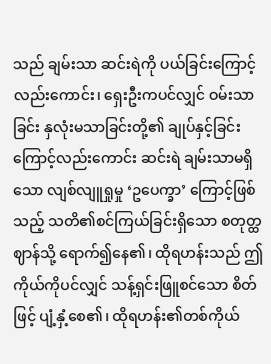သည် ချမ်းသာ ဆင်းရဲကို ပယ်ခြင်းကြောင့်လည်းကောင်း၊ ရှေးဦးကပင်လျှင် ဝမ်းသာခြင်း နှလုံးမသာခြင်းတို့၏ ချုပ်နှင့်ခြင်းကြောင့်လည်းကောင်း ဆင်းရဲ ချမ်းသာမရှိသော လျစ်လျူရှုမှု ‘ဥပေက္ခာ’ ကြောင့်ဖြစ်သည့် သတိ၏စင်ကြယ်ခြင်းရှိသော စတုတ္ထဈာန်သို့ ရောက်၍နေ၏၊ ထိုရဟန်းသည် ဤကိုယ်ကိုပင်လျှင် သန့်ရှင်းဖြူစင်သော စိတ်ဖြင့် ပျံ့နှံ့စေ၏၊ ထိုရဟန်း၏တစ်ကိုယ်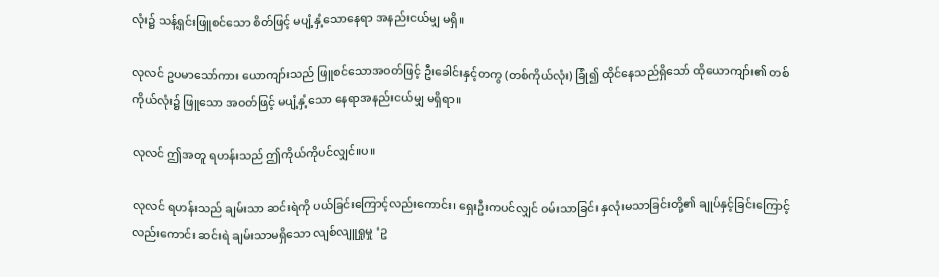လုံး၌ သန့်ရှင်းဖြူစင်သော စိတ်ဖြင့် မပျံ့နှံ့သောနေရာ အနည်းငယ်မျှ မရှိ။

လုလင် ဥပမာသော်ကား ယောကျာ်းသည် ဖြူစင်သောအဝတ်ဖြင့် ဦးခေါင်းနှင့်တကွ (တစ်ကိုယ်လုံး) ခြုံ၍ ထိုင်နေသည်ရှိသော် ထိုယောကျာ်း၏ တစ်ကိုယ်လုံး၌ ဖြူသော အဝတ်ဖြင့် မပျံ့နှံ့သော နေရာအနည်းငယ်မျှ မရှိရာ။

လုလင် ဤအတူ ရဟန်းသည် ဤကိုယ်ကိုပင်လျှင်။ပ။

လုလင် ရဟန်းသည် ချမ်းသာ ဆင်းရဲကို ပယ်ခြင်းကြောင့်လည်းကောင်း၊ ရှေးဦးကပင်လျှင် ဝမ်းသာခြင်း နှလုံးမသာခြင်းတို့၏ ချုပ်နှင့်ခြင်းကြောင့်လည်းကောင်း ဆင်းရဲ ချမ်းသာမရှိသော လျစ်လျူရှုမှု ‘ဥ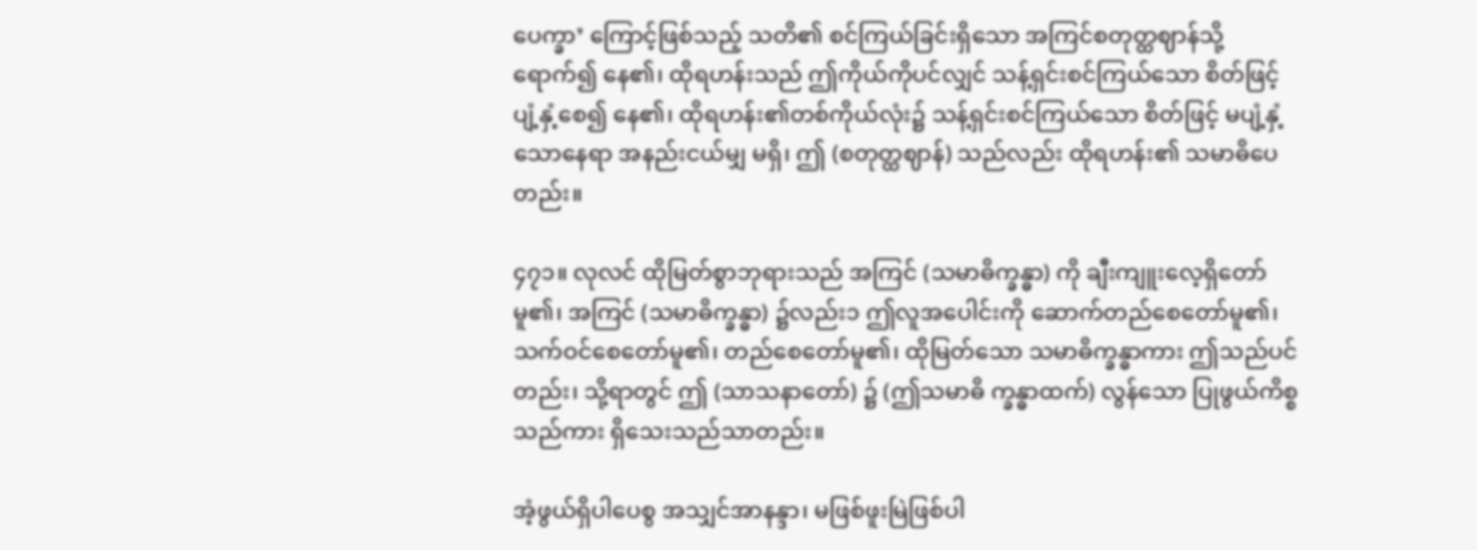ပေက္ခာ’ ကြောင့်ဖြစ်သည့် သတိ၏ စင်ကြယ်ခြင်းရှိသော အကြင်စတုတ္ထဈာန်သို့ ရောက်၍ နေ၏၊ ထိုရဟန်းသည် ဤကိုယ်ကိုပင်လျှင် သန့်ရှင်းစင်ကြယ်သော စိတ်ဖြင့် ပျံ့နှံ့စေ၍ နေ၏၊ ထိုရဟန်း၏တစ်ကိုယ်လုံး၌ သန့်ရှင်းစင်ကြယ်သော စိတ်ဖြင့် မပျံ့နှံ့သောနေရာ အနည်းငယ်မျှ မရှိ၊ ဤ (စတုတ္ထဈာန်) သည်လည်း ထိုရဟန်း၏ သမာဓိပေတည်း။

၄၇၁။ လုလင် ထိုမြတ်စွာဘုရားသည် အကြင် (သမာဓိက္ခန္ဓာ) ကို ချီးကျူးလေ့ရှိတော်မူ၏၊ အကြင် (သမာဓိက္ခန္ဓာ) ၌လည်း၁ ဤလူအပေါင်းကို ဆောက်တည်စေတော်မူ၏၊ သက်ဝင်စေတော်မူ၏၊ တည်စေတော်မူ၏၊ ထိုမြတ်သော သမာဓိက္ခန္ဓာကား ဤသည်ပင်တည်း၊ သို့ရာတွင် ဤ (သာသနာတော်) ၌ (ဤသမာဓိ က္ခန္ဓာထက်) လွန်သော ပြုဖွယ်ကိစ္စသည်ကား ရှိသေးသည်သာတည်း။

အံ့ဖွယ်ရှိပါပေစွ အသျှင်အာနန္ဒာ၊ မဖြစ်ဖူးမြဲဖြစ်ပါ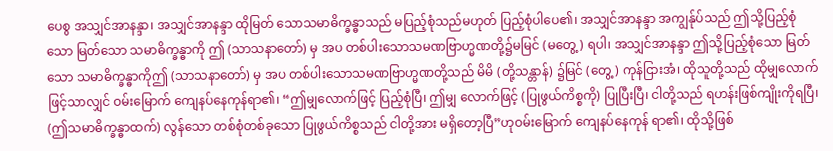ပေစွ အသျှင်အာနန္ဒာ၊ အသျှင်အာနန္ဒာ ထိုမြတ် သောသမာဓိက္ခန္ဓာသည် မပြည့်စုံသည်မဟုတ် ပြည့်စုံပါပေ၏၊ အသျှင်အာနန္ဒာ အကျွန်ုပ်သည် ဤသို့ပြည့်စုံသော မြတ်သော သမာဓိက္ခန္ဓာကို ဤ (သာသနာတော်) မှ အပ တစ်ပါးသောသမဏဗြာဟ္မဏတို့၌မမြင် (မတွေ့) ရပါ၊ အသျှင်အာနန္ဒာ ဤသို့ပြည့်စုံသော မြတ်သော သမာဓိက္ခန္ဓာကိုဤ (သာသနာတော်) မှ အပ တစ်ပါးသောသမဏဗြာဟ္မဏတို့သည် မိမိ (တို့သန္တာန်) ၌မြင် (တွေ့) ကုန်ငြားအံ၊ ထိုသူတို့သည် ထိုမျှလောက်ဖြင့်သာလျှင် ဝမ်းမြောက် ကျေနပ်နေကုန်ရာ၏၊ “ဤမျှလောက်ဖြင့် ပြည့်စုံပြီ၊ ဤမျှ လောက်ဖြင့် (ပြုဖွယ်ကိစ္စကို) ပြုပြီးပြီ၊ ငါတို့သည် ရဟန်းဖြစ်ကျိုးကိုရပြီ၊ (ဤသမာဓိက္ခန္ဓာထက်) လွန်သော တစ်စုံတစ်ခုသော ပြုဖွယ်ကိစ္စသည် ငါတို့အား မရှိတော့ပြီ”ဟုဝမ်းမြောက် ကျေနပ်နေကုန် ရာ၏၊ ထိုသို့ဖြစ်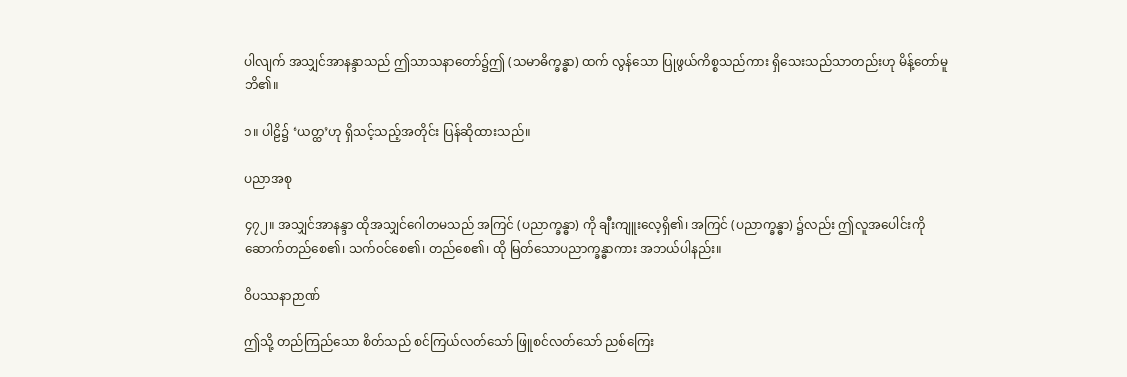ပါလျက် အသျှင်အာနန္ဒာသည် ဤသာသနာတော်၌ဤ (သမာဓိက္ခန္ဓာ) ထက် လွန်သော ပြုဖွယ်ကိစ္စသည်ကား ရှိသေးသည်သာတည်းဟု မိန့်တော်မူဘိ၏။

၁။ ပါဠိ၌ ‘ယတ္ထ’ဟု ရှိသင့်သည့်အတိုင်း ပြန်ဆိုထားသည်။

ပညာအစု

၄၇၂။ အသျှင်အာနန္ဒာ ထိုအသျှင်ဂေါတမသည် အကြင် (ပညာက္ခန္ဓာ) ကို ချီးကျူးလေ့ရှိ၏၊ အကြင် (ပညာက္ခန္ဓာ) ၌လည်း ဤလူအပေါင်းကို ဆောက်တည်စေ၏၊ သက်ဝင်စေ၏၊ တည်စေ၏၊ ထို မြတ်သောပညာက္ခန္ဓာကား အဘယ်ပါနည်း။

ဝိပဿနာဉာဏ်

ဤသို့ တည်ကြည်သော စိတ်သည် စင်ကြယ်လတ်သော် ဖြူစင်လတ်သော် ညစ်ကြေး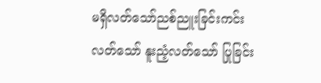မရှိလတ်သော်ညစ်ညူးခြင်းကင်းလတ်သော် နူးညံ့လတ်သော် ပြုခြင်း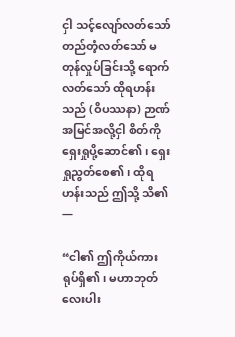ငှါ သင့်လျော်လတ်သော် တည်တံ့လတ်သော် မတုန်လှုပ်ခြင်းသို့ ရောက်လတ်သော် ထိုရဟန်းသည် (ဝိပဿနာ) ဉာဏ်အမြင်အလို့ငှါ စိတ်ကိုရှေးရှုပို့ဆောင်၏၊ ရှေးရှုညွတ်စေ၏၊ ထိုရဟန်းသည် ဤသို့ သိ၏ —

“ငါ၏ ဤကိုယ်ကား ရုပ်ရှိ၏၊ မဟာဘုတ်လေးပါး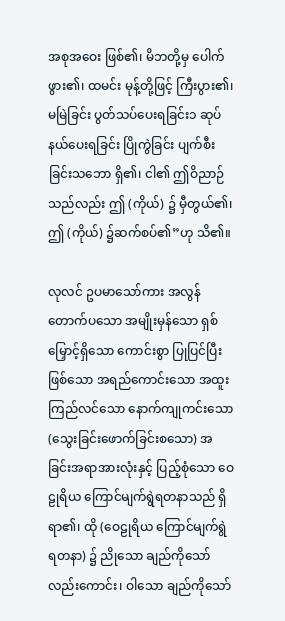အစုအဝေး ဖြစ်၏၊ မိဘတို့မှ ပေါက်ဖွား၏၊ ထမင်း မုန့်တို့ဖြင့် ကြီးပွား၏၊ မမြဲခြင်း ပွတ်သပ်ပေးရခြင်း၁ ဆုပ်နယ်ပေးရခြင်း ပြိုကွဲခြင်း ပျက်စီးခြင်းသဘော ရှိ၏၊ ငါ၏ ဤဝိညာဉ်သည်လည်း ဤ (ကိုယ်) ၌ မှီတွယ်၏၊ ဤ (ကိုယ်) ၌ဆက်စပ်၏”ဟု သိ၏။

လုလင် ဥပမာသော်ကား အလွန်တောက်ပသော အမျိုးမှန်သော ရှစ်မြှောင့်ရှိသော ကောင်းစွာ ပြုပြင်ပြီးဖြစ်သော အရည်ကောင်းသော အထူးကြည်လင်သော နောက်ကျုကင်းသော (သွေးခြင်းဖောက်ခြင်းစသော) အခြင်းအရာအားလုံးနှင့် ပြည့်စုံသော ဝေဠုရိယ ကြောင်မျက်ရွဲရတနာသည် ရှိရာ၏၊ ထို (ဝေဠုရိယ ကြောင်မျက်ရွဲရတနာ) ၌ ညိုသော ချည်ကိုသော်လည်းကောင်း၊ ဝါသော ချည်ကိုသော်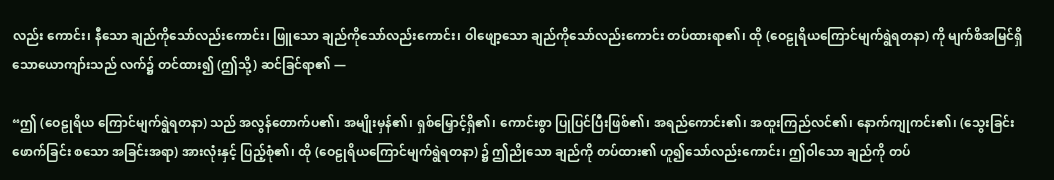လည်း ကောင်း၊ နီသော ချည်ကိုသော်လည်းကောင်း၊ ဖြူသော ချည်ကိုသော်လည်းကောင်း၊ ဝါဖျော့သော ချည်ကိုသော်လည်းကောင်း တပ်ထားရာ၏၊ ထို (ဝေဠုရိယကြောင်မျက်ရွဲရတနာ) ကို မျက်စိအမြင်ရှိသောယောကျာ်းသည် လက်၌ တင်ထား၍ (ဤသို့) ဆင်ခြင်ရာ၏ —

“ဤ (ဝေဠုရိယ ကြောင်မျက်ရွဲရတနာ) သည် အလွန်တောက်ပ၏၊ အမျိုးမှန်၏၊ ရှစ်မြှောင့်ရှိ၏၊ ကောင်းစွာ ပြုပြင်ပြီးဖြစ်၏၊ အရည်ကောင်း၏၊ အထူးကြည်လင်၏၊ နောက်ကျုကင်း၏၊ (သွေးခြင်းဖောက်ခြင်း စသော အခြင်းအရာ) အားလုံးနှင့် ပြည့်စုံ၏၊ ထို (ဝေဠုရိယကြောင်မျက်ရွဲရတနာ) ၌ ဤညိုသော ချည်ကို တပ်ထား၏ ဟူ၍သော်လည်းကောင်း၊ ဤဝါသော ချည်ကို တပ်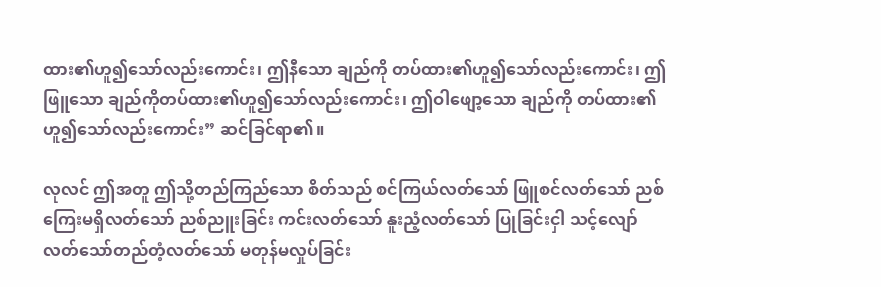ထား၏ဟူ၍သော်လည်းကောင်း၊ ဤနီသော ချည်ကို တပ်ထား၏ဟူ၍သော်လည်းကောင်း၊ ဤဖြူသော ချည်ကိုတပ်ထား၏ဟူ၍သော်လည်းကောင်း၊ ဤဝါဖျော့သော ချည်ကို တပ်ထား၏ဟူ၍သော်လည်းကောင်း” ဆင်ခြင်ရာ၏။

လုလင် ဤအတူ ဤသို့တည်ကြည်သော စိတ်သည် စင်ကြယ်လတ်သော် ဖြူစင်လတ်သော် ညစ်ကြေးမရှိလတ်သော် ညစ်ညူးခြင်း ကင်းလတ်သော် နူးညံ့လတ်သော် ပြုခြင်းငှါ သင့်လျော်လတ်သော်တည်တံ့လတ်သော် မတုန်မလှုပ်ခြင်း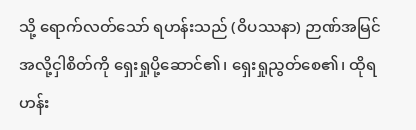သို့ ရောက်လတ်သော် ရဟန်းသည် (ဝိပဿနာ) ဉာဏ်အမြင် အလို့ငှါစိတ်ကို ရှေးရှုပို့ဆောင်၏၊ ရှေးရှုညွတ်စေ၏၊ ထိုရဟန်း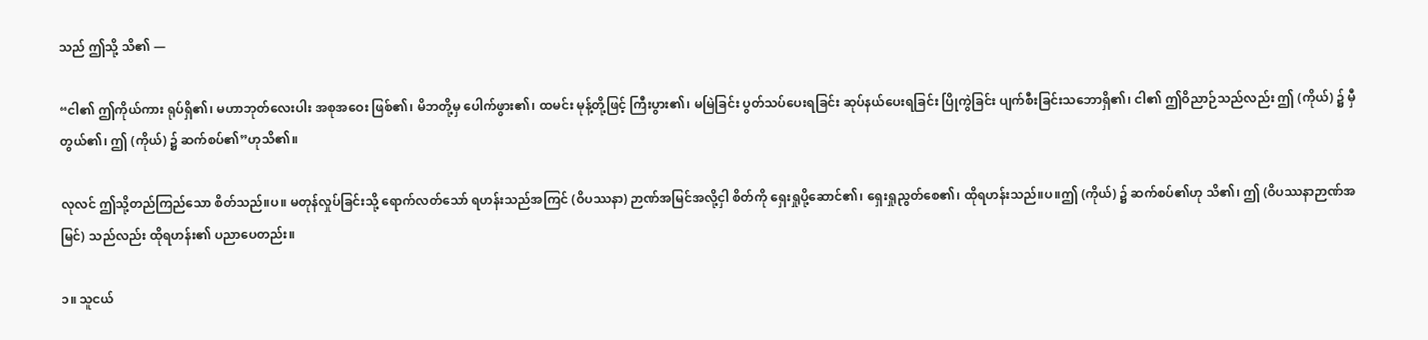သည် ဤသို့ သိ၏ —

“ငါ၏ ဤကိုယ်ကား ရုပ်ရှိ၏၊ မဟာဘုတ်လေးပါး အစုအဝေး ဖြစ်၏၊ မိဘတို့မှ ပေါက်ဖွား၏၊ ထမင်း မုန့်တို့ဖြင့် ကြီးပွား၏၊ မမြဲခြင်း ပွတ်သပ်ပေးရခြင်း ဆုပ်နယ်ပေးရခြင်း ပြိုကွဲခြင်း ပျက်စီးခြင်းသဘောရှိ၏၊ ငါ၏ ဤဝိညာဉ်သည်လည်း ဤ (ကိုယ်) ၌ မှီတွယ်၏၊ ဤ (ကိုယ်) ၌ ဆက်စပ်၏”ဟုသိ၏။

လုလင် ဤသို့တည်ကြည်သော စိတ်သည်။ပ။ မတုန်လှုပ်ခြင်းသို့ ရောက်လတ်သော် ရဟန်းသည်အကြင် (ဝိပဿနာ) ဉာဏ်အမြင်အလို့ငှါ စိတ်ကို ရှေးရှုပို့ဆောင်၏၊ ရှေးရှုညွတ်စေ၏၊ ထိုရဟန်းသည်။ပ။ဤ (ကိုယ်) ၌ ဆက်စပ်၏ဟု သိ၏၊ ဤ (ဝိပဿနာဉာဏ်အမြင်) သည်လည်း ထိုရဟန်း၏ ပညာပေတည်း။

၁။ သူငယ်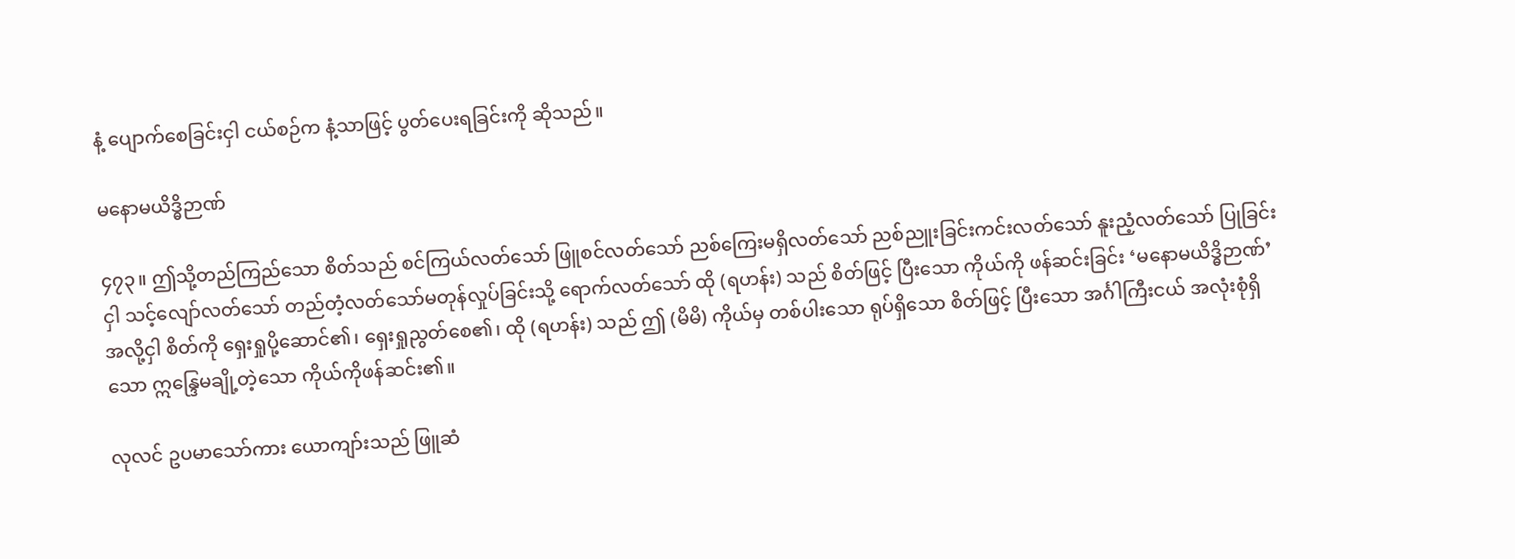နံ့ ပျောက်စေခြင်းငှါ ငယ်စဉ်က နံ့သာဖြင့် ပွတ်ပေးရခြင်းကို ဆိုသည်။

မနောမယိဒ္ဓိဉာဏ်

၄၇၃။ ဤသို့တည်ကြည်သော စိတ်သည် စင်ကြယ်လတ်သော် ဖြူစင်လတ်သော် ညစ်ကြေးမရှိလတ်သော် ညစ်ညူးခြင်းကင်းလတ်သော် နူးညံ့လတ်သော် ပြုခြင်းငှါ သင့်လျော်လတ်သော် တည်တံ့လတ်သော်မတုန်လှုပ်ခြင်းသို့ ရောက်လတ်သော် ထို (ရဟန်း) သည် စိတ်ဖြင့် ပြီးသော ကိုယ်ကို ဖန်ဆင်းခြင်း ‘မနောမယိဒ္ဓိဉာဏ်’ အလို့ငှါ စိတ်ကို ရှေးရှုပို့ဆောင်၏၊ ရှေးရှုညွတ်စေ၏၊ ထို (ရဟန်း) သည် ဤ (မိမိ) ကိုယ်မှ တစ်ပါးသော ရုပ်ရှိသော စိတ်ဖြင့် ပြီးသော အင်္ဂါကြီးငယ် အလုံးစုံရှိသော ဣန္ဒြေမချို့တဲ့သော ကိုယ်ကိုဖန်ဆင်း၏။

လုလင် ဥပမာသော်ကား ယောကျာ်းသည် ဖြူဆံ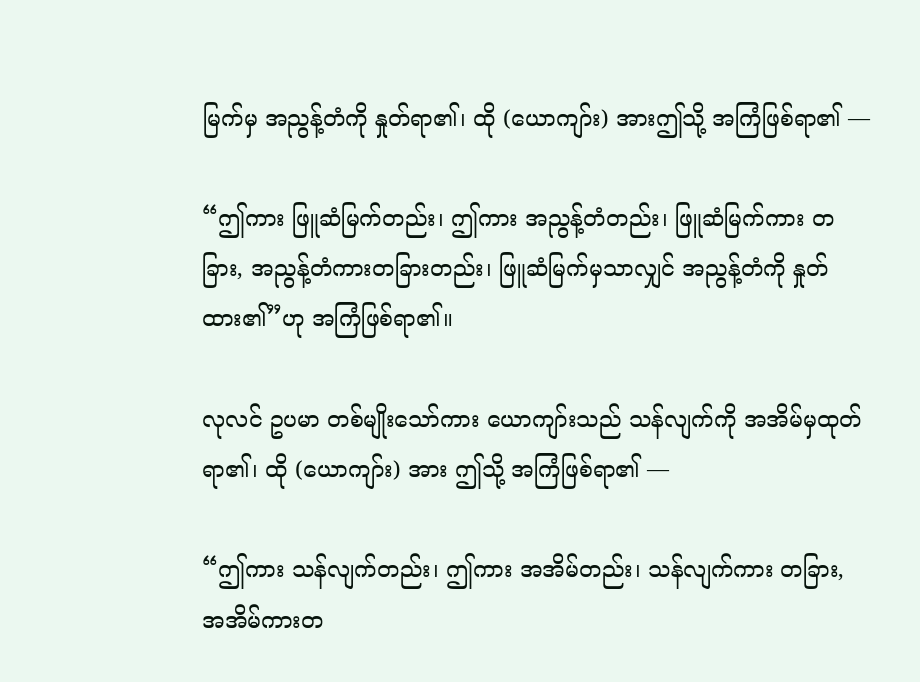မြက်မှ အညွန့်တံကို နှုတ်ရာ၏၊ ထို (ယောကျာ်း) အားဤသို့ အကြံဖြစ်ရာ၏ —

“ဤကား ဖြူဆံမြက်တည်း၊ ဤကား အညွန့်တံတည်း၊ ဖြူဆံမြက်ကား တခြား, အညွန့်တံကားတခြားတည်း၊ ဖြူဆံမြက်မှသာလျှင် အညွန့်တံကို နှုတ်ထား၏”ဟု အကြံဖြစ်ရာ၏။

လုလင် ဥပမာ တစ်မျိုးသော်ကား ယောကျာ်းသည် သန်လျက်ကို အအိမ်မှထုတ်ရာ၏၊ ထို (ယောကျာ်း) အား ဤသို့ အကြံဖြစ်ရာ၏ —

“ဤကား သန်လျက်တည်း၊ ဤကား အအိမ်တည်း၊ သန်လျက်ကား တခြား, အအိမ်ကားတ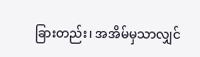ခြားတည်း၊ အအိမ်မှသာလျှင်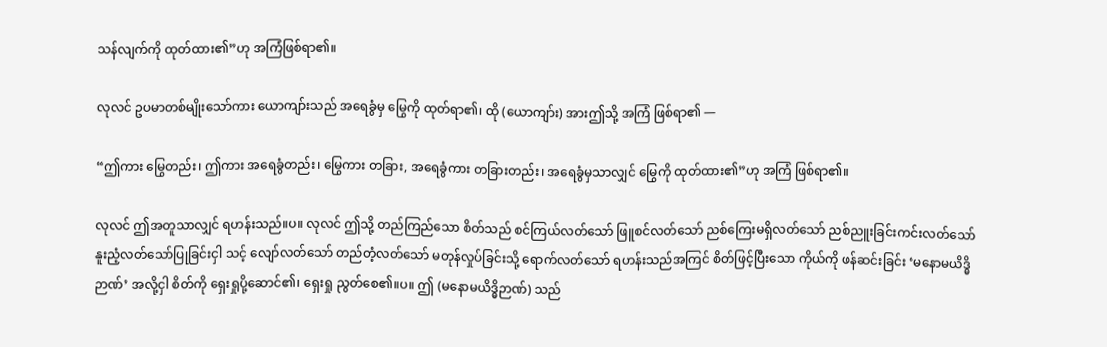သန်လျက်ကို ထုတ်ထား၏”ဟု အကြံဖြစ်ရာ၏။

လုလင် ဥပမာတစ်မျိုးသော်ကား ယောကျာ်းသည် အရေခွံမှ မြွေကို ထုတ်ရာ၏၊ ထို (ယောကျာ်း) အားဤသို့ အကြံ ဖြစ်ရာ၏ —

“ဤကား မြွေတည်း၊ ဤကား အရေခွံတည်း၊ မြွေကား တခြား, အရေခွံကား တခြားတည်း၊ အရေခွံမှသာလျှင် မြွေကို ထုတ်ထား၏”ဟု အကြံ ဖြစ်ရာ၏။

လုလင် ဤအတူသာလျှင် ရဟန်းသည်။ပ။ လုလင် ဤသို့ တည်ကြည်သော စိတ်သည် စင်ကြယ်လတ်သော် ဖြူစင်လတ်သော် ညစ်ကြေးမရှိလတ်သော် ညစ်ညူးခြင်းကင်းလတ်သော် နူးညံ့လတ်သော်ပြုခြင်းငှါ သင့် လျော်လတ်သော် တည်တံ့လတ်သော် မတုန်လှုပ်ခြင်းသို့ ရောက်လတ်သော် ရဟန်းသည်အကြင် စိတ်ဖြင့်ပြီးသော ကိုယ်ကို ဖန်ဆင်းခြင်း ‘မနောမယိဒ္ဓိဉာဏ်’ အလို့ငှါ စိတ်ကို ရှေးရှုပို့ဆောင်၏၊ ရှေးရှု ညွတ်စေ၏။ပ။ ဤ (မနောမယိဒ္ဓိဉာဏ်) သည်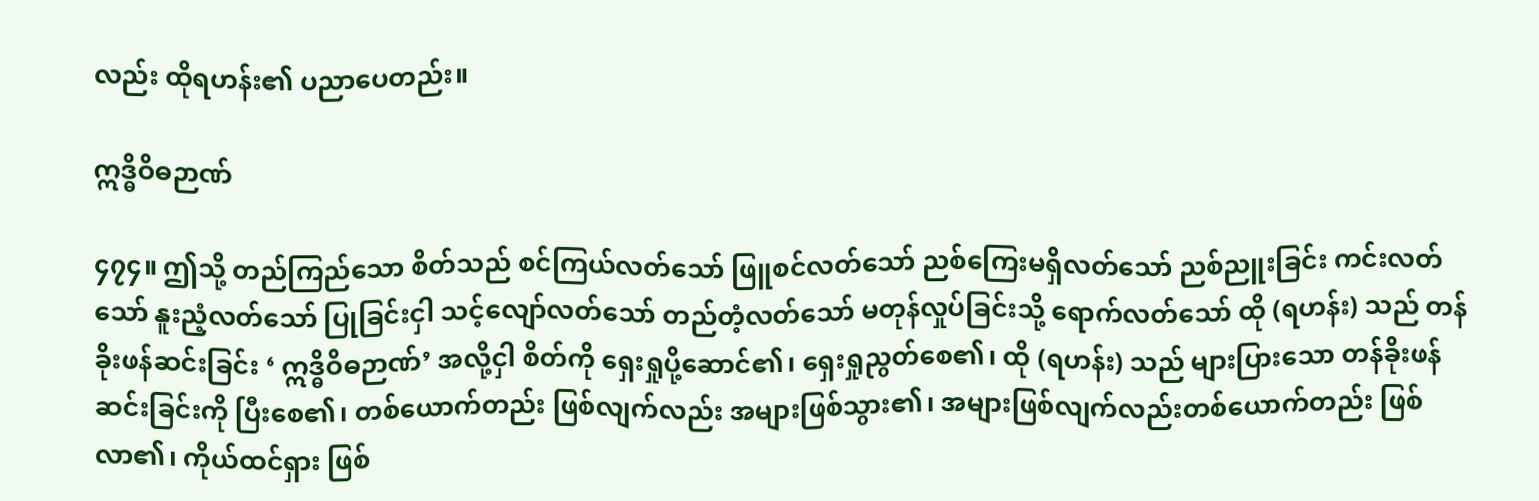လည်း ထိုရဟန်း၏ ပညာပေတည်း။

ဣဒ္ဓိဝိဓဉာဏ်

၄၇၄။ ဤသို့ တည်ကြည်သော စိတ်သည် စင်ကြယ်လတ်သော် ဖြူစင်လတ်သော် ညစ်ကြေးမရှိလတ်သော် ညစ်ညူးခြင်း ကင်းလတ်သော် နူးညံ့လတ်သော် ပြုခြင်းငှါ သင့်လျော်လတ်သော် တည်တံ့လတ်သော် မတုန်လှုပ်ခြင်းသို့ ရောက်လတ်သော် ထို (ရဟန်း) သည် တန်ခိုးဖန်ဆင်းခြင်း ‘ ဣဒ္ဓိဝိဓဉာဏ်’ အလို့ငှါ စိတ်ကို ရှေးရှုပို့ဆောင်၏၊ ရှေးရှုညွတ်စေ၏၊ ထို (ရဟန်း) သည် များပြားသော တန်ခိုးဖန်ဆင်းခြင်းကို ပြီးစေ၏၊ တစ်ယောက်တည်း ဖြစ်လျက်လည်း အများဖြစ်သွား၏၊ အများဖြစ်လျက်လည်းတစ်ယောက်တည်း ဖြစ်လာ၏၊ ကိုယ်ထင်ရှား ဖြစ်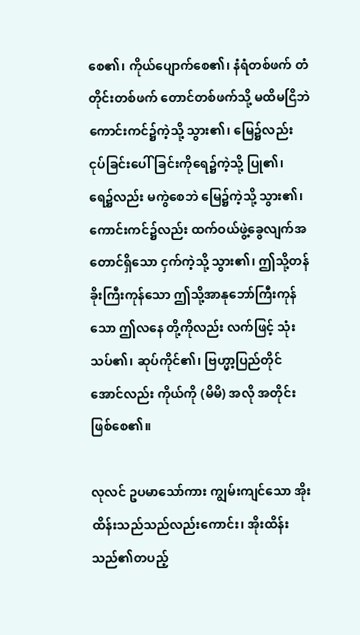စေ၏၊ ကိုယ်ပျောက်စေ၏၊ နံရံတစ်ဖက် တံတိုင်းတစ်ဖက် တောင်တစ်ဖက်သို့ မထိမငြိဘဲ ကောင်းကင်၌ကဲ့သို့ သွား၏၊ မြေ၌လည်း ငုပ်ခြင်းပေါ်ခြင်းကိုရေ၌ကဲ့သို့ ပြု၏၊ ရေ၌လည်း မကွဲစေဘဲ မြေ၌ကဲ့သို့ သွား၏၊ ကောင်းကင်၌လည်း ထက်ဝယ်ဖွဲ့ခွေလျက်အတောင်ရှိသော ငှက်ကဲ့သို့ သွား၏၊ ဤသို့တန်ခိုးကြီးကုန်သော ဤသို့အာနုဘော်ကြီးကုန်သော ဤလနေ တို့ကိုလည်း လက်ဖြင့် သုံးသပ်၏၊ ဆုပ်ကိုင်၏၊ ဗြဟ္မာ့ပြည်တိုင်အောင်လည်း ကိုယ်ကို (မိမိ) အလို အတိုင်း ဖြစ်စေ၏။

လုလင် ဥပမာသော်ကား ကျွမ်းကျင်သော အိုးထိန်းသည်သည်လည်းကောင်း၊ အိုးထိန်းသည်၏တပည့်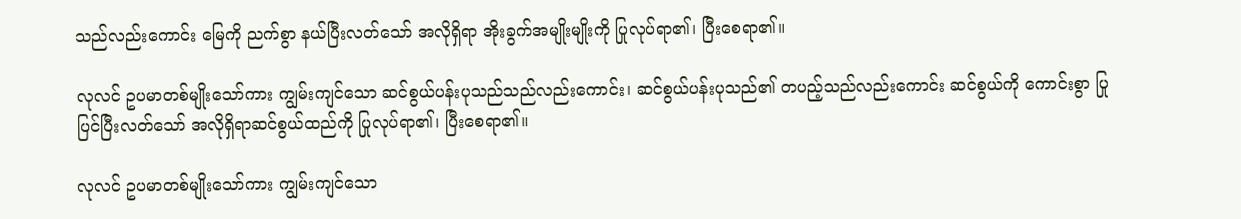သည်လည်းကောင်း မြေကို ညက်စွာ နယ်ပြီးလတ်သော် အလိုရှိရာ အိုးခွက်အမျိုးမျိုးကို ပြုလုပ်ရာ၏၊ ပြီးစေရာ၏။

လုလင် ဥပမာတစ်မျိုးသော်ကား ကျွမ်းကျင်သော ဆင်စွယ်ပန်းပုသည်သည်လည်းကောင်း၊ ဆင်စွယ်ပန်းပုသည်၏ တပည့်သည်လည်းကောင်း ဆင်စွယ်ကို ကောင်းစွာ ပြုပြင်ပြီးလတ်သော် အလိုရှိရာဆင်စွယ်ထည်ကို ပြုလုပ်ရာ၏၊ ပြီးစေရာ၏။

လုလင် ဥပမာတစ်မျိုးသော်ကား ကျွမ်းကျင်သော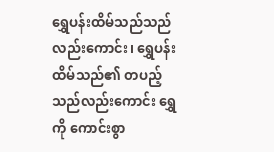ရွှေပန်းထိမ်သည်သည်လည်းကောင်း၊ ရွှေပန်းထိမ်သည်၏ တပည့်သည်လည်းကောင်း ရွှေကို ကောင်းစွာ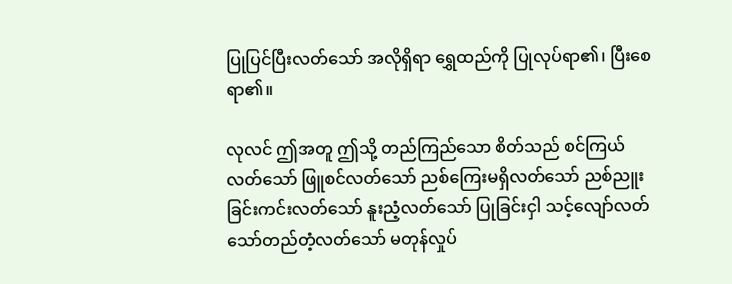ပြုပြင်ပြီးလတ်သော် အလိုရှိရာ ရွှေထည်ကို ပြုလုပ်ရာ၏၊ ပြီးစေရာ၏။

လုလင် ဤအတူ ဤသို့ တည်ကြည်သော စိတ်သည် စင်ကြယ်လတ်သော် ဖြူစင်လတ်သော် ညစ်ကြေးမရှိလတ်သော် ညစ်ညူးခြင်းကင်းလတ်သော် နူးညံ့လတ်သော် ပြုခြင်းငှါ သင့်လျော်လတ်သော်တည်တံ့လတ်သော် မတုန်လှုပ်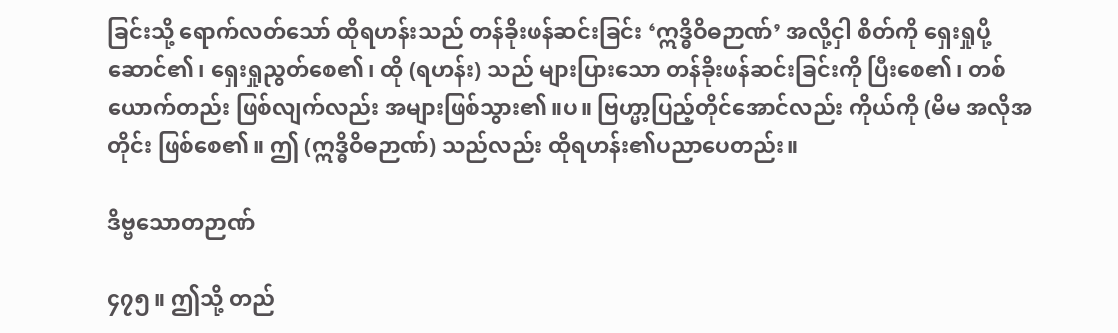ခြင်းသို့ ရောက်လတ်သော် ထိုရဟန်းသည် တန်ခိုးဖန်ဆင်းခြင်း ‘ဣဒ္ဓိဝိဓဉာဏ်’ အလို့ငှါ စိတ်ကို ရှေးရှုပို့ဆောင်၏၊ ရှေးရှုညွတ်စေ၏၊ ထို (ရဟန်း) သည် များပြားသော တန်ခိုးဖန်ဆင်းခြင်းကို ပြီးစေ၏၊ တစ်ယောက်တည်း ဖြစ်လျက်လည်း အများဖြစ်သွား၏။ပ။ ဗြဟ္မာ့ပြည့်တိုင်အောင်လည်း ကိုယ်ကို (မိမ အလိုအတိုင်း ဖြစ်စေ၏။ ဤ (ဣဒ္ဓိဝိဓဉာဏ်) သည်လည်း ထိုရဟန်း၏ပညာပေတည်း။

ဒိဗ္ဗသောတဉာဏ်

၄၇၅။ ဤသို့ တည်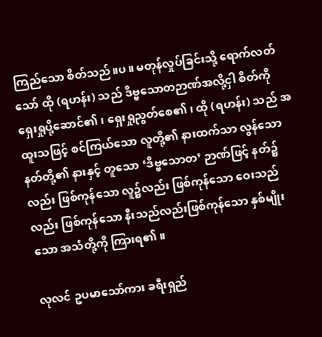ကြည်သော စိတ်သည်။ပ။ မတုန်လှုပ်ခြင်းသို့ ရောက်လတ်သော် ထို (ရဟန်း) သည် ဒိဗ္ဗသောတဉာဏ်အလို့ငှါ စိတ်ကို ရှေးရှုပို့ဆောင်၏၊ ရှေးရှုညွတ်စေ၏၊ ထို (ရဟန်း) သည် အထူးသဖြင့် စင်ကြယ်သော လူတို့၏ နားထက်သာ လွန်သော နတ်တို့၏ နားနှင့် တူသော ‘ဒိဗ္ဗသောတ’ ဉာဏ်ဖြင့် နတ်၌လည်း ဖြစ်ကုန်သော လူ၌လည်း ဖြစ်ကုန်သော ဝေးသည်လည်း ဖြစ်ကုန်သော နီးသည်လည်းဖြစ်ကုန်သော နှစ်မျိုးသော အသံတို့ကို ကြားရ၏။

လုလင် ဥပမာသော်ကား ခရီးရှည်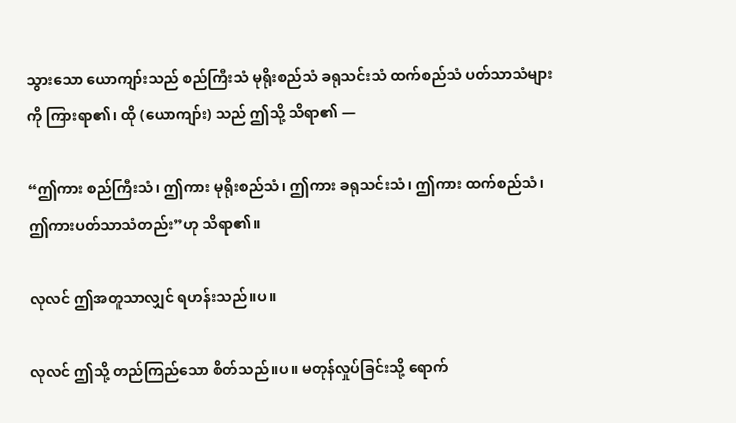သွားသော ယောကျာ်းသည် စည်ကြီးသံ မုရိုးစည်သံ ခရုသင်းသံ ထက်စည်သံ ပတ်သာသံများကို ကြားရာ၏၊ ထို (ယောကျာ်း) သည် ဤသို့ သိရာ၏ —

“ဤကား စည်ကြီးသံ၊ ဤကား မုရိုးစည်သံ၊ ဤကား ခရုသင်းသံ၊ ဤကား ထက်စည်သံ၊ ဤကားပတ်သာသံတည်း”ဟု သိရာ၏။

လုလင် ဤအတူသာလျှင် ရဟန်းသည်။ပ။

လုလင် ဤသို့ တည်ကြည်သော စိတ်သည်။ပ။ မတုန်လှုပ်ခြင်းသို့ ရောက်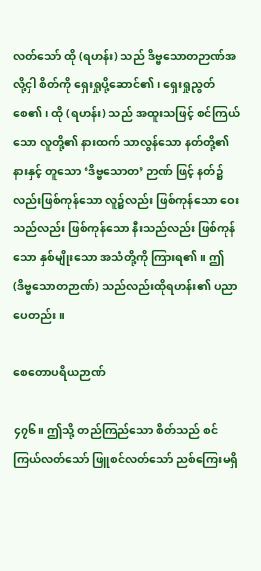လတ်သော် ထို (ရဟန်း) သည် ဒိဗ္ဗသောတဉာဏ်အလို့ငှါ စိတ်ကို ရှေးရှုပို့ဆောင်၏၊ ရှေးရှုညွတ်စေ၏၊ ထို (ရဟန်း) သည် အထူးသဖြင့် စင်ကြယ်သော လူတို့၏ နားထက် သာလွန်သော နတ်တို့၏ နားနှင့် တူသော ‘ဒိဗ္ဗသောတ’ ဉာဏ် ဖြင့် နတ်၌လည်းဖြစ်ကုန်သော လူ၌လည်း ဖြစ်ကုန်သော ဝေးသည်လည်း ဖြစ်ကုန်သော နီးသည်လည်း ဖြစ်ကုန်သော နှစ်မျိုးသော အသံတို့ကို ကြားရ၏။ ဤ (ဒိဗ္ဗသောတဉာဏ်) သည်လည်းထိုရဟန်း၏ ပညာပေတည်း။

စေတောပရိယဉာဏ်

၄၇၆။ ဤသို့ တည်ကြည်သော စိတ်သည် စင်ကြယ်လတ်သော် ဖြူစင်လတ်သော် ညစ်ကြေးမရှိ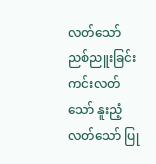လတ်သော် ညစ်ညူးခြင်း ကင်းလတ်သော် နူးညံ့လတ်သော် ပြု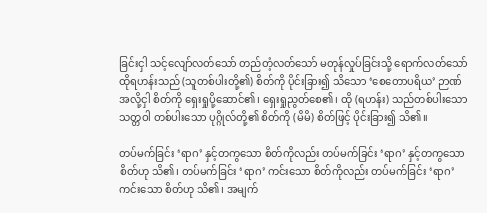ခြင်းငှါ သင့်လျော်လတ်သော် တည်တံ့လတ်သော် မတုန်လှုပ်ခြင်းသို့ ရောက်လတ်သော် ထိုရဟန်းသည် (သူတစ်ပါးတို့၏) စိတ်ကို ပိုင်းခြား၍ သိသော ‘စေတောပရိယ’ ဉာဏ် အလို့ငှါ စိတ်ကို ရှေးရှုပို့ဆောင်၏၊ ရှေးရှုညွတ်စေ၏၊ ထို (ရဟန်း) သည်တစ်ပါးသော သတ္တဝါ တစ်ပါးသော ပုဂ္ဂိုလ်တို့၏ စိတ်ကို (မိမိ) စိတ်ဖြင့် ပိုင်းခြား၍ သိ၏။

တပ်မက်ခြင်း ‘ရာဂ’ နှင့်တကွသော စိတ်ကိုလည်း တပ်မက်ခြင်း ‘ရာဂ’ နှင့်တကွသော စိတ်ဟု သိ၏၊ တပ်မက်ခြင်း ‘ရာဂ’ ကင်းသော စိတ်ကိုလည်း တပ်မက်ခြင်း ‘ရာဂ’ ကင်းသော စိတ်ဟု သိ၏၊ အမျက်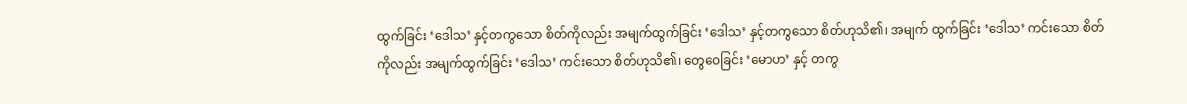ထွက်ခြင်း ‘ဒေါသ’ နှင့်တကွသော စိတ်ကိုလည်း အမျက်ထွက်ခြင်း ‘ဒေါသ’ နှင့်တကွသော စိတ်ဟုသိ၏၊ အမျက် ထွက်ခြင်း ‘ဒေါသ’ ကင်းသော စိတ်ကိုလည်း အမျက်ထွက်ခြင်း ‘ဒေါသ’ ကင်းသော စိတ်ဟုသိ၏၊ တွေဝေခြင်း ‘မောဟ’ နှင့် တကွ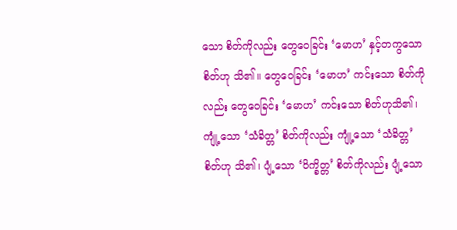သော စိတ်ကိုလည်း တွေဝေခြင်း ‘မောဟ’ နှင့်တကွသောစိတ်ဟု သိ၏။ တွေဝေခြင်း ‘မောဟ’ ကင်းသော စိတ်ကိုလည်း တွေဝေခြင်း ‘မောဟ’ ကင်းသော စိတ်ဟုသိ၏၊ ကျုံ့သော ‘သံခိတ္တ’ စိတ်ကိုလည်း ကျုံ့သော ‘သံခိတ္တ’ စိတ်ဟု သိ၏၊ ပျံ့သော ‘ဝိက္ခိတ္တ’ စိတ်ကိုလည်း ပျံ့သော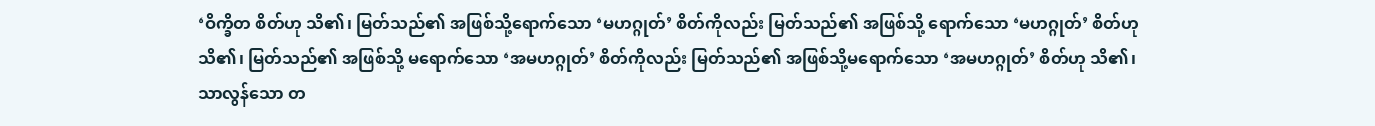‘ဝိက္ခိတ စိတ်ဟု သိ၏၊ မြတ်သည်၏ အဖြစ်သို့ရောက်သော ‘မဟဂ္ဂုတ်’ စိတ်ကိုလည်း မြတ်သည်၏ အဖြစ်သို့ ရောက်သော ‘မဟဂ္ဂုတ်’ စိတ်ဟု သိ၏၊ မြတ်သည်၏ အဖြစ်သို့ မရောက်သော ‘အမဟဂ္ဂုတ်’ စိတ်ကိုလည်း မြတ်သည်၏ အဖြစ်သို့မရောက်သော ‘အမဟဂ္ဂုတ်’ စိတ်ဟု သိ၏၊ သာလွန်သော တ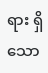ရား ရှိသော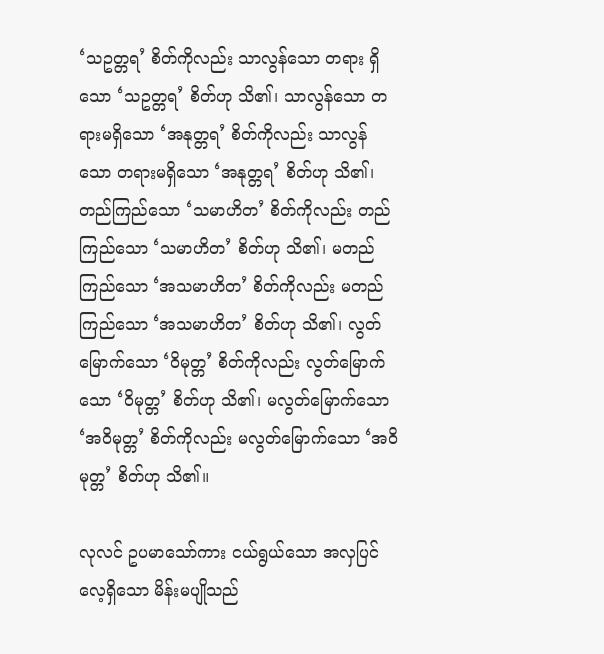‘သဥတ္တရ’ စိတ်ကိုလည်း သာလွန်သော တရား ရှိသော ‘သဥတ္တရ’ စိတ်ဟု သိ၏၊ သာလွန်သော တရားမရှိသော ‘အနုတ္တရ’ စိတ်ကိုလည်း သာလွန်သော တရားမရှိသော ‘အနုတ္တရ’ စိတ်ဟု သိ၏၊ တည်ကြည်သော ‘သမာဟိတ’ စိတ်ကိုလည်း တည်ကြည်သော ‘သမာဟိတ’ စိတ်ဟု သိ၏၊ မတည်ကြည်သော ‘အသမာဟိတ’ စိတ်ကိုလည်း မတည်ကြည်သော ‘အသမာဟိတ’ စိတ်ဟု သိ၏၊ လွတ်မြောက်သော ‘ဝိမုတ္တ’ စိတ်ကိုလည်း လွတ်မြောက်သော ‘ဝိမုတ္တ’ စိတ်ဟု သိ၏၊ မလွတ်မြောက်သော ‘အဝိမုတ္တ’ စိတ်ကိုလည်း မလွတ်မြောက်သော ‘အဝိမုတ္တ’ စိတ်ဟု သိ၏။

လုလင် ဥပမာသော်ကား ငယ်ရွယ်သော အလှပြင်လေ့ရှိသော မိန်းမပျိုသည်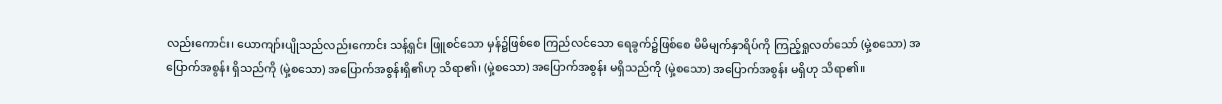လည်းကောင်း၊ ယောကျာ်းပျိုသည်လည်းကောင်း သန့်ရှင်း ဖြူစင်သော မှန်၌ဖြစ်စေ ကြည်လင်သော ရေခွက်၌ဖြစ်စေ မိမိမျက်နှာရိပ်ကို ကြည့်ရှုလတ်သော် (မှဲ့စသော) အပြောက်အစွန်း ရှိသည်ကို (မှဲ့စသော) အပြောက်အစွန်းရှိ၏ဟု သိရာ၏၊ (မှဲ့စသော) အပြောက်အစွန်း မရှိသည်ကို (မှဲ့စသော) အပြောက်အစွန်း မရှိဟု သိရာ၏။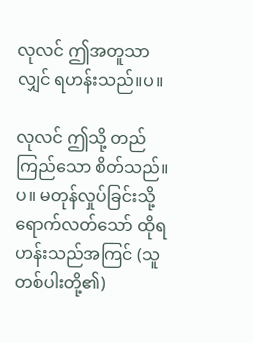လုလင် ဤအတူသာလျှင် ရဟန်းသည်။ပ။

လုလင် ဤသို့ တည်ကြည်သော စိတ်သည်။ပ။ မတုန်လှုပ်ခြင်းသို့ ရောက်လတ်သော် ထိုရဟန်းသည်အကြင် (သူတစ်ပါးတို့၏)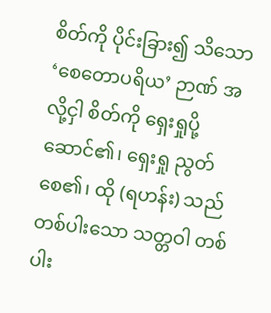စိတ်ကို ပိုင်းခြား၍ သိသော ‘စေတောပရိယ’ ဉာဏ် အလို့ငှါ စိတ်ကို ရှေးရှုပို့ဆောင်၏၊ ရှေးရှု ညွတ်စေ၏၊ ထို (ရဟန်း) သည် တစ်ပါးသော သတ္တဝါ တစ်ပါး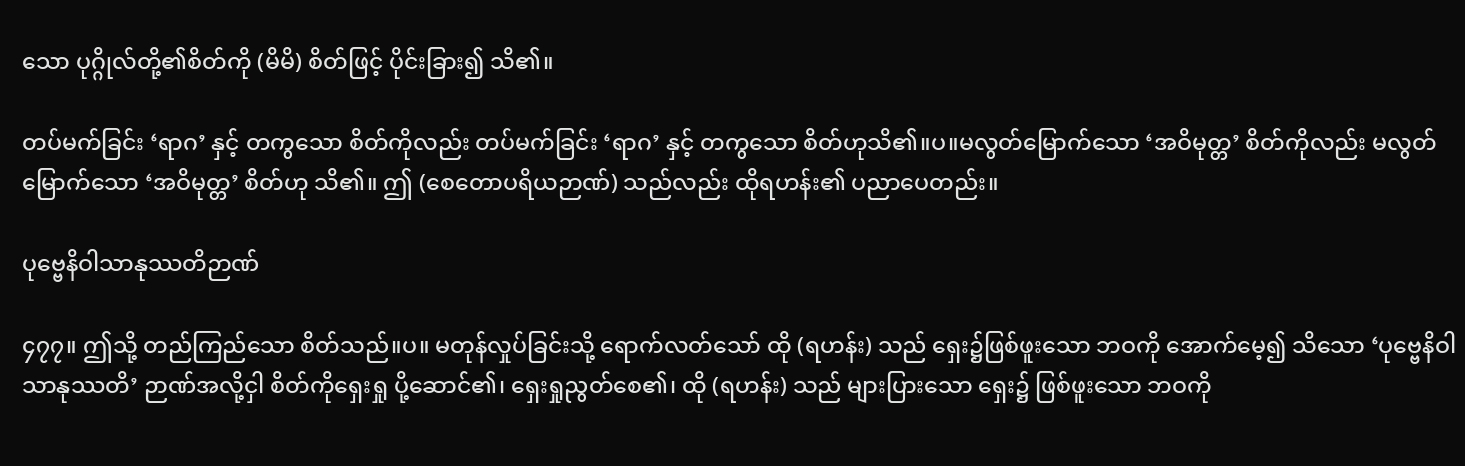သော ပုဂ္ဂိုလ်တို့၏စိတ်ကို (မိမိ) စိတ်ဖြင့် ပိုင်းခြား၍ သိ၏။

တပ်မက်ခြင်း ‘ရာဂ’ နှင့် တကွသော စိတ်ကိုလည်း တပ်မက်ခြင်း ‘ရာဂ’ နှင့် တကွသော စိတ်ဟုသိ၏။ပ။မလွတ်မြောက်သော ‘အဝိမုတ္တ’ စိတ်ကိုလည်း မလွတ်မြောက်သော ‘အဝိမုတ္တ’ စိတ်ဟု သိ၏။ ဤ (စေတောပရိယဉာဏ်) သည်လည်း ထိုရဟန်း၏ ပညာပေတည်း။

ပုဗ္ဗေနိဝါသာနုဿတိဉာဏ်

၄၇၇။ ဤသို့ တည်ကြည်သော စိတ်သည်။ပ။ မတုန်လှုပ်ခြင်းသို့ ရောက်လတ်သော် ထို (ရဟန်း) သည် ရှေး၌ဖြစ်ဖူးသော ဘဝကို အောက်မေ့၍ သိသော ‘ပုဗ္ဗေနိဝါသာနုဿတိ’ ဉာဏ်အလို့ငှါ စိတ်ကိုရှေးရှု ပို့ဆောင်၏၊ ရှေးရှုညွတ်စေ၏၊ ထို (ရဟန်း) သည် များပြားသော ရှေး၌ ဖြစ်ဖူးသော ဘဝကို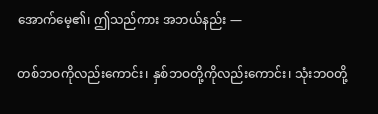အောက်မေ့၏၊ ဤသည်ကား အဘယ်နည်း —

တစ်ဘဝကိုလည်းကောင်း၊ နှစ်ဘဝတို့ကိုလည်းကောင်း၊ သုံးဘဝတို့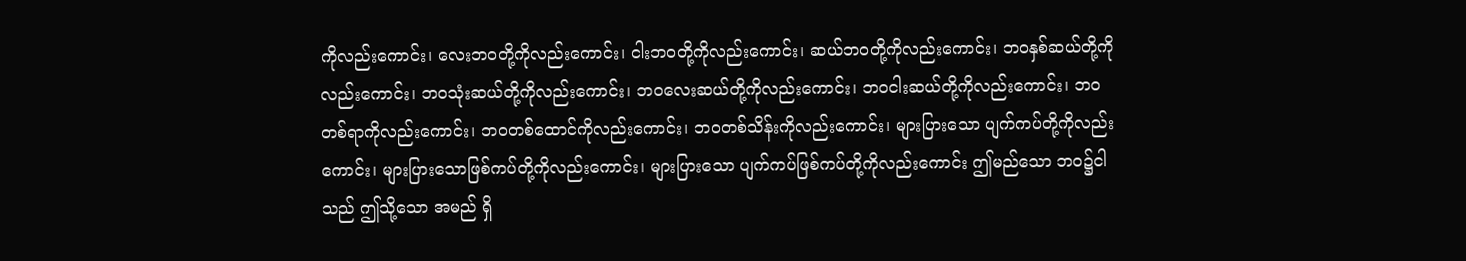ကိုလည်းကောင်း၊ လေးဘဝတို့ကိုလည်းကောင်း၊ ငါးဘဝတို့ကိုလည်းကောင်း၊ ဆယ်ဘဝတို့ကိုလည်းကောင်း၊ ဘဝနှစ်ဆယ်တို့ကိုလည်းကောင်း၊ ဘဝသုံးဆယ်တို့ကိုလည်းကောင်း၊ ဘဝလေးဆယ်တို့ကိုလည်းကောင်း၊ ဘဝငါးဆယ်တို့ကိုလည်းကောင်း၊ ဘဝတစ်ရာကိုလည်းကောင်း၊ ဘဝတစ်ထောင်ကိုလည်းကောင်း၊ ဘဝတစ်သိန်းကိုလည်းကောင်း၊ များပြားသော ပျက်ကပ်တို့ကိုလည်းကောင်း၊ များပြားသောဖြစ်ကပ်တို့ကိုလည်းကောင်း၊ များပြားသော ပျက်ကပ်ဖြစ်ကပ်တို့ကိုလည်းကောင်း ဤမည်သော ဘဝ၌ငါသည် ဤသို့သော အမည် ရှိ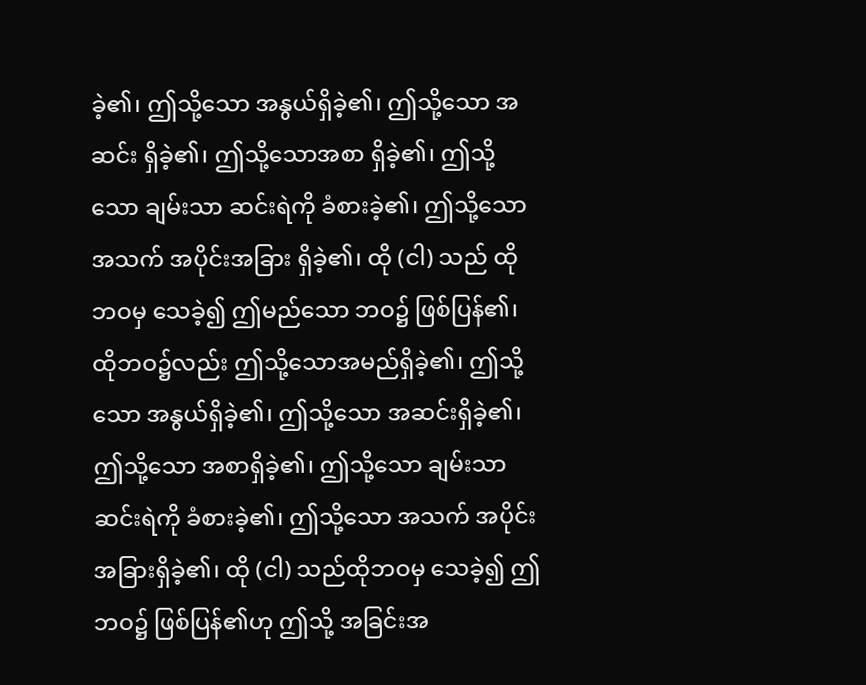ခဲ့၏၊ ဤသို့သော အနွယ်ရှိခဲ့၏၊ ဤသို့သော အဆင်း ရှိခဲ့၏၊ ဤသို့သောအစာ ရှိခဲ့၏၊ ဤသို့သော ချမ်းသာ ဆင်းရဲကို ခံစားခဲ့၏၊ ဤသို့သော အသက် အပိုင်းအခြား ရှိခဲ့၏၊ ထို (ငါ) သည် ထိုဘဝမှ သေခဲ့၍ ဤမည်သော ဘဝ၌ ဖြစ်ပြန်၏၊ ထိုဘဝ၌လည်း ဤသို့သောအမည်ရှိခဲ့၏၊ ဤသို့သော အနွယ်ရှိခဲ့၏၊ ဤသို့သော အဆင်းရှိခဲ့၏၊ ဤသို့သော အစာရှိခဲ့၏၊ ဤသို့သော ချမ်းသာ ဆင်းရဲကို ခံစားခဲ့၏၊ ဤသို့သော အသက် အပိုင်းအခြားရှိခဲ့၏၊ ထို (ငါ) သည်ထိုဘဝမှ သေခဲ့၍ ဤဘဝ၌ ဖြစ်ပြန်၏ဟု ဤသို့ အခြင်းအ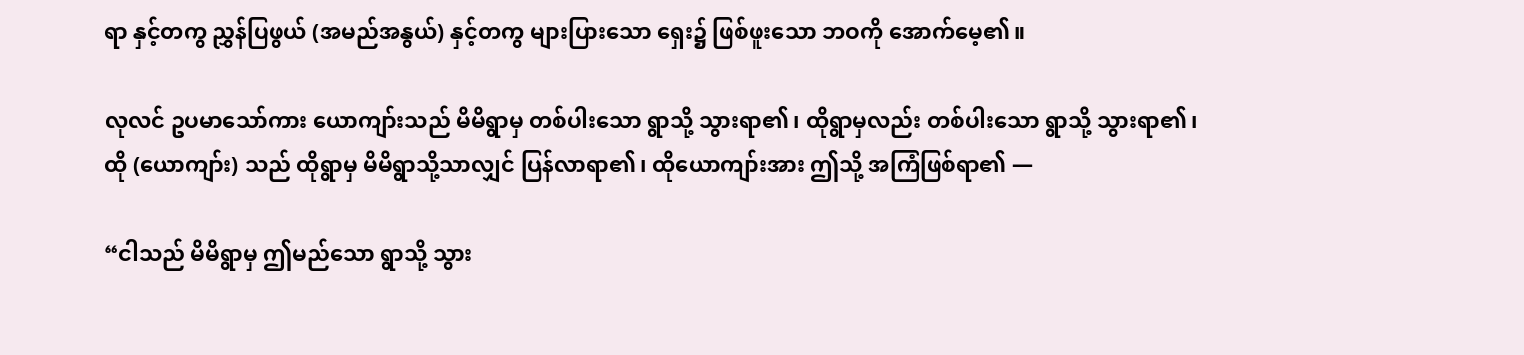ရာ နှင့်တကွ ညွှန်ပြဖွယ် (အမည်အနွယ်) နှင့်တကွ များပြားသော ရှေး၌ ဖြစ်ဖူးသော ဘဝကို အောက်မေ့၏။

လုလင် ဥပမာသော်ကား ယောကျာ်းသည် မိမိရွာမှ တစ်ပါးသော ရွာသို့ သွားရာ၏၊ ထိုရွာမှလည်း တစ်ပါးသော ရွာသို့ သွားရာ၏၊ ထို (ယောကျာ်း) သည် ထိုရွာမှ မိမိရွာသို့သာလျှင် ပြန်လာရာ၏၊ ထိုယောကျာ်းအား ဤသို့ အကြံဖြစ်ရာ၏ —

“ငါသည် မိမိရွာမှ ဤမည်သော ရွာသို့ သွား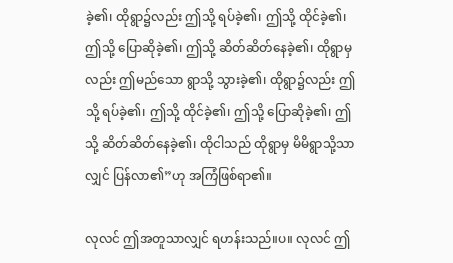ခဲ့၏၊ ထိုရွာ၌လည်း ဤသို့ ရပ်ခဲ့၏၊ ဤသို့ ထိုင်ခဲ့၏၊ ဤသို့ ပြောဆိုခဲ့၏၊ ဤသို့ ဆိတ်ဆိတ်နေခဲ့၏၊ ထိုရွာမှလည်း ဤမည်သော ရွာသို့ သွားခဲ့၏၊ ထိုရွာ၌လည်း ဤသို့ ရပ်ခဲ့၏၊ ဤသို့ ထိုင်ခဲ့၏၊ ဤသို့ ပြောဆိုခဲ့၏၊ ဤသို့ ဆိတ်ဆိတ်နေခဲ့၏၊ ထိုငါသည် ထိုရွာမှ မိမိရွာသို့သာလျှင် ပြန်လာ၏”ဟု အကြံဖြစ်ရာ၏။

လုလင် ဤအတူသာလျှင် ရဟန်းသည်။ပ။ လုလင် ဤ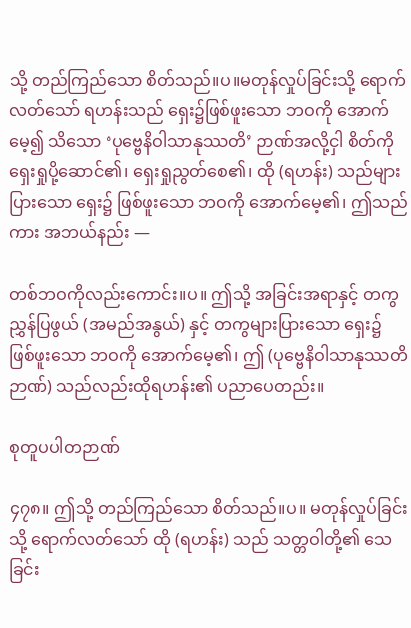သို့ တည်ကြည်သော စိတ်သည်။ပ။မတုန်လှုပ်ခြင်းသို့ ရောက်လတ်သော် ရဟန်းသည် ရှေး၌ဖြစ်ဖူးသော ဘဝကို အောက်မေ့၍ သိသော ‘ပုဗ္ဗေနိဝါသာနုဿတိ’ ဉာဏ်အလို့ငှါ စိတ်ကို ရှေးရှုပို့ဆောင်၏၊ ရှေးရှုညွတ်စေ၏၊ ထို (ရဟန်း) သည်များပြားသော ရှေး၌ ဖြစ်ဖူးသော ဘဝကို အောက်မေ့၏၊ ဤသည်ကား အဘယ်နည်း —

တစ်ဘဝကိုလည်းကောင်း။ပ။ ဤသို့ အခြင်းအရာနှင့် တကွ ညွှန်ပြဖွယ် (အမည်အနွယ်) နှင့် တကွများပြားသော ရှေး၌ ဖြစ်ဖူးသော ဘဝကို အောက်မေ့၏၊ ဤ (ပုဗ္ဗေနိဝါသာနုဿတိဉာဏ်) သည်လည်းထိုရဟန်း၏ ပညာပေတည်း။

စုတူပပါတဉာဏ်

၄၇၈။ ဤသို့ တည်ကြည်သော စိတ်သည်။ပ။ မတုန်လှုပ်ခြင်းသို့ ရောက်လတ်သော် ထို (ရဟန်း) သည် သတ္တဝါတို့၏ သေခြင်း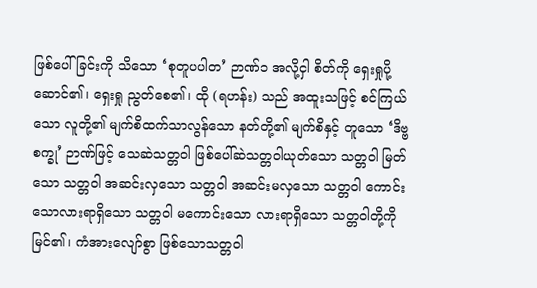ဖြစ်ပေါ်ခြင်းကို သိသော ‘စုတူပပါတ’ ဉာဏ်၁ အလို့ငှါ စိတ်ကို ရှေးရှုပို့ဆောင်၏၊ ရှေးရှု ညွတ်စေ၏၊ ထို (ရဟန်း) သည် အထူးသဖြင့် စင်ကြယ်သော လူတို့၏ မျက်စိထက်သာလွန်သော နတ်တို့၏ မျက်စိနှင့် တူသော ‘ဒိဗ္ဗစက္ခု’ ဉာဏ်ဖြင့် သေဆဲသတ္တဝါ ဖြစ်ပေါ်ဆဲသတ္တဝါယုတ်သော သတ္တဝါ မြတ်သော သတ္တဝါ အဆင်းလှသော သတ္တဝါ အဆင်းမလှသော သတ္တဝါ ကောင်းသောလားရာရှိသော သတ္တဝါ မကောင်းသော လားရာရှိသော သတ္တဝါတို့ကို မြင်၏၊ ကံအားလျော်စွာ ဖြစ်သောသတ္တဝါ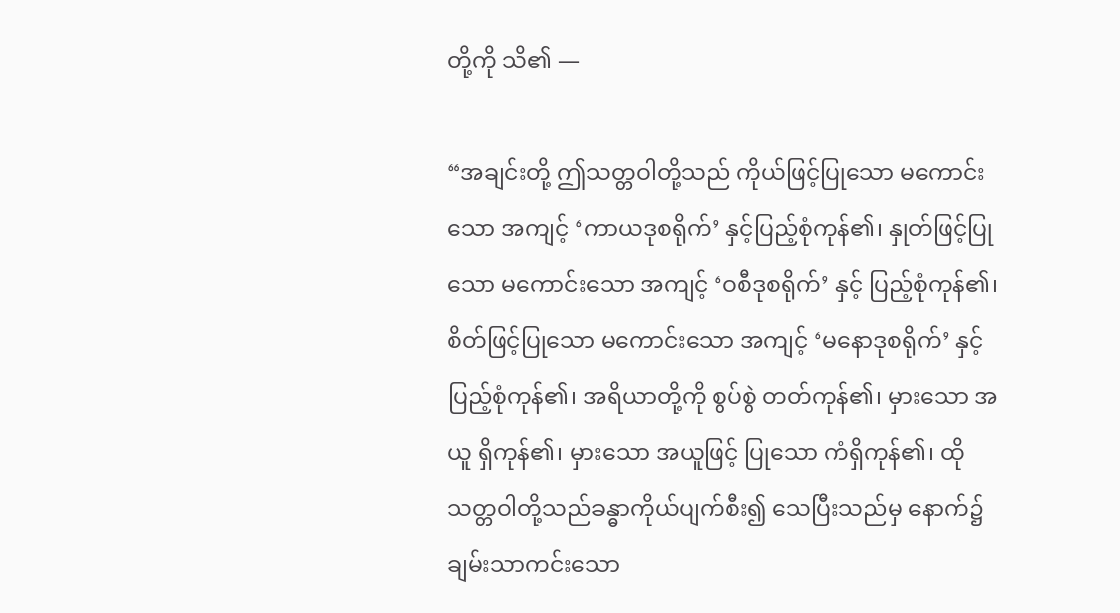တို့ကို သိ၏ —

“အချင်းတို့ ဤသတ္တဝါတို့သည် ကိုယ်ဖြင့်ပြုသော မကောင်းသော အကျင့် ‘ကာယဒုစရိုက်’ နှင့်ပြည့်စုံကုန်၏၊ နှုတ်ဖြင့်ပြုသော မကောင်းသော အကျင့် ‘ဝစီဒုစရိုက်’ နှင့် ပြည့်စုံကုန်၏၊ စိတ်ဖြင့်ပြုသော မကောင်းသော အကျင့် ‘မနောဒုစရိုက်’ နှင့် ပြည့်စုံကုန်၏၊ အရိယာတို့ကို စွပ်စွဲ တတ်ကုန်၏၊ မှားသော အယူ ရှိကုန်၏၊ မှားသော အယူဖြင့် ပြုသော ကံရှိကုန်၏၊ ထိုသတ္တဝါတို့သည်ခန္ဓာကိုယ်ပျက်စီး၍ သေပြီးသည်မှ နောက်၌ ချမ်းသာကင်းသော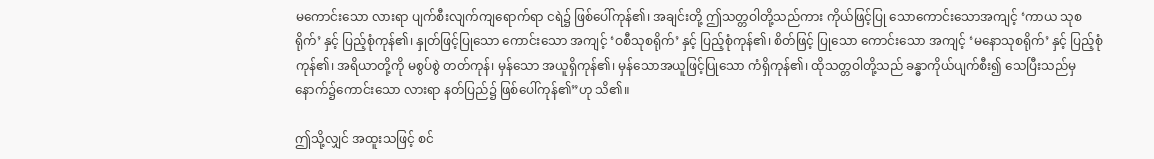မကောင်းသော လားရာ ပျက်စီးလျက်ကျရောက်ရာ ငရဲ၌ ဖြစ်ပေါ်ကုန်၏၊ အချင်းတို့ ဤသတ္တဝါတို့သည်ကား ကိုယ်ဖြင့်ပြု သောကောင်းသောအကျင့် ‘ကာယ သုစရိုက်’ နှင့် ပြည့်စုံကုန်၏၊ နှုတ်ဖြင့်ပြုသော ကောင်းသော အကျင့် ‘ဝစီသုစရိုက်’ နှင့် ပြည့်စုံကုန်၏၊ စိတ်ဖြင့် ပြုသော ကောင်းသော အကျင့် ‘မနောသုစရိုက်’ နှင့် ပြည့်စုံကုန်၏၊ အရိယာတို့ကို မစွပ်စွဲ တတ်ကုန်၊ မှန်သော အယူရှိကုန်၏၊ မှန်သောအယူဖြင့်ပြုသော ကံရှိကုန်၏၊ ထိုသတ္တဝါတို့သည် ခန္ဓာကိုယ်ပျက်စီး၍ သေပြီးသည်မှ နောက်၌ကောင်းသော လားရာ နတ်ပြည်၌ ဖြစ်ပေါ်ကုန်၏”ဟု သိ၏။

ဤသို့လျှင် အထူးသဖြင့် စင်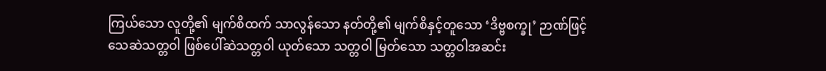ကြယ်သော လူတို့၏ မျက်စိထက် သာလွန်သော နတ်တို့၏ မျက်စိနှင့်တူသော ‘ဒိဗ္ဗစက္ခု’ ဉာဏ်ဖြင့် သေဆဲသတ္တဝါ ဖြစ်ပေါ်ဆဲသတ္တဝါ ယုတ်သော သတ္တဝါ မြတ်သော သတ္တဝါအဆင်း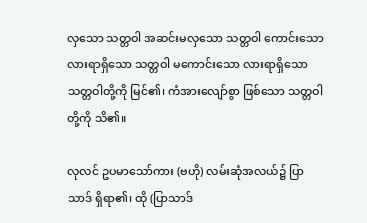လှသော သတ္တဝါ အဆင်းမလှသော သတ္တဝါ ကောင်းသော လားရာရှိသော သတ္တဝါ မကောင်းသော လားရာရှိသော သတ္တဝါတို့ကို မြင်၏၊ ကံအားလျော်စွာ ဖြစ်သော သတ္တဝါတို့ကို သိ၏။

လုလင် ဥပမာသော်ကား (ဗဟို) လမ်းဆုံအလယ်၌ ပြာသာဒ် ရှိရာ၏၊ ထို (ပြာသာဒ်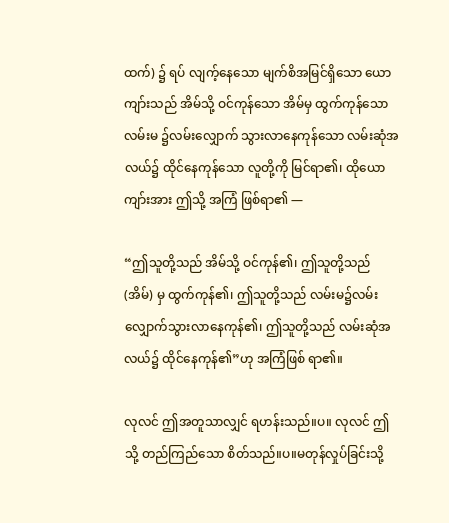ထက်) ၌ ရပ် လျက့်နေသော မျက်စိအမြင်ရှိသော ယောကျာ်းသည် အိမ်သို့ ဝင်ကုန်သော အိမ်မှ ထွက်ကုန်သော လမ်းမ ၌လမ်းလျှောက် သွားလာနေကုန်သော လမ်းဆုံအလယ်၌ ထိုင်နေကုန်သော လူတို့ကို မြင်ရာ၏၊ ထိုယောကျာ်းအား ဤသို့ အကြံ ဖြစ်ရာ၏ —

“ဤသူတို့သည် အိမ်သို့ ဝင်ကုန်၏၊ ဤသူတို့သည် (အိမ်) မှ ထွက်ကုန်၏၊ ဤသူတို့သည် လမ်းမ၌လမ်းလျှောက်သွားလာနေကုန်၏၊ ဤသူတို့သည် လမ်းဆုံအလယ်၌ ထိုင်နေကုန်၏”ဟု အကြံဖြစ် ရာ၏။

လုလင် ဤအတူသာလျှင် ရဟန်းသည်။ပ။ လုလင် ဤသို့ တည်ကြည်သော စိတ်သည်။ပ။မတုန်လှုပ်ခြင်းသို့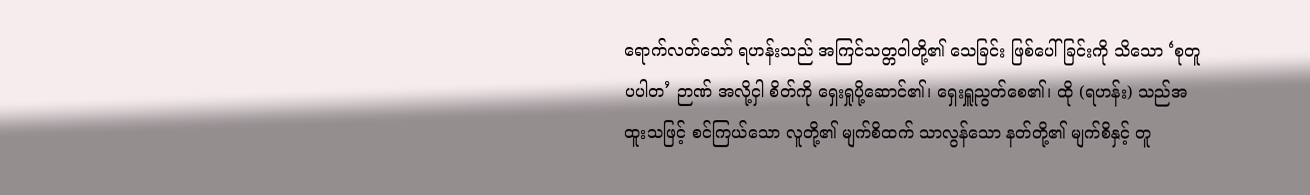ရောက်လတ်သော် ရဟန်းသည် အကြင်သတ္တဝါတို့၏ သေခြင်း ဖြစ်ပေါ်ခြင်းကို သိသော ‘စုတူပပါတ’ ဉာဏ် အလို့ငှါ စိတ်ကို ရှေးရှုပို့ဆောင်၏၊ ရှေးရှူညွတ်စေ၏၊ ထို (ရဟန်း) သည်အထူးသဖြင့် စင်ကြယ်သော လူတို့၏ မျက်စိထက် သာလွန်သော နတ်တို့၏ မျက်စိနှင့် တူ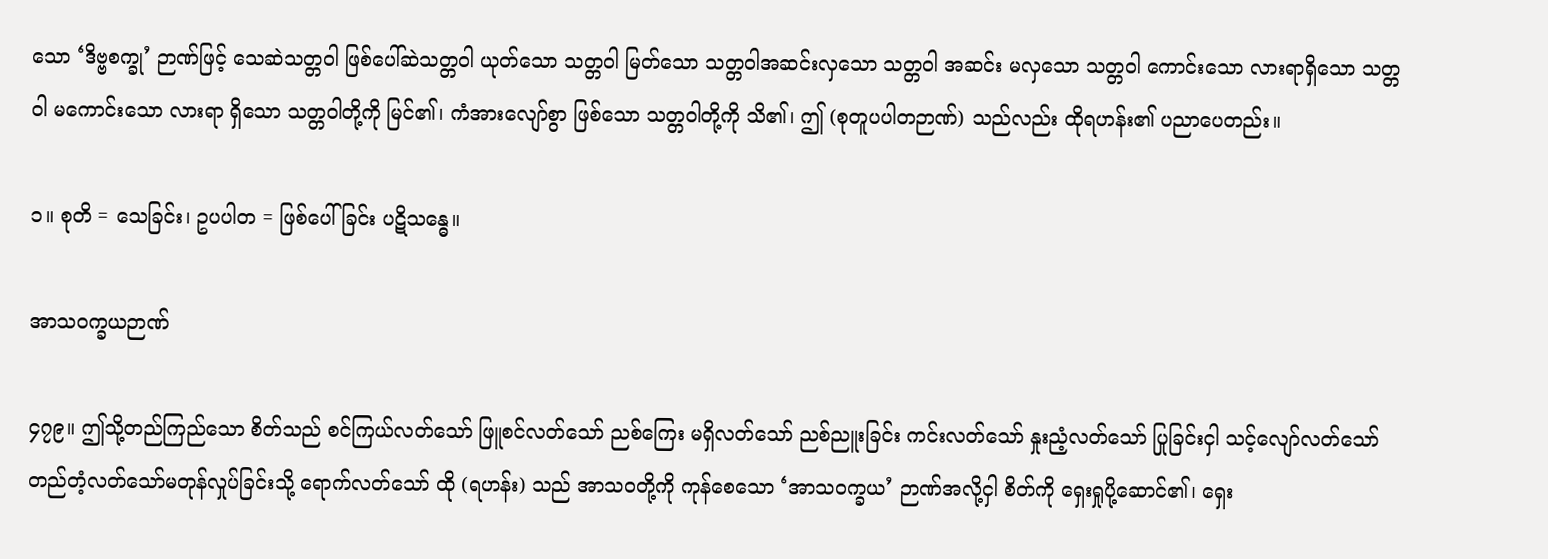သော ‘ဒိဗ္ဗစက္ခု’ ဉာဏ်ဖြင့် သေဆဲသတ္တဝါ ဖြစ်ပေါ်ဆဲသတ္တဝါ ယုတ်သော သတ္တဝါ မြတ်သော သတ္တဝါအဆင်းလှသော သတ္တဝါ အဆင်း မလှသော သတ္တဝါ ကောင်းသော လားရာရှိသော သတ္တဝါ မကောင်းသော လားရာ ရှိသော သတ္တဝါတို့ကို မြင်၏၊ ကံအားလျော်စွာ ဖြစ်သော သတ္တဝါတို့ကို သိ၏၊ ဤ (စုတူပပါတဉာဏ်) သည်လည်း ထိုရဟန်း၏ ပညာပေတည်း။

၁။ စုတိ = သေခြင်း၊ ဥပပါတ = ဖြစ်ပေါ်ခြင်း ပဋိသန္ဓေ။

အာသဝက္ခယဉာဏ်

၄၇၉။ ဤသို့တည်ကြည်သော စိတ်သည် စင်ကြယ်လတ်သော် ဖြူစင်လတ်သော် ညစ်ကြေး မရှိလတ်သော် ညစ်ညူးခြင်း ကင်းလတ်သော် နှုးညံ့လတ်သော် ပြုခြင်းငှါ သင့်လျော်လတ်သော် တည်တံ့လတ်သော်မတုန်လှုပ်ခြင်းသို့ ရောက်လတ်သော် ထို (ရဟန်း) သည် အာသဝတို့ကို ကုန်စေသော ‘အာသဝက္ခယ’ ဉာဏ်အလို့ငှါ စိတ်ကို ရှေးရှုပို့ဆောင်၏၊ ရှေး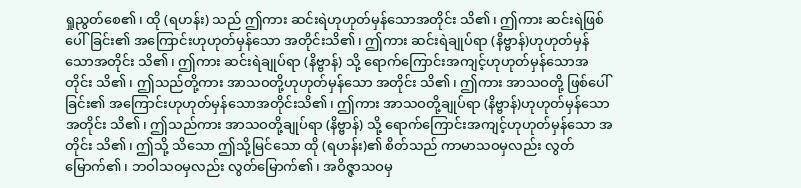ရှုညွတ်စေ၏၊ ထို (ရဟန်း) သည် ဤကား ဆင်းရဲဟုဟုတ်မှန်သောအတိုင်း သိ၏၊ ဤကား ဆင်းရဲဖြစ်ပေါ်ခြင်း၏ အကြောင်းဟုဟုတ်မှန်သော အတိုင်းသိ၏၊ ဤကား ဆင်းရဲချုပ်ရာ (နိဗ္ဗာန်)ဟုဟုတ်မှန်သောအတိုင်း သိ၏၊ ဤကား ဆင်းရဲချုပ်ရာ (နိဗ္ဗာန်) သို့ ရောက်ကြောင်းအကျင့်ဟုဟုတ်မှန်သောအတိုင်း သိ၏၊ ဤသည်တို့ကား အာသဝတို့ဟုဟုတ်မှန်သော အတိုင်း သိ၏၊ ဤကား အာသဝတို့ ဖြစ်ပေါ်ခြင်း၏ အကြောင်းဟုဟုတ်မှန်သောအတိုင်းသိ၏၊ ဤကား အာသဝတို့ချုပ်ရာ (နိဗ္ဗာန်)ဟုဟုတ်မှန်သော အတိုင်း သိ၏၊ ဤသည်ကား အာသဝတို့ချုပ်ရာ (နိဗ္ဗာန်) သို့ ရောက်ကြောင်းအကျင့်ဟုဟုတ်မှန်သော အတိုင်း သိ၏၊ ဤသို့ သိသော ဤသို့မြင်သော ထို (ရဟန်း)၏ စိတ်သည် ကာမာသဝမှလည်း လွတ်မြောက်၏၊ ဘဝါသဝမှလည်း လွတ်မြောက်၏၊ အဝိဇ္ဇာသဝမှ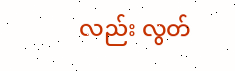လည်း လွတ်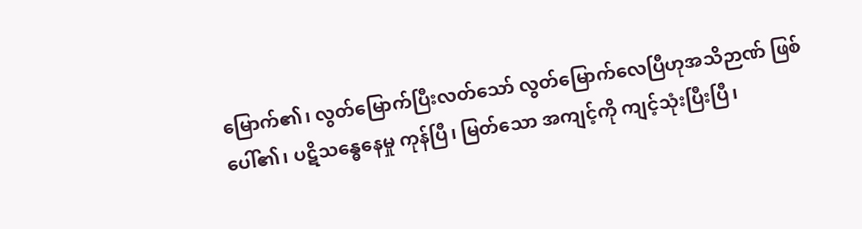မြောက်၏၊ လွတ်မြောက်ပြီးလတ်သော် လွတ်မြောက်လေပြီဟုအသိဉာဏ် ဖြစ်ပေါ်၏၊ ပဋိသန္ဓေနေမှု ကုန်ပြီ၊ မြတ်သော အကျင့်ကို ကျင့်သုံးပြီးပြီ၊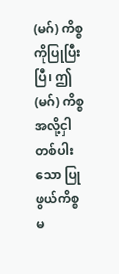(မဂ်) ကိစ္စကိုပြုပြီးပြီ၊ ဤ (မဂ်) ကိစ္စ အလို့ငှါ တစ်ပါးသော ပြုဖွယ်ကိစ္စ မ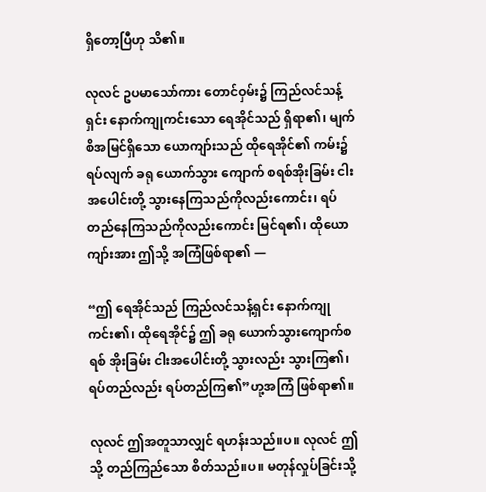ရှိတော့ပြီဟု သိ၏။

လုလင် ဥပမာသော်ကား တောင်ဝှမ်း၌ ကြည်လင်သန့်ရှင်း နောက်ကျုကင်းသော ရေအိုင်သည် ရှိရာ၏၊ မျက်စိအမြင်ရှိသော ယောကျာ်းသည် ထိုရေအိုင်၏ ကမ်း၌ ရပ်လျက် ခရု ယောက်သွား ကျောက် စရစ်အိုးခြမ်း ငါးအပေါင်းတို့ သွားနေကြသည်ကိုလည်းကောင်း၊ ရပ်တည်နေကြသည်ကိုလည်းကောင်း မြင်ရ၏၊ ထိုယောကျာ်းအား ဤသို့ အကြံဖြစ်ရာ၏ —

“ဤ ရေအိုင်သည် ကြည်လင်သန့်ရှင်း နောက်ကျုကင်း၏၊ ထိုရေအိုင်၌ ဤ ခရု ယောက်သွားကျောက်စရစ် အိုးခြမ်း ငါးအပေါင်းတို့ သွားလည်း သွားကြ၏၊ ရပ်တည်လည်း ရပ်တည်ကြ၏”ဟု့အကြံ ဖြစ်ရာ၏။

လုလင် ဤအတူသာလျှင် ရဟန်းသည်။ပ။ လုလင် ဤသို့ တည်ကြည်သော စိတ်သည်။ပ။ မတုန်လှုပ်ခြင်းသို့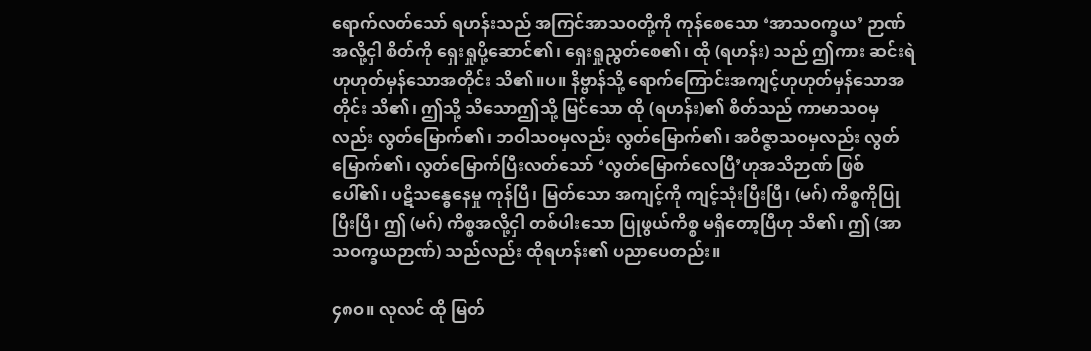ရောက်လတ်သော် ရဟန်းသည် အကြင်အာသဝတို့ကို ကုန်စေသော ‘အာသဝက္ခယ’ ဉာဏ်အလို့ငှါ စိတ်ကို ရှေးရှုပို့ဆောင်၏၊ ရှေးရှုညွတ်စေ၏၊ ထို (ရဟန်း) သည် ဤကား ဆင်းရဲဟုဟုတ်မှန်သောအတိုင်း သိ၏။ပ။ နိဗ္ဗာန်သို့ ရောက်ကြောင်းအကျင့်ဟုဟုတ်မှန်သောအတိုင်း သိ၏၊ ဤသို့ သိသောဤသို့ မြင်သော ထို (ရဟန်း)၏ စိတ်သည် ကာမာသဝမှလည်း လွတ်မြောက်၏၊ ဘဝါသဝမှလည်း လွတ်မြောက်၏၊ အဝိဇ္ဇာသဝမှလည်း လွတ်မြောက်၏၊ လွတ်မြောက်ပြီးလတ်သော် ‘လွတ်မြောက်လေပြီ’ဟုအသိဉာဏ် ဖြစ်ပေါ်၏၊ ပဋိသန္ဓေနေမှု ကုန်ပြီ၊ မြတ်သော အကျင့်ကို ကျင့်သုံးပြီးပြီ၊ (မဂ်) ကိစ္စကိုပြုပြီးပြီ၊ ဤ (မဂ်) ကိစ္စအလို့ငှါ တစ်ပါးသော ပြုဖွယ်ကိစ္စ မရှိတော့ပြီဟု သိ၏၊ ဤ (အာသဝက္ခယဉာဏ်) သည်လည်း ထိုရဟန်း၏ ပညာပေတည်း။

၄၈ဝ။ လုလင် ထို မြတ်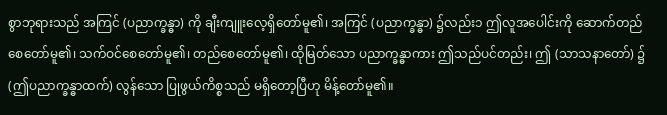စွာဘုရားသည် အကြင် (ပညာက္ခန္ဓာ) ကို ချီးကျူးလေ့ရှိတော်မူ၏၊ အကြင် (ပညာက္ခန္ဓာ) ၌လည်း၁ ဤလူအပေါင်းကို ဆောက်တည်စေတော်မူ၏၊ သက်ဝင်စေတော်မူ၏၊ တည်စေတော်မူ၏၊ ထိုမြတ်သော ပညာက္ခန္ဓာကား ဤသည်ပင်တည်း၊ ဤ (သာသနာတော်) ၌ (ဤပညာက္ခန္ဓာထက်) လွန်သော ပြုဖွယ်ကိစ္စသည် မရှိတော့ပြီဟု မိန့်တော်မူ၏။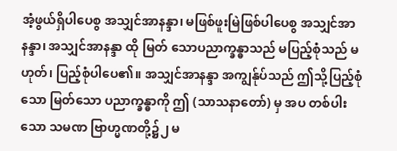အံ့ဖွယ်ရှိပါပေစွ အသျှင်အာနန္ဒာ၊ မဖြစ်ဖူးမြဲဖြစ်ပါပေစွ အသျှင်အာနန္ဒာ၊ အသျှင်အာနန္ဒာ ထို မြတ် သောပညာက္ခန္ဓာသည် မပြည့်စုံသည် မဟုတ်၊ ပြည့်စုံပါပေ၏။ အသျှင်အာနန္ဒာ အကျွန်ုပ်သည် ဤသို့ပြည့်စုံသော မြတ်သော ပညာက္ခန္ဓာကို ဤ (သာသနာတော်) မှ အပ တစ်ပါးသော သမဏ ဗြာဟ္မဏတို့၌၂ မ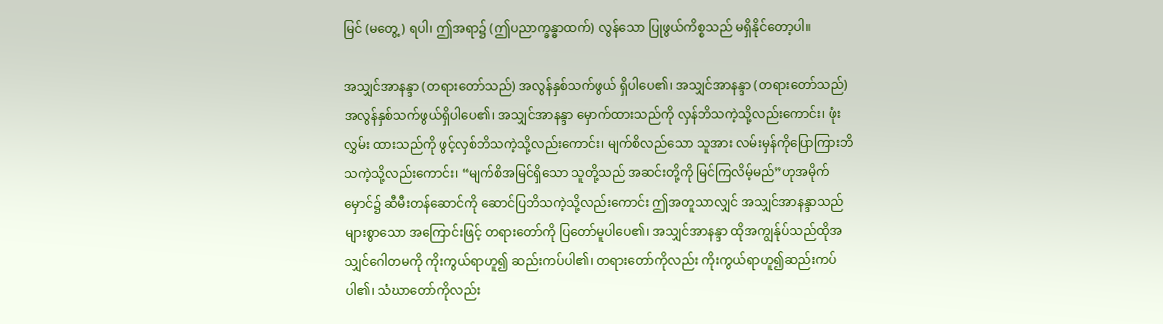မြင် (မတွေ့) ရပါ၊ ဤအရာ၌ (ဤပညာက္ခန္ဓာထက်) လွန်သော ပြုဖွယ်ကိစ္စသည် မရှိနိုင်တော့ပါ။

အသျှင်အာနန္ဒာ (တရားတော်သည်) အလွန်နှစ်သက်ဖွယ် ရှိပါပေ၏၊ အသျှင်အာနန္ဒာ (တရားတော်သည်) အလွန်နှစ်သက်ဖွယ်ရှိပါပေ၏၊ အသျှင်အာနန္ဒာ မှောက်ထားသည်ကို လှန်ဘိသကဲ့သို့လည်းကောင်း၊ ဖုံးလွှမ်း ထားသည်ကို ဖွင့်လှစ်ဘိသကဲ့သို့လည်းကောင်း၊ မျက်စိလည်သော သူအား လမ်းမှန်ကိုပြောကြားဘိသကဲ့သို့လည်းကောင်း၊ “မျက်စိအမြင်ရှိသော သူတို့သည် အဆင်းတို့ကို မြင်ကြလိမ့်မည်”ဟုအမိုက်မှောင်၌ ဆီမီးတန်ဆောင်ကို ဆောင်ပြဘိသကဲ့သို့လည်းကောင်း ဤအတူသာလျှင် အသျှင်အာနန္ဒာသည် များစွာသော အကြောင်းဖြင့် တရားတော်ကို ပြတော်မူပါပေ၏၊ အသျှင်အာနန္ဒာ ထိုအကျွန်ုပ်သည်ထိုအသျှင်ဂေါတမကို ကိုးကွယ်ရာဟူ၍ ဆည်းကပ်ပါ၏၊ တရားတော်ကိုလည်း ကိုးကွယ်ရာဟူ၍ဆည်းကပ် ပါ၏၊ သံဃာတော်ကိုလည်း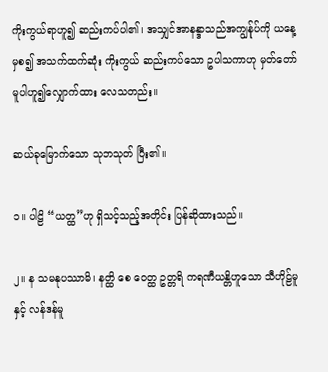ကိုးကွယ်ရာဟူ၍ ဆည်းကပ်ပါ၏၊ အသျှင်အာနန္ဒာသည်အကျွန်ုပ်ကို ယနေ့မှစ၍ အသက်ထက်ဆုံး ကိုးကွယ် ဆည်းကပ်သော ဥပါသကာဟု မှတ်တော်မူပါဟူ၍လျှောက်ထား လေသတည်း။

ဆယ်ခုမြောက်သော သုဘသုတ် ပြီး၏။

၁။ ပါဠိ “ယတ္ထ”ဟု ရှိသင့်သည့်အတိုင်း ပြန်ဆိုထားသည်။

၂။ န သမနုပဿာမိ၊ နတ္ထိ စေ ဝေတ္ထ ဥတ္တရိ ကရဏီယန္တိဟူသော သီဟိုဠ်မူနှင့် လန်ဒန်မူ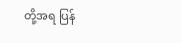တို့အရ ပြန်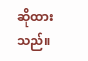ဆိုထားသည်။